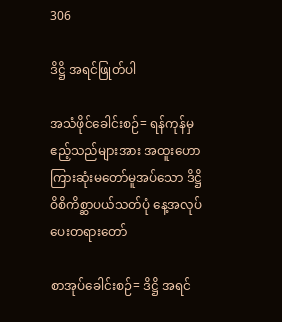306

ဒိဋ္ဌိ အရင်ဖြုတ်ပါ

အသံဖိုင်ခေါင်းစဉ်= ရန်ကုန်မှဧည့်သည်များအား အထူးဟောကြားဆုံးမတော်မူအပ်သော ဒိဋ္ဌိ ဝိစိကိစ္ဆာပယ်သတ်ပုံ နေ့အလုပ်ပေးတရားတော်

စာအုပ်ခေါင်းစဉ်= ဒိဋ္ဌိ အရင်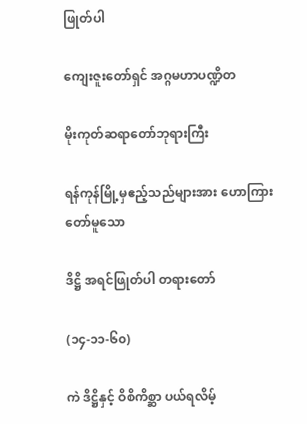ဖြုတ်ပါ

ကျေးဇူးတော်ရှင် အဂ္ဂမဟာပဏ္ဍိတ

မိုးကုတ်ဆရာတော်ဘုရားကြီး

ရန်ကုန်မြို့မှဧည့်သည်များအား ဟောကြားတော်မူသော

ဒိဋ္ဌိ အရင်ဖြုတ်ပါ တရားတော်

(၁၄-၁၁-၆၀)

ကဲ ဒိဋ္ဌိနှင့် ဝိစိကိစ္ဆာ ပယ်ရလိမ့်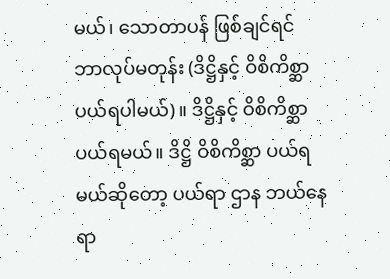မယ်၊ သောတာပန် ဖြစ်ချင်ရင် ဘာလုပ်မတုန်း (ဒိဋ္ဌိနှင့် ဝိစိကိစ္ဆာ ပယ်ရပါမယ်)။ ဒိဋ္ဌိနှင့် ဝိစိကိစ္ဆာ ပယ်ရမယ်။ ဒိဋ္ဌိ ဝိစိကိစ္ဆာ ပယ်ရမယ်ဆိုတော့ ပယ်ရာ ဌာန ဘယ်နေရာ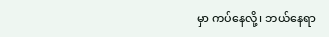မှာ ကပ်နေလို့၊ ဘယ်နေရာ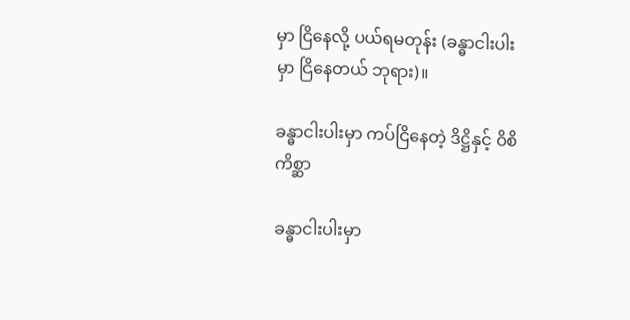မှာ ငြိနေလို့ ပယ်ရမတုန်း (ခန္ဓာငါးပါးမှာ ငြိနေတယ် ဘုရား)။

ခန္ဓာငါးပါးမှာ ကပ်ငြိနေတဲ့ ဒိဋ္ဌိနှင့် ဝိစိကိစ္ဆာ

ခန္ဓာငါးပါးမှာ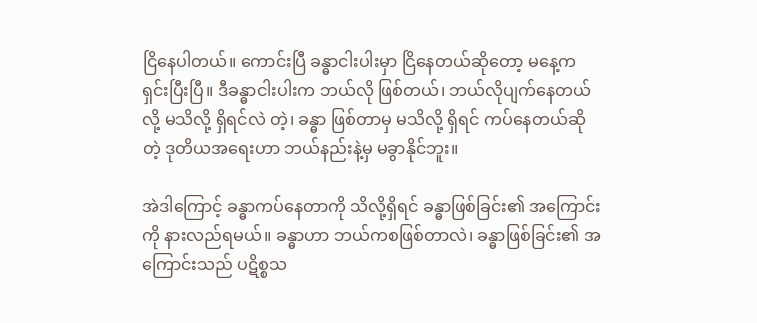ငြိနေပါတယ်။ ကောင်းပြီ ခန္ဓာငါးပါးမှာ ငြိနေတယ်ဆိုတော့ မနေ့က ရှင်းပြီးပြီ။ ဒီခန္ဓာငါးပါးက ဘယ်လို ဖြစ်တယ်၊ ဘယ်လိုပျက်နေတယ်လို့ မသိလို့ ရှိရင်လဲ တဲ့၊ ခန္ဓာ ဖြစ်တာမှ မသိလို့ ရှိရင် ကပ်နေတယ်ဆိုတဲ့ ဒုတိယအရေးဟာ ဘယ်နည်းနဲ့မှ မခွာနိုင်ဘူး။

အဲဒါကြောင့် ခန္ဓာကပ်နေတာကို သိလို့ရှိရင် ခန္ဓာဖြစ်ခြင်း၏ အကြောင်းကို နားလည်ရမယ်။ ခန္ဓာဟာ ဘယ်ကစဖြစ်တာလဲ၊ ခန္ဓာဖြစ်ခြင်း၏ အကြောင်းသည် ပဋိစ္စသ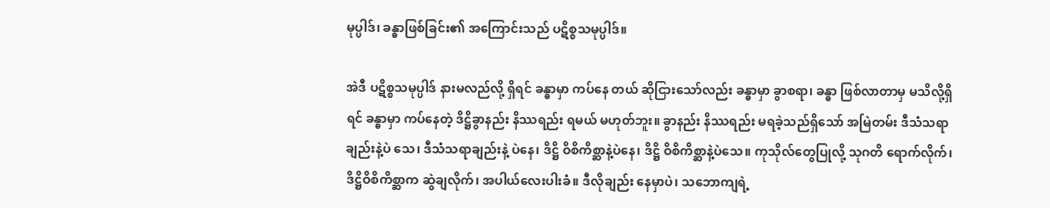မုပ္ပါဒ်၊ ခန္ဓာဖြစ်ခြင်း၏ အကြောင်းသည် ပဋိစ္စသမုပ္ပါဒ်။

အဲဒီ ပဋိစ္စသမုပ္ပါဒ် နားမလည်လို့ ရှိရင် ခန္ဓာမှာ ကပ်နေ တယ် ဆိုငြားသော်လည်း ခန္ဓာမှာ ခွာစရာ၊ ခန္ဓာ ဖြစ်လာတာမှ မသိလို့ရှိရင် ခန္ဓာမှာ ကပ်နေတဲ့ ဒိဋ္ဌိခွာနည်း နိဿရည်း ရမယ် မဟုတ်ဘူး။ ခွာနည်း နိဿရည်း မရခဲ့သည်ရှိသော် အမြဲတမ်း ဒီသံသရာ ချည်းနဲ့ပဲ သေ၊ ဒီသံသရာချည်းနဲ့ ပဲနေ၊ ဒိဋ္ဌိ ဝိစိကိစ္ဆာနဲ့ပဲနေ၊ ဒိဋ္ဌိ ဝိစိကိစ္ဆာနဲ့ပဲသေ။ ကုသိုလ်တွေပြုလို့ သုဂတိ ရောက်လိုက်၊ ဒိဋ္ဌိဝိစိကိစ္ဆာက ဆွဲချလိုက်၊ အပါယ်လေးပါးခံ။ ဒီလိုချည်း နေမှာပဲ၊ သဘောကျရဲ့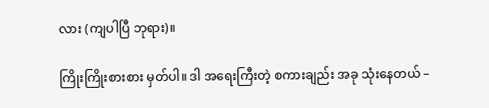လား (ကျပါပြီ ဘုရား)။

ကြိုးကြိုးစားစား မှတ်ပါ။ ဒါ အရေးကြီးတဲ့ စကားချည်း အခု သုံးနေတယ် –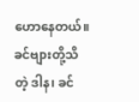ဟောနေတယ်။ ခင်ဗျားတို့သိတဲ့ ဒါန၊ ခင်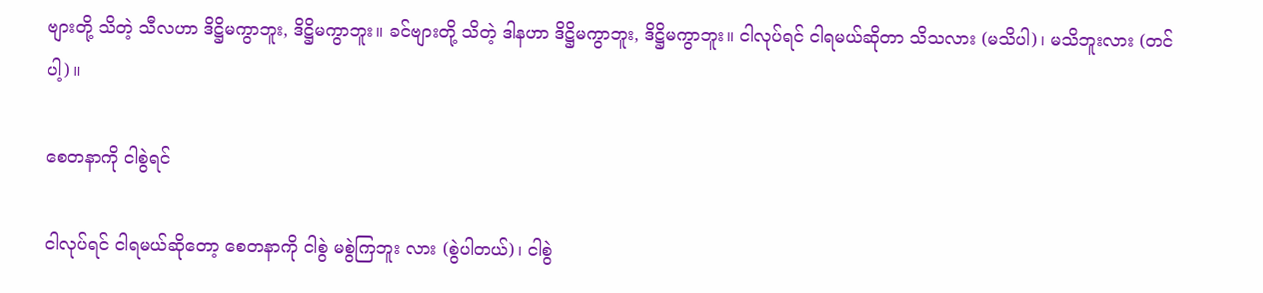ဗျားတို့ သိတဲ့ သီလဟာ ဒိဋ္ဌိမကွာဘူး, ဒိဋ္ဌိမကွာဘူး။ ခင်ဗျားတို့ သိတဲ့ ဒါနဟာ ဒိဋ္ဌိမကွာဘူး, ဒိဋ္ဌိမကွာဘူး။ ငါလုပ်ရင် ငါရမယ်ဆိုတာ သိသလား (မသိပါ)၊ မသိဘူးလား (တင်ပါ့)။

စေတနာကို ငါစွဲရင်

ငါလုပ်ရင် ငါရမယ်ဆိုတော့ စေတနာကို ငါစွဲ မစွဲကြဘူး လား (စွဲပါတယ်)၊ ငါစွဲ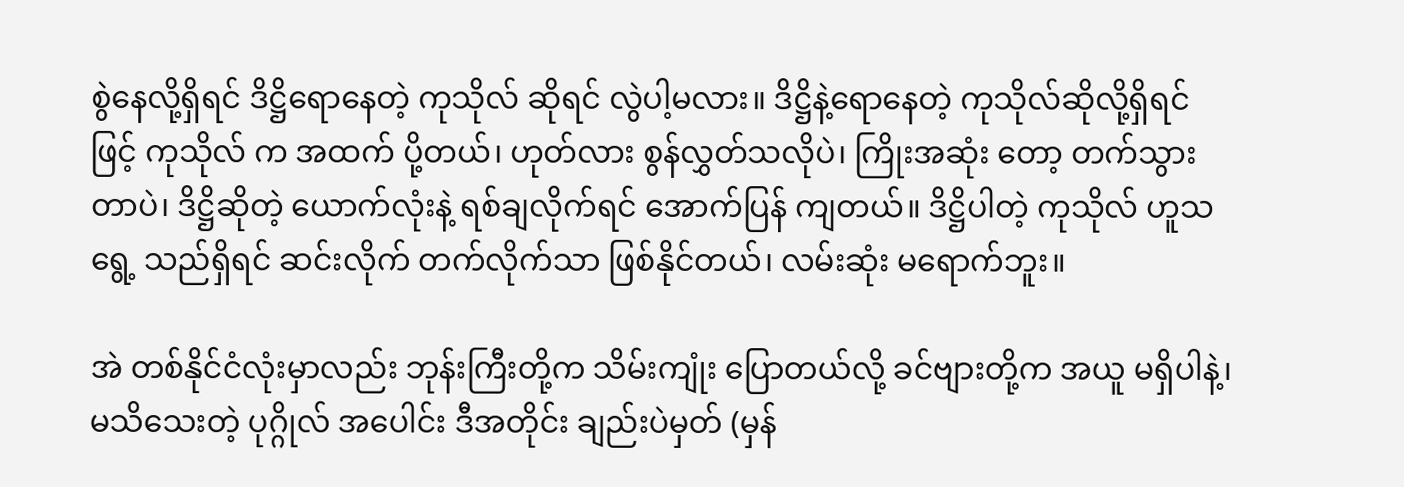စွဲနေလို့ရှိရင် ဒိဋ္ဌိရောနေတဲ့ ကုသိုလ် ဆိုရင် လွဲပါ့မလား။ ဒိဋ္ဌိနဲ့ရောနေတဲ့ ကုသိုလ်ဆိုလို့ရှိရင်ဖြင့် ကုသိုလ် က အထက် ပို့တယ်၊ ဟုတ်လား စွန်လွှတ်သလိုပဲ၊ ကြိုးအဆုံး တော့ တက်သွားတာပဲ၊ ဒိဋ္ဌိဆိုတဲ့ ယောက်လုံးနဲ့ ရစ်ချလိုက်ရင် အောက်ပြန် ကျတယ်။ ဒိဋ္ဌိပါတဲ့ ကုသိုလ် ဟူသရွေ့ သည်ရှိရင် ဆင်းလိုက် တက်လိုက်သာ ဖြစ်နိုင်တယ်၊ လမ်းဆုံး မရောက်ဘူး။

အဲ တစ်နိုင်ငံလုံးမှာလည်း ဘုန်းကြီးတို့က သိမ်းကျုံး ပြောတယ်လို့ ခင်ဗျားတို့က အယူ မရှိပါနဲ့၊ မသိသေးတဲ့ ပုဂ္ဂိုလ် အပေါင်း ဒီအတိုင်း ချည်းပဲမှတ် (မှန်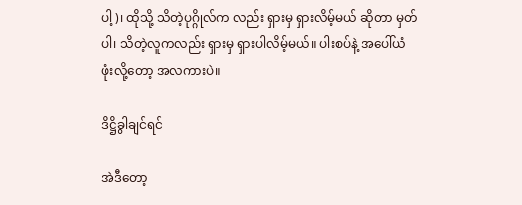ပါ့)၊ ထိုသို့ သိတဲ့ပုဂ္ဂိုလ်က လည်း ရှားမှ ရှားလိမ့်မယ် ဆိုတာ မှတ်ပါ၊ သိတဲ့လူကလည်း ရှားမှ ရှားပါလိမ့်မယ်။ ပါးစပ်နဲ့ အပေါ်ယံ ဖုံးလို့တော့ အလကားပဲ။

ဒိဋ္ဌိခွါချင်ရင်

အဲဒီတော့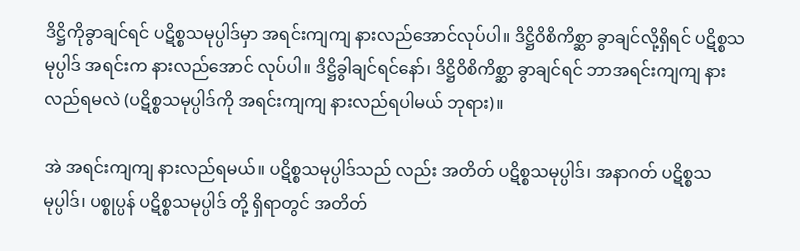ဒိဋ္ဌိကိုခွာချင်ရင် ပဋိစ္စသမုပ္ပါဒ်မှာ အရင်းကျကျ နားလည်အောင်လုပ်ပါ။ ဒိဋ္ဌိဝိစိကိစ္ဆာ ခွာချင်လို့ရှိရင် ပဋိစ္စသမုပ္ပါဒ် အရင်းက နားလည်အောင် လုပ်ပါ။ ဒိဋ္ဌိခွါချင်ရင်နော်၊ ဒိဋ္ဌိဝိစိကိစ္ဆာ ခွာချင်ရင် ဘာအရင်းကျကျ နားလည်ရမလဲ (ပဋိစ္စသမုပ္ပါဒ်ကို အရင်းကျကျ နားလည်ရပါမယ် ဘုရား)။

အဲ အရင်းကျကျ နားလည်ရမယ်။ ပဋိစ္စသမုပ္ပါဒ်သည် လည်း အတိတ် ပဋိစ္စသမုပ္ပါဒ်၊ အနာဂတ် ပဋိစ္စသမုပ္ပါဒ်၊ ပစ္စုပ္ပန် ပဋိစ္စသမုပ္ပါဒ် တို့ ရှိရာတွင် အတိတ်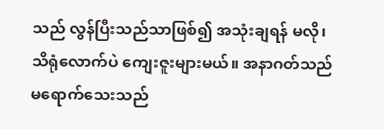သည် လွန်ပြီးသည်သာဖြစ်၍ အသုံးချရန် မလို၊ သိရုံလောက်ပဲ ကျေးဇူးများမယ်။ အနာဂတ်သည် မရောက်သေးသည်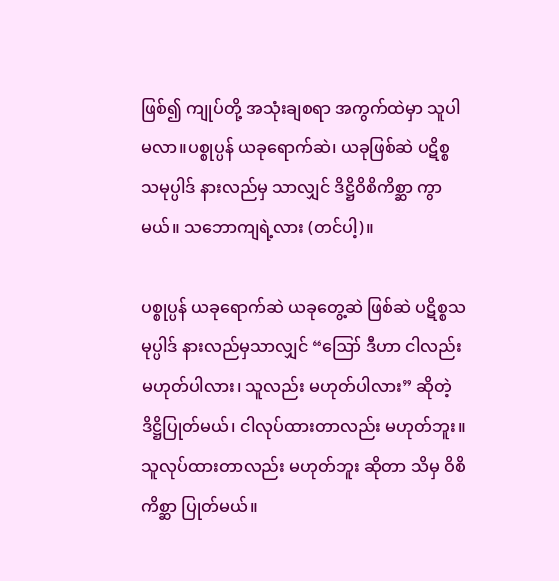ဖြစ်၍ ကျုပ်တို့ အသုံးချစရာ အကွက်ထဲမှာ သူပါမလာ။ပစ္စုပ္ပန် ယခုရောက်ဆဲ၊ ယခုဖြစ်ဆဲ ပဋိစ္စသမုပ္ပါဒ် နားလည်မှ သာလျှင် ဒိဋ္ဌိဝိစိကိစ္ဆာ ကွာမယ်။ သဘောကျရဲ့လား (တင်ပါ့)။

ပစ္စုပ္ပန် ယခုရောက်ဆဲ ယခုတွေ့ဆဲ ဖြစ်ဆဲ ပဋိစ္စသမုပ္ပါဒ် နားလည်မှသာလျှင် “ဪ ဒီဟာ ငါလည်း မဟုတ်ပါလား၊ သူလည်း မဟုတ်ပါလား” ဆိုတဲ့ ဒိဋ္ဌိပြုတ်မယ်၊ ငါလုပ်ထားတာလည်း မဟုတ်ဘူး။ သူလုပ်ထားတာလည်း မဟုတ်ဘူး ဆိုတာ သိမှ ဝိစိကိစ္ဆာ ပြုတ်မယ်။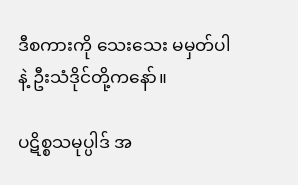ဒီစကားကို သေးသေး မမှတ်ပါနဲ့ ဦးသံဒိုင်တို့ကနော်။

ပဋိစ္စသမုပ္ပါဒ် အ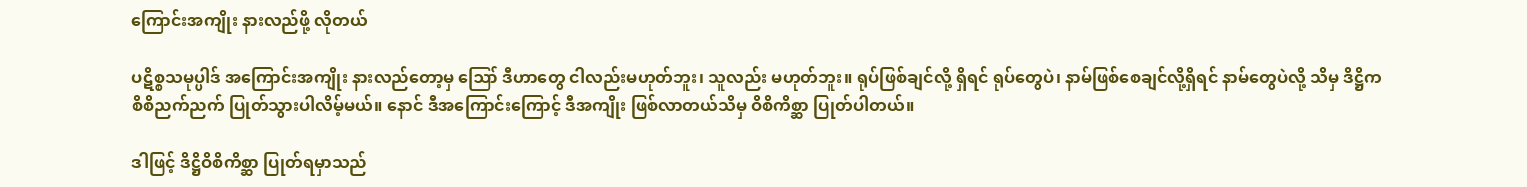ကြောင်းအကျိုး နားလည်ဖို့ လိုတယ်

ပဋိစ္စသမုပ္ပါဒ် အကြောင်းအကျိုး နားလည်တော့မှ ဪ ဒီဟာတွေ ငါလည်းမဟုတ်ဘူး၊ သူလည်း မဟုတ်ဘူး။ ရုပ်ဖြစ်ချင်လို့ ရှိရင် ရုပ်တွေပဲ၊ နာမ်ဖြစ်စေချင်လို့ရှိရင် နာမ်တွေပဲလို့ သိမှ ဒိဋ္ဌိက စိစိညက်ညက် ပြုတ်သွားပါလိမ့်မယ်။ နောင် ဒီအကြောင်းကြောင့် ဒီအကျိုး ဖြစ်လာတယ်သိမှ ဝိစိကိစ္ဆာ ပြုတ်ပါတယ်။

ဒါဖြင့် ဒိဋ္ဌိဝိစိကိစ္ဆာ ပြုတ်ရမှာသည်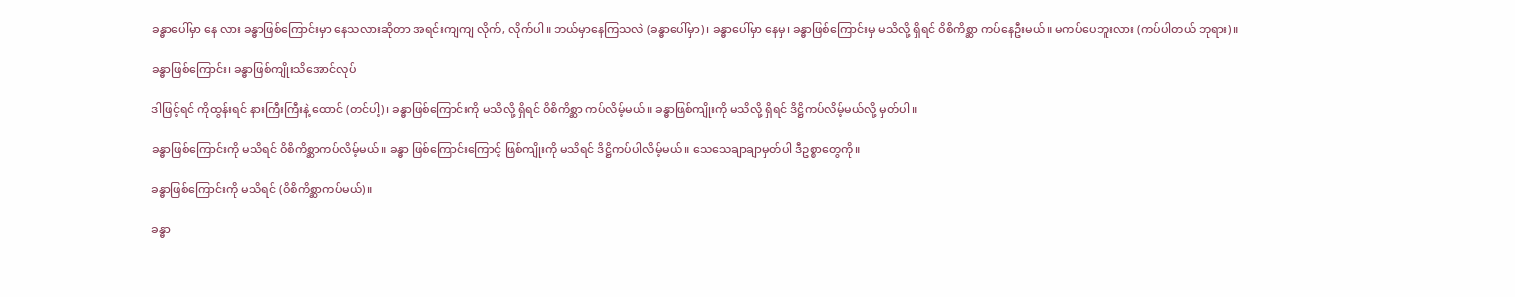ခန္ဓာပေါ်မှာ နေ လား ခန္ဓာဖြစ်ကြောင်းမှာ နေသလားဆိုတာ အရင်းကျကျ လိုက်, လိုက်ပါ။ ဘယ်မှာနေကြသလဲ (ခန္ဓာပေါ်မှာ)၊ ခန္ဓာပေါ်မှာ နေမှ၊ ခန္ဓာဖြစ်ကြောင်းမှ မသိလို့ ရှိရင် ဝိစိကိစ္ဆာ ကပ်နေဦးမယ်။ မကပ်ပေဘူးလား (ကပ်ပါတယ် ဘုရား)။

ခန္ဓာဖြစ်ကြောင်း၊ ခန္ဓာဖြစ်ကျိုးသိအောင်လုပ်

ဒါဖြင့်ရင် ကိုထွန်းရင် နားကြီးကြီးနဲ့ ထောင် (တင်ပါ့)၊ ခန္ဓာဖြစ်ကြောင်းကို မသိလို့ ရှိရင် ဝိစိကိစ္ဆာ ကပ်လိမ့်မယ်။ ခန္ဓာဖြစ်ကျိုးကို မသိလို့ ရှိရင် ဒိဋ္ဌိကပ်လိမ့်မယ်လို့ မှတ်ပါ။

ခန္ဓာဖြစ်ကြောင်းကို မသိရင် ဝိစိကိစ္ဆာကပ်လိမ့်မယ်။ ခန္ဓာ ဖြစ်ကြောင်းကြောင့် ဖြစ်ကျိုးကို မသိရင် ဒိဋ္ဌိကပ်ပါလိမ့်မယ်။ သေသေချာချာမှတ်ပါ ဒီဥစ္စာတွေကို။

ခန္ဓာဖြစ်ကြောင်းကို မသိရင် (ဝိစိကိစ္ဆာကပ်မယ်)။

ခန္ဓာ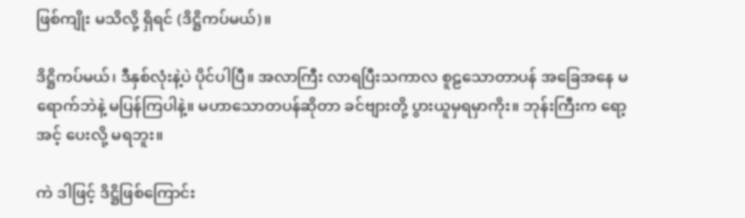ဖြစ်ကျိုး မသိလို့ ရှိရင် (ဒိဋ္ဌိကပ်မယ်)။

ဒိဋ္ဌိကပ်မယ်၊ ဒီနှစ်လုံးနဲ့ပဲ ပိုင်ပါပြီ။ အလာကြီး လာရပြီးသကာလ စူဠသောတာပန် အခြေအနေ မရောက်ဘဲနဲ့ မပြန်ကြပါနဲ့။ မဟာသောတပန်ဆိုတာ ခင်ဗျားတို့ ပွားယူမှရမှာကိုး။ ဘုန်းကြီးက ရော့ အင့် ပေးလို့ မရဘူး။

ကဲ ဒါဖြင့် ဒိဋ္ဌိဖြစ်ကြောင်း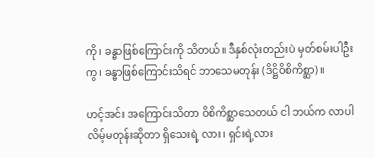ကို၊ ခန္ဓာဖြစ်ကြောင်းကို သိတယ်။ ဒီနှစ်လုံးတည်းပဲ မှတ်စမ်းပါဦးကွ၊ ခန္ဓာဖြစ်ကြောင်းသိရင် ဘာသေမတုန်း (ဒိဋ္ဌိဝိစိကိစ္ဆာ)။

ဟင့်အင်း အကြောင်းသိတာ ဝိစိကိစ္ဆာသေတယ် ငါ ဘယ်က လာပါလိမ့်မတုန်းဆိုတာ ရှိသေးရဲ့ လား၊ ရှင်းရဲ့လား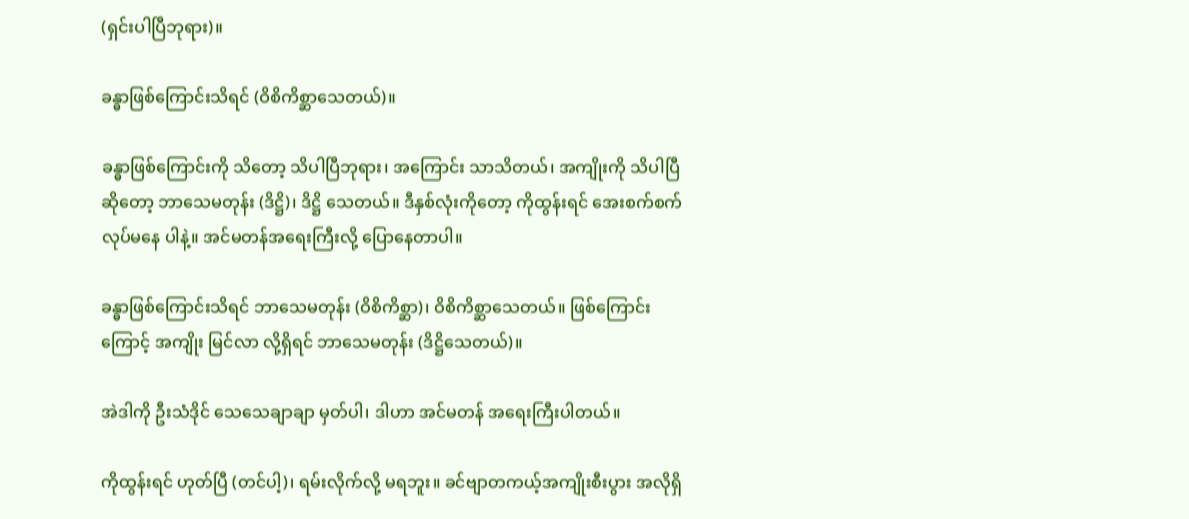(ရှင်းပါပြီဘုရား)။

ခန္ဓာဖြစ်ကြောင်းသိရင် (ဝိစိကိစ္ဆာသေတယ်)။

ခန္ဓာဖြစ်ကြောင်းကို သိတော့ သိပါပြီဘုရား၊ အကြောင်း သာသိတယ်၊ အကျိုးကို သိပါပြီ ဆိုတော့ ဘာသေမတုန်း (ဒိဋ္ဌိ)၊ ဒိဋ္ဌိ သေတယ်။ ဒီနှစ်လုံးကိုတော့ ကိုထွန်းရင် အေးစက်စက် လုပ်မနေ ပါနဲ့။ အင်မတန်အရေးကြီးလို့ ပြောနေတာပါ။

ခန္ဓာဖြစ်ကြောင်းသိရင် ဘာသေမတုန်း (ဝိစိကိစ္ဆာ)၊ ဝိစိကိစ္ဆာသေတယ်။ ဖြစ်ကြောင်း ကြောင့် အကျိုး မြင်လာ လို့ရှိရင် ဘာသေမတုန်း (ဒိဋ္ဌိသေတယ်)။

အဲဒါကို ဦးသံဒိုင် သေသေချာချာ မှတ်ပါ၊ ဒါဟာ အင်မတန် အရေးကြီးပါတယ်။

ကိုထွန်းရင် ဟုတ်ပြီ (တင်ပါ့)၊ ရမ်းလိုက်လို့ မရဘူး။ ခင်ဗျာတကယ့်အကျိုးစီးပွား အလိုရှိ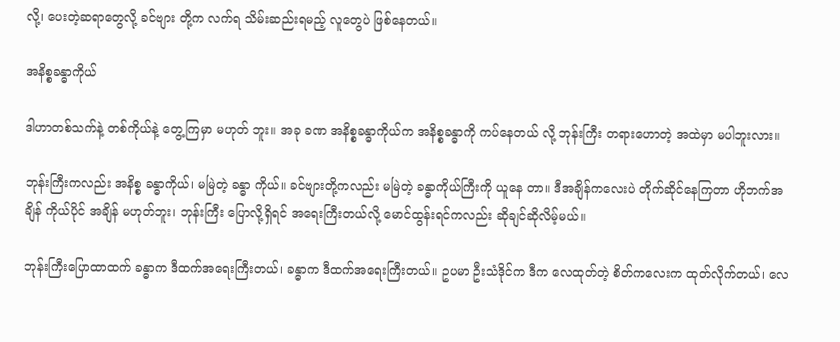လို့၊ ပေးတဲ့ဆရာတွေလို့ ခင်ဗျား တို့က လက်ရ သိမ်းဆည်းရမည့် လူတွေပဲ ဖြစ်နေတယ်။

အနိစ္စခန္ဓာကိုယ်

ဒါဟာတစ်သက်နဲ့ တစ်ကိုယ်နဲ့ တွေ့ကြမှာ မဟုတ် ဘူး။ အခု ခဏ အနိစ္စခန္ဓာကိုယ်က အနိစ္စခန္ဓာကို ကပ်နေတယ် လို့ ဘုန်းကြီး တရားဟောတဲ့ အထဲမှာ မပါဘူးလား။

ဘုန်းကြီးကလည်း အနိစ္စ ခန္ဓာကိုယ်၊ မမြဲတဲ့ ခန္ဓာ ကိုယ်။ ခင်ဗျားတို့ကလည်း မမြဲတဲ့ ခန္ဓာကိုယ်ကြီးကို ယူနေ တာ။ ဒီအချိန်ကလေးပဲ တိုက်ဆိုင်နေကြတာ ဟိုဘက်အချိန် ကိုယ်ပိုင် အချိန် မဟုတ်ဘူး၊ ဘုန်းကြီး ပြောလို့ရှိရင် အရေးကြီးတယ်လို့ မောင်ထွန်းရင်ကလည်း ဆိုချင်ဆိုလိမ့်မယ်။

ဘုန်းကြီးပြောထာထက် ခန္ဓာက ဒီထက်အရေးကြီးတယ်၊ ခန္ဓာက ဒီထက်အရေးကြီးတယ်။ ဥပမာ ဦးသံဒိုင်က ဒီက လေထုတ်တဲ့ စိတ်ကလေးက ထုတ်လိုက်တယ်၊ လေ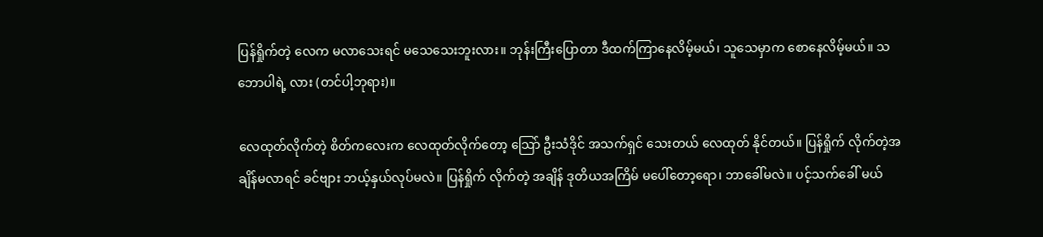ပြန်ရှိုက်တဲ့ လေက မလာသေးရင် မသေသေးဘူးလား။ ဘုန်းကြီးပြောတာ ဒီထက်ကြာနေလိမ့်မယ်၊ သူသေမှာက စောနေလိမ့်မယ်။ သဘောပါရဲ့ လား (တင်ပါ့ဘုရား)။

လေထုတ်လိုက်တဲ့ စိတ်ကလေးက လေထုတ်လိုက်တော့ သြော် ဦးသံဒိုင် အသက်ရှင် သေးတယ် လေထုတ် နိုင်တယ်။ ပြန်ရှိုက် လိုက်တဲ့အချိန်မလာရင် ခင်ဗျား ဘယ့်နှယ်လုပ်မလဲ။ ပြန်ရှိုက် လိုက်တဲ့ အချိန် ဒုတိယအကြိမ် မပေါ်တော့ရော၊ ဘာခေါ်မလဲ။ ပင့်သက်ခေါ် မယ်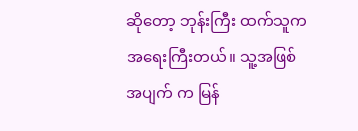ဆိုတော့ ဘုန်းကြီး ထက်သူက အရေးကြီးတယ်။ သူ့အဖြစ်အပျက် က မြန်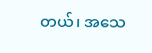တယ်၊ အသေ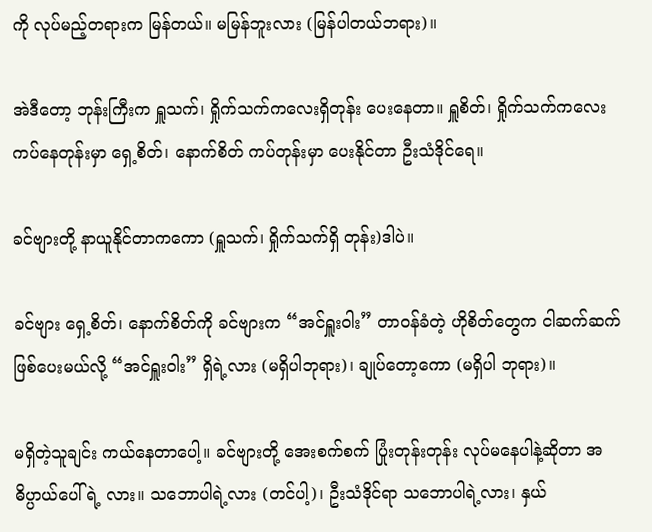ကို လုပ်မည့်တရားက မြန်တယ်။ မမြန်ဘူးလား (မြန်ပါတယ်ဘရား)။

အဲဒီတော့ ဘုန်းကြီးက ရှူသက်၊ ရှိုက်သက်ကလေးရှိတုန်း ပေးနေတာ။ ရှူစိတ်၊ ရှိုက်သက်ကလေး ကပ်နေတုန်းမှာ ရှေ့စိတ်၊ နောက်စိတ် ကပ်တုန်းမှာ ပေးနိုင်တာ ဦးသံဒိုင်ရေ။

ခင်ဗျားတို့ နာယူနိုင်တာကကော (ရှူသက်၊ ရှိုက်သက်ရှိ တုန်း)ဒါပဲ။

ခင်ဗျား ရှေ့စိတ်၊ နောက်စိတ်ကို ခင်ဗျားက “အင်ရှူးဝါး” တာဝန်ခံတဲ့ ဟိုစိတ်တွေက ငါဆက်ဆက် ဖြစ်ပေးမယ်လို့ “အင်ရှူးဝါး” ရှိရဲ့လား (မရှိပါဘုရား)၊ ချုပ်တော့ကော (မရှိပါ ဘုရား)။

မရှိတဲ့သူချင်း ကယ်နေတာပေါ့။ ခင်ဗျားတို့ အေးစက်စက် ပြုံးတုန်းတုန်း လုပ်မနေပါနဲ့ဆိုတာ အဓိပ္ပာယ်ပေါ်ရဲ့ လား။ သဘောပါရဲ့လား (တင်ပါ့)၊ ဦးသံဒိုင်ရာ သဘောပါရဲ့လား၊ နှယ်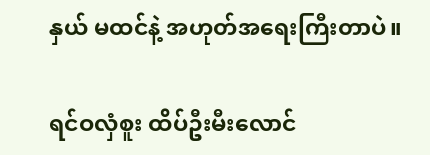နှယ် မထင်နဲ့ အဟုတ်အရေးကြီးတာပဲ။

ရင်ဝလှံစူး ထိပ်ဦးမီးလောင်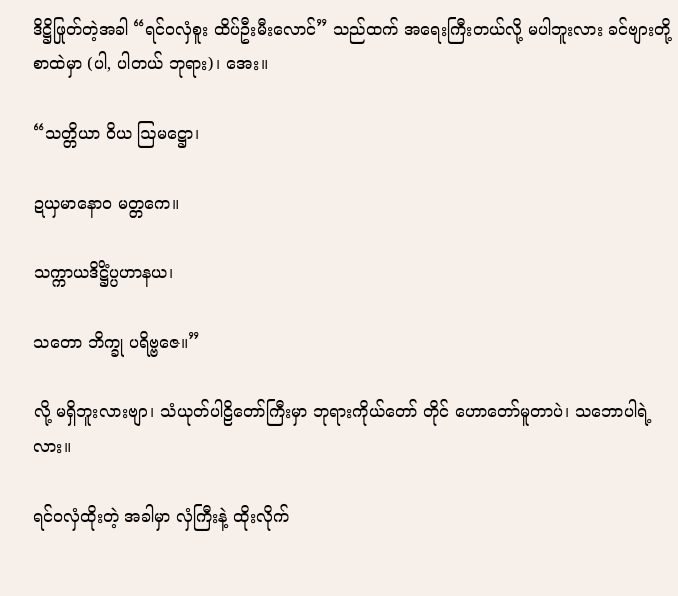ဒိဋ္ဌိဖြုတ်တဲ့အခါ “ရင်ဝလှံစူး ထိပ်ဦးမီးလောင်” သည်ထက် အရေးကြီးတယ်လို့ မပါဘူးလား ခင်ဗျားတို့ စာထဲမှာ (ပါ, ပါတယ် ဘုရား)၊ အေး။

“သတ္တိယာ ဝိယ ဩမဋ္ဌော၊

ဍယှမာနောဝ မတ္တကေ။

သက္ကာယဒိဋ္ဌိံပ္ပဟာနယ၊

သတော ဘိက္ခု ပရိဗ္ဗဇေ။”

လို့ မရှိဘူးလားဗျာ၊ သံယုတ်ပါဠိတော်ကြီးမှာ ဘုရားကိုယ်တော် တိုင် ဟောတော်မူတာပဲ၊ သဘောပါရဲ့လား။

ရင်ဝလှံထိုးတဲ့ အခါမှာ လှံကြီးနဲ့ ထိုးလိုက်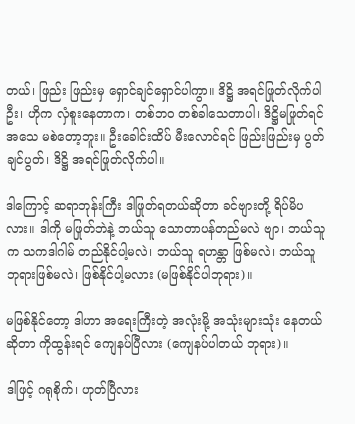တယ်၊ ဖြည်း ဖြည်းမှ ရှောင်ချင်ရှောင်ပါကွာ။ ဒိဋ္ဌိ အရင်ဖြုတ်လိုက်ပါဦး၊ ဟိုက လှံစူးနေတာက၊ တစ်ဘဝ တစ်ခါသေတာပါ၊ ဒိဋ္ဌိမဖြုတ်ရင် အသေ မစဲတော့ဘူး။ ဦးခေါင်းထိပ် မီးလောင်ရင် ဖြည်းဖြည်းမှ ပွတ်ချင်ပွတ်၊ ဒိဋ္ဌိ အရင်ဖြုတ်လိုက်ပါ။

ဒါကြောင့် ဆရာဘုန်းကြီး ဒါဖြုတ်ရတယ်ဆိုတာ ခင်ဗျားတို့ ရိပ်မိပလား။ ဒါကို မဖြုတ်ဘဲနဲ့ ဘယ်သူ သောတာပန်တည်မလဲ ဗျာ၊ ဘယ်သူက သကဒါဂါမ် တည်နိုင်ပါ့မလဲ၊ ဘယ်သူ ရဟန္တာ ဖြစ်မလဲ၊ ဘယ်သူ ဘုရားဖြစ်မလဲ၊ ဖြစ်နိုင်ပါ့မလား (မဖြစ်နိုင်ပါဘုရား)။

မဖြစ်နိုင်တော့ ဒါဟာ အရေးကြီးတဲ့ အလုံးမို့ အသုံးများသုံး နေတယ်ဆိုတာ ကိုထွန်းရင် ကျေနပ်ပြီလား (ကျေနပ်ပါတယ် ဘုရား)။

ဒါဖြင့် ဂရုစိုက်၊ ဟုတ်ပြီလား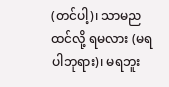(တင်ပါ့)၊ သာမညထင်လို့ ရမလား (မရပါဘုရား)၊ မရဘူး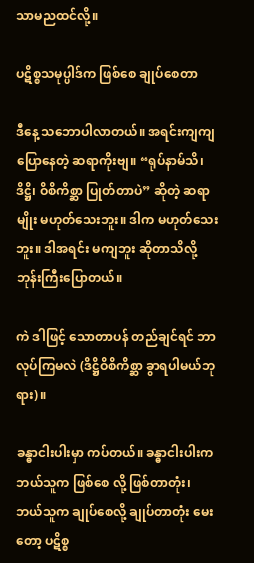သာမညထင်လို့။

ပဋိစ္စသမုပ္ပါဒ်က ဖြစ်စေ ချုပ်စေတာ

ဒီနေ့ သဘောပါလာတယ်။ အရင်းကျကျ ပြောနေတဲ့ ဆရာကိုးဗျ။ “ရုပ်နာမ်သိ၊ ဒိဋ္ဌိ၊ ဝိစိကိစ္ဆာ ပြုတ်တာပဲ” ဆိုတဲ့ ဆရာမျိုး မဟုတ်သေးဘူး။ ဒါက မဟုတ်သေးဘူး။ ဒါအရင်း မကျဘူး ဆိုတာသိလို့ ဘုန်းကြီးပြောတယ်။

ကဲ ဒါဖြင့် သောတာပန် တည်ချင်ရင် ဘာလုပ်ကြမလဲ (ဒိဋ္ဌိဝိစိကိစ္ဆာ ခွာရပါမယ်ဘုရား)။

ခန္ဓာငါးပါးမှာ ကပ်တယ်။ ခန္ဓာငါးပါးက ဘယ်သူက ဖြစ်စေ လို့ ဖြစ်တာတုံး၊ ဘယ်သူက ချုပ်စေလို့ ချုပ်တာတုံး မေးတော့ ပဋိစ္စ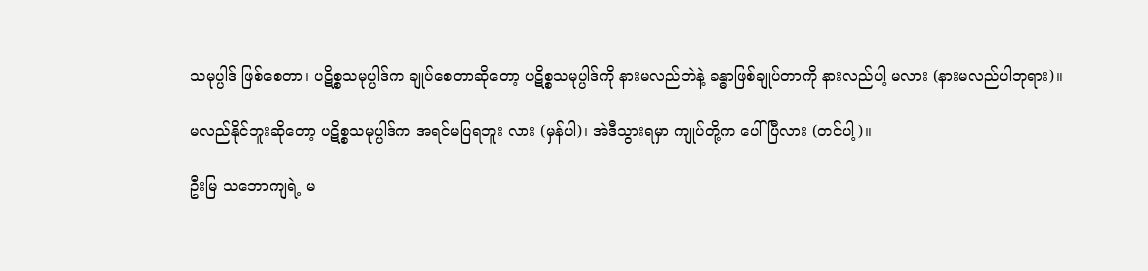သမုပ္ပါဒ် ဖြစ်စေတာ၊ ပဋိစ္စသမုပ္ပါဒ်က ချုပ်စေတာဆိုတော့ ပဋိစ္စသမုပ္ပါဒ်ကို နားမလည်ဘဲနဲ့ ခန္ဓာဖြစ်ချုပ်တာကို နားလည်ပါ့ မလား (နားမလည်ပါဘုရား)။

မလည်နိုင်ဘူးဆိုတော့ ပဋိစ္စသမုပ္ပါဒ်က အရင်မပြရဘူး လား (မှန်ပါ)၊ အဲဒီသွားရမှာ ကျုပ်တို့က ပေါ်ပြီလား (တင်ပါ့)။

ဦးမြ သဘောကျရဲ့ မ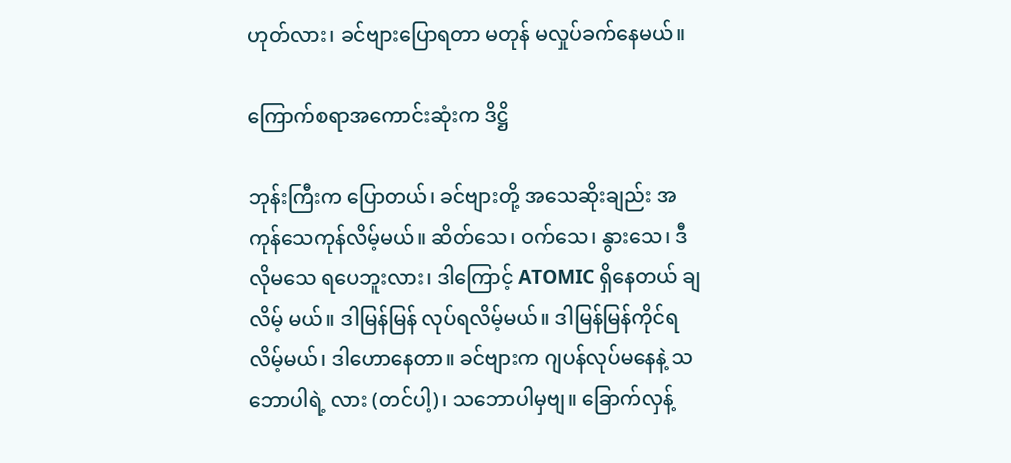ဟုတ်လား၊ ခင်ဗျားပြောရတာ မတုန် မလှုပ်ခက်နေမယ်။

ကြောက်စရာအကောင်းဆုံးက ဒိဋ္ဌိ

ဘုန်းကြီးက ပြောတယ်၊ ခင်ဗျားတို့ အသေဆိုးချည်း အကုန်သေကုန်လိမ့်မယ်။ ဆိတ်သေ၊ ဝက်သေ၊ နွားသေ၊ ဒီလိုမသေ ရပေဘူးလား၊ ဒါကြောင့် ATOMIC ရှိနေတယ် ချလိမ့် မယ်။ ဒါမြန်မြန် လုပ်ရလိမ့်မယ်။ ဒါမြန်မြန်ကိုင်ရလိမ့်မယ်၊ ဒါဟောနေတာ။ ခင်ဗျားက ဂျပန်လုပ်မနေနဲ့ သဘောပါရဲ့ လား (တင်ပါ့)၊ သဘောပါမှဗျ။ ခြောက်လှန့်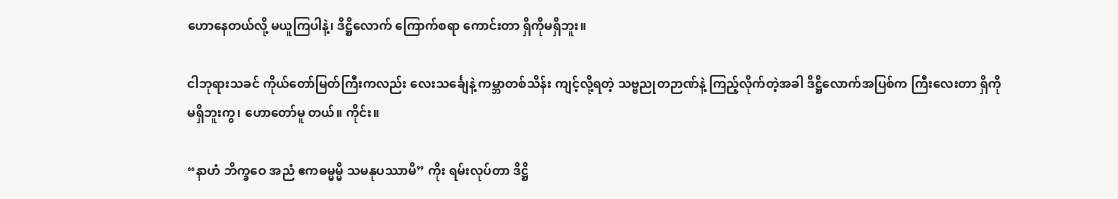ဟောနေတယ်လို့ မယူကြပါနဲ့၊ ဒိဋ္ဌိလောက် ကြောက်စရာ ကောင်းတာ ရှိကိုမရှိဘူး။

ငါဘုရားသခင် ကိုယ်တော်မြတ်ကြီးကလည်း လေးသင်္ချေနဲ့ ကမ္ဘာတစ်သိန်း ကျင့်လို့ရတဲ့ သဗ္ဗညုတဉာဏ်နဲ့ ကြည့်လိုက်တဲ့အခါ ဒိဋ္ဌိလောက်အပြစ်က ကြီးလေးတာ ရှိကိုမရှိဘူးကွ၊ ဟောတော်မူ တယ်။ ကိုင်း။

“နာဟံ ဘိက္ခဝေ အညံ ဧကဓမ္မမ္မိ သမနုပဿာမိ” ကိုး ရမ်းလုပ်တာ ဒိဋ္ဌိ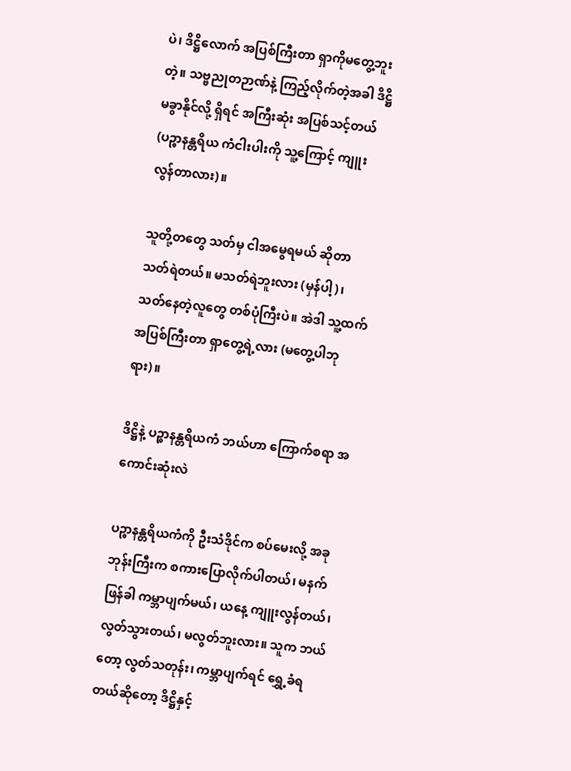ပဲ၊ ဒိဋ္ဌိလောက် အပြစ်ကြီးတာ ရှာကိုမတွေ့ဘူး တဲ့။ သဗ္ဗညုတဉာဏ်နဲ့ ကြည့်လိုက်တဲ့အခါ ဒိဋ္ဌိမခွာနိုင်လို့ ရှိရင် အကြီးဆုံး အပြစ်သင့်တယ် (ပဉ္စာနန္တရိယ ကံငါးပါးကို သူ့ကြောင့် ကျူးလွန်တာလား)။

သူတို့တတွေ သတ်မှ ငါအမွေရမယ် ဆိုတာ သတ်ရဲတယ်။ မသတ်ရဲဘူးလား (မှန်ပါ့)၊ သတ်နေတဲ့လူတွေ တစ်ပုံကြီးပဲ။ အဲဒါ သူ့ထက် အပြစ်ကြီးတာ ရှာတွေ့ရဲ့လား (မတွေ့ပါဘုရား)။

ဒိဋ္ဌိနဲ့ ပဉ္စာနန္တရိယကံ ဘယ်ဟာ ကြောက်စရာ အကောင်းဆုံးလဲ

ပဉ္စာနန္တရိယကံကို ဦးသံဒိုင်က စပ်မေးလို့ အခု ဘုန်းကြီးက စကားပြောလိုက်ပါတယ်၊ မနက်ဖြန်ခါ ကမ္ဘာပျက်မယ်၊ ယနေ့ ကျူးလွန်တယ်၊ လွတ်သွားတယ်၊ မလွတ်ဘူးလား။ သူက ဘယ်တော့ လွတ်သတုန်း၊ ကမ္ဘာပျက်ရင် ရွှေ့ခံရတယ်ဆိုတော့ ဒိဋ္ဌိနှင့်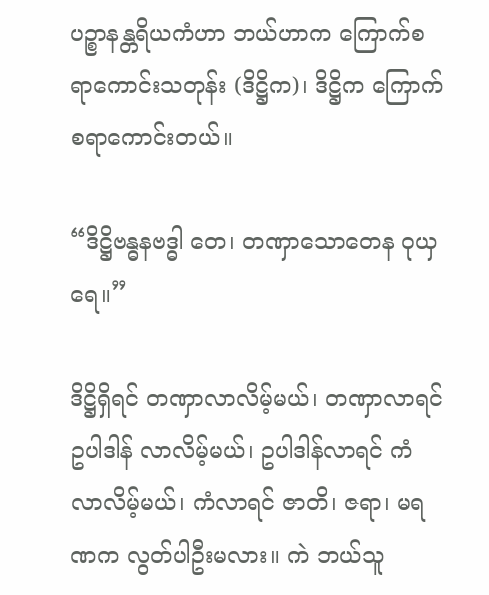ပဉ္စာနန္တရိယကံဟာ ဘယ်ဟာက ကြောက်စရာကောင်းသတုန်း (ဒိဋ္ဌိက)၊ ဒိဋ္ဌိက ကြောက်စရာကောင်းတယ်။

“ဒိဋ္ဌိဗန္ဓနဗဒ္ဓါ တေ၊ တဏှာသောတေန ဝုယှရေ။”

ဒိဋ္ဌိရှိရင် တဏှာလာလိမ့်မယ်၊ တဏှာလာရင် ဥပါဒါန် လာလိမ့်မယ်၊ ဥပါဒါန်လာရင် ကံ လာလိမ့်မယ်၊ ကံလာရင် ဇာတိ၊ ဇရာ၊ မရဏက လွတ်ပါဦးမလား။ ကဲ ဘယ်သူ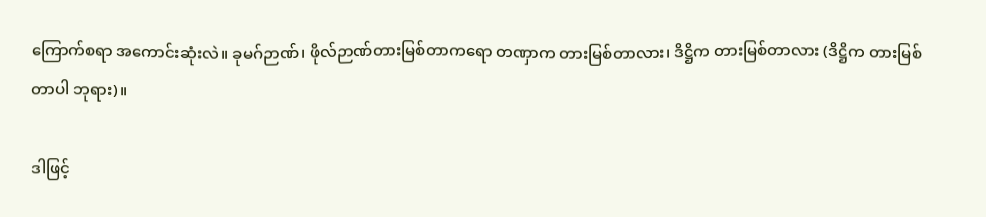ကြောက်စရာ အကောင်းဆုံးလဲ။ ခုမဂ်ဉာဏ်၊ ဖိုလ်ဉာဏ်တားမြစ်တာကရော တဏှာက တားမြစ်တာလား၊ ဒိဋ္ဌိက တားမြစ်တာလား (ဒိဋ္ဌိက တားမြစ်တာပါ ဘုရား)။

ဒါဖြင့်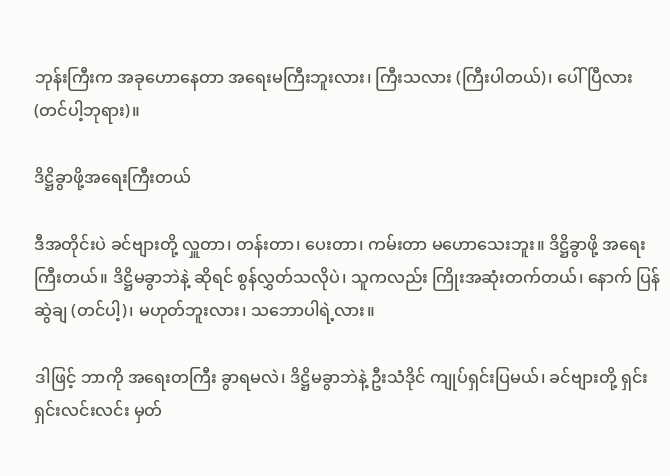ဘုန်းကြီးက အခုဟောနေတာ အရေးမကြီးဘူးလား၊ ကြီးသလား (ကြီးပါတယ်)၊ ပေါ်ပြီလား (တင်ပါ့ဘုရား)။

ဒိဋ္ဌိခွာဖို့အရေးကြီးတယ်

ဒီအတိုင်းပဲ ခင်ဗျားတို့ လှူတာ၊ တန်းတာ၊ ပေးတာ၊ ကမ်းတာ မဟောသေးဘူး။ ဒိဋ္ဌိခွာဖို့ အရေးကြီးတယ်။ ဒိဋ္ဌိမခွာဘဲနဲ့ ဆိုရင် စွန်လွှတ်သလိုပဲ၊ သူကလည်း ကြိုးအဆုံးတက်တယ်၊ နောက် ပြန်ဆွဲချ (တင်ပါ့)၊ မဟုတ်ဘူးလား၊ သဘောပါရဲ့လား။

ဒါဖြင့် ဘာကို အရေးတကြီး ခွာရမလဲ၊ ဒိဋ္ဌိမခွာဘဲနဲ့ ဦးသံဒိုင် ကျုပ်ရှင်းပြမယ်၊ ခင်ဗျားတို့ ရှင်းရှင်းလင်းလင်း မှတ်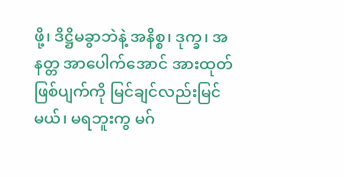ဖို့၊ ဒိဋ္ဌိမခွာဘဲနဲ့ အနိစ္စ၊ ဒုက္ခ၊ အနတ္တ အာပေါက်အောင် အားထုတ် ဖြစ်ပျက်ကို မြင်ချင်လည်းမြင်မယ်၊ မရဘူးကွ မဂ်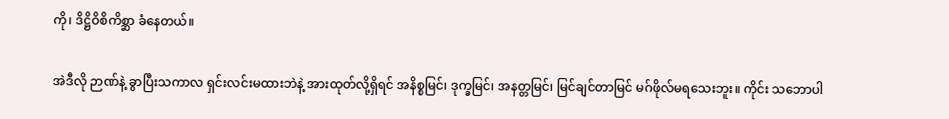ကို၊ ဒိဋ္ဌိဝိစိကိစ္ဆာ ခံနေတယ်။

အဲဒီလို ဉာဏ်နဲ့ ခွာပြီးသကာလ ရှင်းလင်းမထားဘဲနဲ့ အားထုတ်လို့ရှိရင် အနိစ္စမြင်၊ ဒုက္ခမြင်၊ အနတ္တမြင်၊ မြင်ချင်တာမြင် မဂ်ဖိုလ်မရသေးဘူး။ ကိုင်း သဘောပါ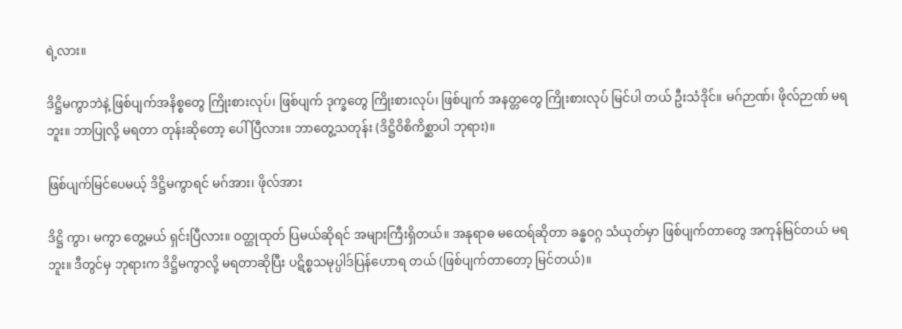ရဲ့လား။

ဒိဋ္ဌိမကွာဘဲနဲ့ ဖြစ်ပျက်အနိစ္စတွေ ကြိုးစားလုပ်၊ ဖြစ်ပျက် ဒုက္ခတွေ ကြိုးစားလုပ်၊ ဖြစ်ပျက် အနတ္တတွေ ကြိုးစားလုပ် မြင်ပါ တယ် ဦးသံဒိုင်။ မဂ်ဉာဏ်၊ ဖိုလ်ဉာဏ် မရဘူး။ ဘာပြုလို့ မရတာ တုန်းဆိုတော့ ပေါ်ပြီလား။ ဘာတွေ့သတုန်း (ဒိဋ္ဌိဝိစိကိစ္ဆာပါ ဘုရား)။

ဖြစ်ပျက်မြင်ပေမယ့် ဒိဋ္ဌိမကွာရင် မဂ်အား၊ ဖိုလ်အား

ဒိဋ္ဌိ ကွာ၊ မကွာ တွေ့မယ် ရှင်းပြီလား။ ဝတ္ထုထုတ် ပြမယ်ဆိုရင် အများကြီးရှိတယ်။ အနုရာဓ မထေရ်ဆိုတာ ခန္ဓဝဂ္ဂ သံယုတ်မှာ ဖြစ်ပျက်တာတွေ အကုန်မြင်တယ် မရဘူး။ ဒီတွင်မှ ဘုရားက ဒိဋ္ဌိမကွာလို့ မရတာဆိုပြီး ပဋိစ္စသမုပ္ပါဒ်ပြန်ဟောရ တယ် (ဖြစ်ပျက်တာတော့ မြင်တယ်)။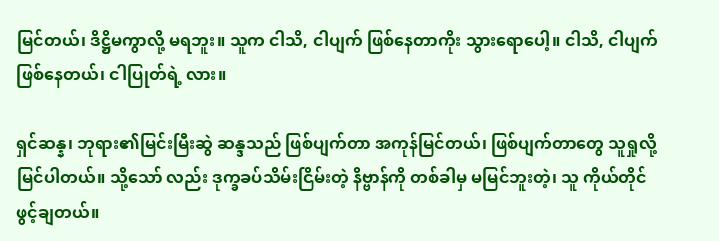မြင်တယ်၊ ဒိဋ္ဌိမကွာလို့ မရဘူး။ သူက ငါသိ, ငါပျက် ဖြစ်နေတာကိုး သွားရောပေါ့။ ငါသိ, ငါပျက်ဖြစ်နေတယ်၊ ငါပြုတ်ရဲ့ လား။

ရှင်ဆန္န၊ ဘုရား၏မြင်းမြီးဆွဲ ဆန္ဒသည် ဖြစ်ပျက်တာ အကုန်မြင်တယ်၊ ဖြစ်ပျက်တာတွေ သူရှုလို့မြင်ပါတယ်။ သို့သော် လည်း ဒုက္ခခပ်သိမ်းငြိမ်းတဲ့ နိဗ္ဗာန်ကို တစ်ခါမှ မမြင်ဘူးတဲ့၊ သူ ကိုယ်တိုင် ဖွင့်ချတယ်။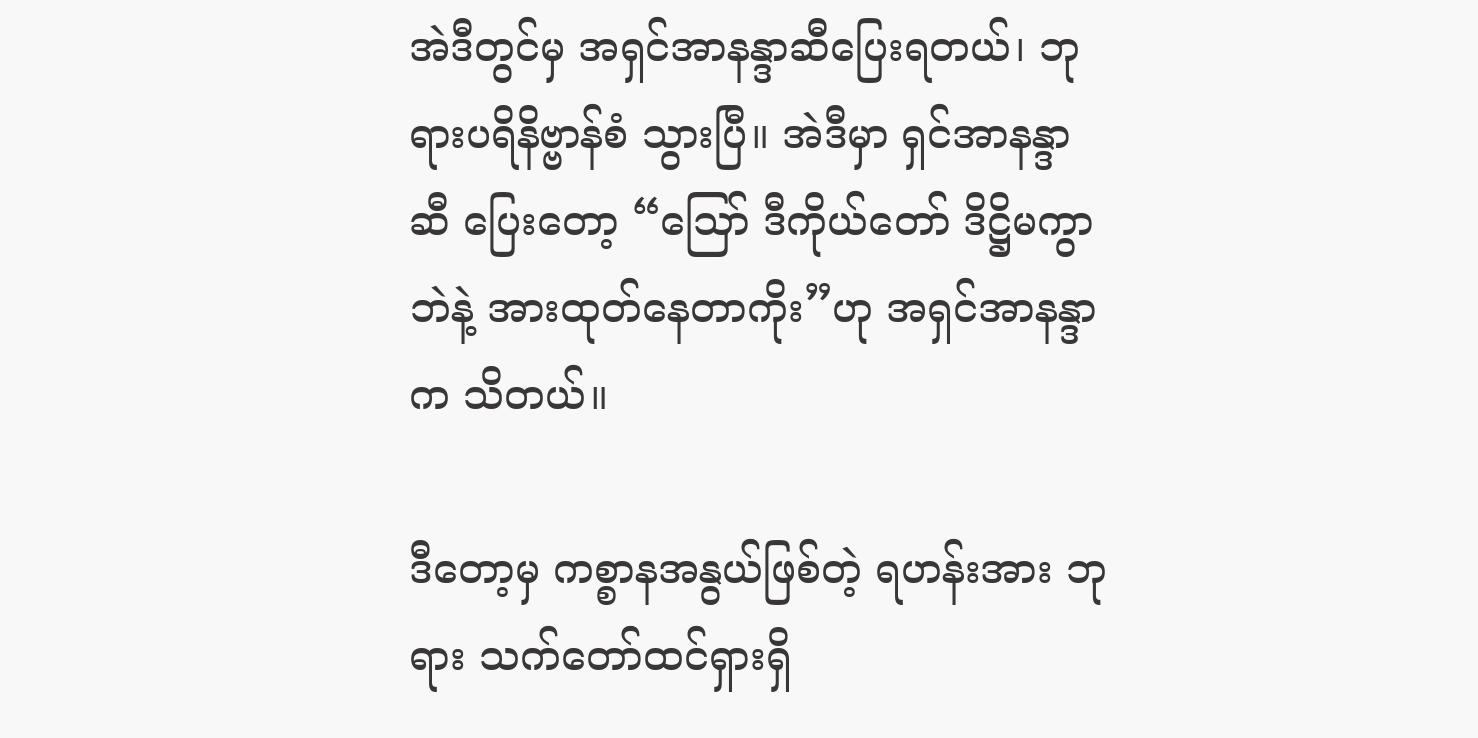အဲဒီတွင်မှ အရှင်အာနန္ဒာဆီပြေးရတယ်၊ ဘုရားပရိနိဗ္ဗာန်စံ သွားပြီ။ အဲဒီမှာ ရှင်အာနန္ဒာ ဆီ ပြေးတော့ “ဪ ဒီကိုယ်တော် ဒိဋ္ဌိမကွာဘဲနဲ့ အားထုတ်နေတာကိုး”ဟု အရှင်အာနန္ဒာက သိတယ်။

ဒီတော့မှ ကစ္စာနအနွယ်ဖြစ်တဲ့ ရဟန်းအား ဘုရား သက်တော်ထင်ရှားရှိ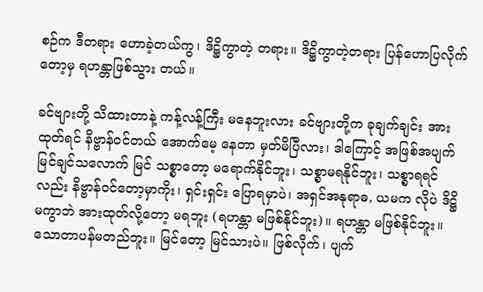စဉ်က ဒီတရား ဟောခဲ့တယ်ကွ၊ ဒိဋ္ဌိကွာတဲ့ တရား။ ဒိဋ္ဌိကွာတဲ့တရား ပြန်ဟောပြလိုက်တော့မှ ရဟန္တာဖြစ်သွား တယ်။

ခင်ဗျားတို့ သိထားတာနဲ့ ကန့်လန့်ကြီး မနေဘူးလား ခင်ဗျားတို့က ခုချက်ချင်း အားထုတ်ရင် နိဗ္ဗာန်ဝင်တယ် အောက်မေ့ နေတာ မှတ်မိပြီလား၊ ဒါကြောင့် အဖြစ်အပျက် မြင်ချင်သလောက် မြင် သစ္စာတော့ မရောက်နိုင်ဘူး၊ သစ္စာမရနိုင်ဘူး၊ သစ္စာရရင်လည်း နိဗ္ဗာန်ဝင်တော့မှာကိုး၊ ရှင်းရှင်း ပြောရမှာပဲ၊ အရှင်အနုရာဓ, ယမက လိုပဲ ဒိဋ္ဌိ မကွာဘဲ အားထုတ်လို့တော့ မရဘူး (ရဟန္တာ မဖြစ်နိုင်ဘူး)။ ရဟန္တာ မဖြစ်နိုင်ဘူး။သောတာပန်မတည်ဘူး။ မြင်တော့ မြင်သားပဲ။ ဖြစ်လိုက်၊ ပျက်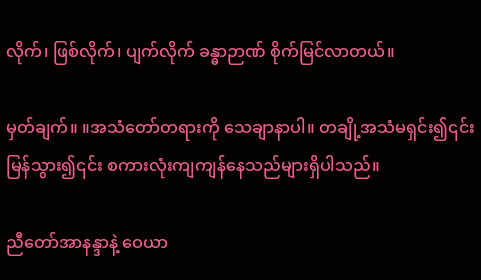လိုက်၊ ဖြစ်လိုက်၊ ပျက်လိုက် ခန္ဓာဉာဏ် စိုက်မြင်လာတယ်။

မှတ်ချက်။ ။အသံတော်တရားကို သေချာနာပါ။ တချို့အသံမရှင်း၍၎င်း မြန်သွား၍၎င်း စကားလုံးကျကျန်နေသည်များရှိပါသည်။

ညီတော်အာနန္ဒာနဲ့ ဝေယာ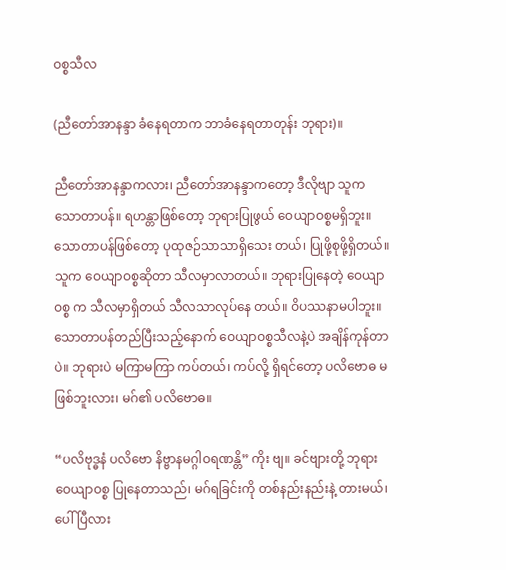ဝစ္စသီလ

(ညီတော်အာနန္ဒာ ခံနေရတာက ဘာခံနေရတာတုန်း ဘုရား)။

ညီတော်အာနန္ဒာကလား၊ ညီတော်အာနန္ဒာကတော့ ဒီလိုဗျာ သူက သောတာပန်။ ရဟန္တာဖြစ်တော့ ဘုရားပြုဖွယ် ဝေယျာဝစ္စမရှိဘူး။ သောတာပန်ဖြစ်တော့ ပုထုဇဉ်သာသာရှိသေး တယ်၊ ပြုဖို့စုဖို့ရှိတယ်။သူက ဝေယျာဝစ္စဆိုတာ သီလမှာလာတယ်။ ဘုရားပြုနေတဲ့ ဝေယျာဝစ္စ က သီလမှာရှိတယ် သီလသာလုပ်နေ တယ်။ ဝိပဿနာမပါဘူး။ သောတာပန်တည်ပြီးသည့်နောက် ဝေယျာဝစ္စသီလနဲ့ပဲ အချိန်ကုန်တာပဲ။ ဘုရားပဲ မကြာမကြာ ကပ်တယ်၊ ကပ်လို့ ရှိရင်တော့ ပလိဗောဓ မဖြစ်ဘူးလား၊ မဂ်၏ ပလိဗောဓ။

“ပလိဗုဒ္ဓနံ ပလိဗော နိဗ္ဗာနမဂ္ဂါဝရဏန္တိ” ကိုး ဗျ။ ခင်ဗျားတို့ ဘုရား ဝေယျာဝစ္စ ပြုနေတာသည်၊ မဂ်ရခြင်းကို တစ်နည်းနည်းနဲ့ တားမယ်၊ ပေါ်ပြီလား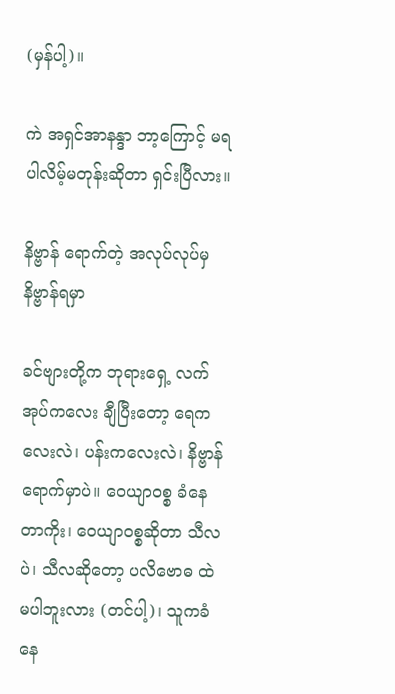(မှန်ပါ့)။

ကဲ အရှင်အာနန္ဒာ ဘာ့ကြောင့် မရပါလိမ့်မတုန်းဆိုတာ ရှင်းပြီလား။

နိဗ္ဗာန် ရောက်တဲ့ အလုပ်လုပ်မှ နိဗ္ဗာန်ရမှာ

ခင်ဗျားတို့က ဘုရားရှေ့ လက်အုပ်ကလေး ချီပြီးတော့ ရေကလေးလဲ၊ ပန်းကလေးလဲ၊ နိဗ္ဗာန်ရောက်မှာပဲ။ ဝေယျာဝစ္စ ခံနေတာကိုး၊ ဝေယျာဝစ္စဆိုတာ သီလပဲ၊ သီလဆိုတော့ ပလိဗောဓ ထဲ မပါဘူးလား (တင်ပါ့)၊ သူကခံနေ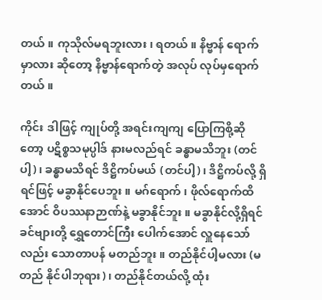တယ်။ ကုသိုလ်မရဘူးလား၊ ရတယ်။ နိဗ္ဗာန် ရောက်မှာလား ဆိုတော့ နိဗ္ဗာန်ရောက်တဲ့ အလုပ် လုပ်မှရောက်တယ်။

ကိုင်း ဒါဖြင့် ကျုပ်တို့ အရင်းကျကျ ပြောကြစို့ဆိုတော့ ပဋိစ္စသမုပ္ပါဒ် နားမလည်ရင် ခန္ဓာမသိဘူး (တင်ပါ့)၊ ခန္ဓာမသိရင် ဒိဋ္ဌိကပ်မယ် (တင်ပါ့)၊ ဒိဋ္ဌိကပ်လို့ ရှိရင်ဖြင့် မခွာနိုင်ပေဘူး။ မဂ်ရောက်၊ ဖိုလ်ရောက်ထိအောင် ဝိပဿနာဉာဏ်နဲ့ မခွာနိုင်ဘူး။ မခွာနိုင်လို့ရှိရင် ခင်ဗျားတို့ ရွှေတောင်ကြီး ပေါက်အောင် လှူနေသော် လည်း သောတာပန် မတည်ဘူး။ တည်နိုင်ပါ့မလား (မတည် နိုင်ပါဘုရား)၊ တည်နိုင်တယ်လို့ ထုံး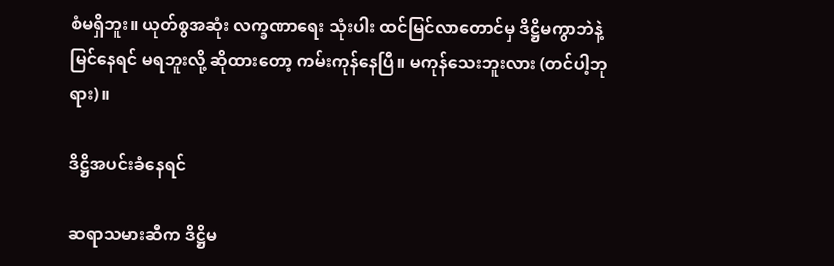စံမရှိဘူး။ ယုတ်စွအဆုံး လက္ခဏာရေး သုံးပါး ထင်မြင်လာတောင်မှ ဒိဋ္ဌိမကွာဘဲနဲ့ မြင်နေရင် မရဘူးလို့ ဆိုထားတော့ ကမ်းကုန်နေပြီ။ မကုန်သေးဘူးလား (တင်ပါ့ဘုရား)။

ဒိဋ္ဌိအပင်းခံနေရင်

ဆရာသမားဆီက ဒိဋ္ဌိမ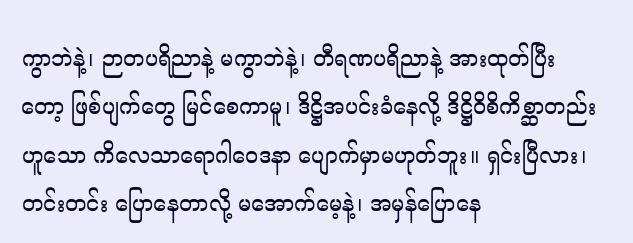ကွာဘဲနဲ့၊ ဉာတပရိညာနဲ့ မကွာဘဲနဲ့၊ တီရဏပရိညာနဲ့ အားထုတ်ပြီးတော့ ဖြစ်ပျက်တွေ မြင်စေကာမူ၊ ဒိဋ္ဌိအပင်းခံနေလို့ ဒိဋ္ဌိဝိစိကိစ္ဆာတည်းဟူသော ကိလေသာရောဂါဝေဒနာ ပျောက်မှာမဟုတ်ဘူး။ ရှင်းပြီလား၊ တင်းတင်း ပြောနေတာလို့ မအောက်မေ့နဲ့၊ အမှန်ပြောနေ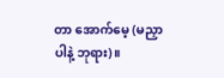တာ အောက်မေ့ (မညှာပါနဲ့ ဘုရား)။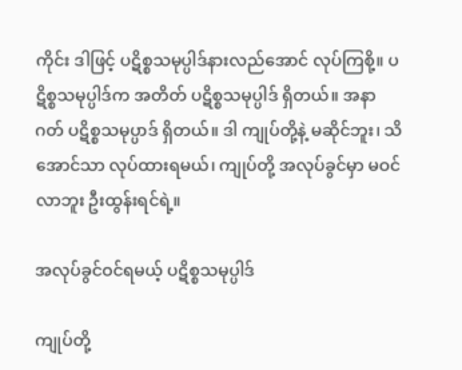ကိုင်း ဒါဖြင့် ပဋိစ္စသမုပ္ပါဒ်နားလည်အောင် လုပ်ကြစို့။ ပဋိစ္စသမုပ္ပါဒ်က အတိတ် ပဋိစ္စသမုပ္ပါဒ် ရှိတယ်။ အနာဂတ် ပဋိစ္စသမုပ္ပာဒ် ရှိတယ်။ ဒါ ကျုပ်တို့နဲ့ မဆိုင်ဘူး၊ သိအောင်သာ လုပ်ထားရမယ်၊ ကျုပ်တို့ အလုပ်ခွင်မှာ မဝင်လာဘူး ဦးထွန်းရင်ရဲ့။

အလုပ်ခွင်ဝင်ရမယ့် ပဋိစ္စသမုပ္ပါဒ်

ကျုပ်တို့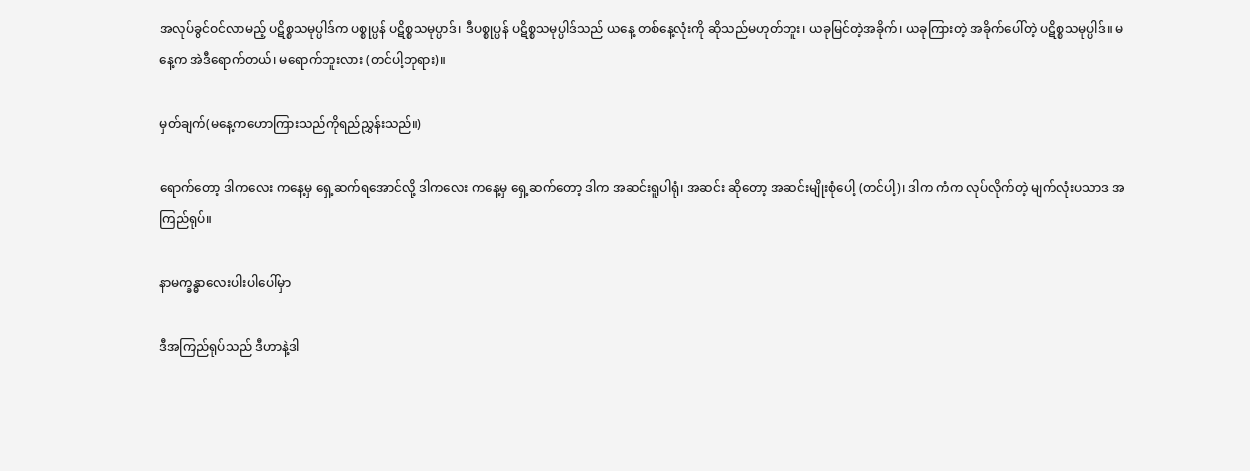အလုပ်ခွင်ဝင်လာမည့် ပဋိစ္စသမုပ္ပါဒ်က ပစ္စုပ္ပန် ပဋိစ္စသမုပ္ပာဒ်၊ ဒီပစ္စုပ္ပန် ပဋိစ္စသမုပ္ပါဒ်သည် ယနေ့ တစ်နေ့လုံးကို ဆိုသည်မဟုတ်ဘူး၊ ယခုမြင်တဲ့အခိုက်၊ ယခုကြားတဲ့ အခိုက်ပေါ်တဲ့ ပဋိစ္စသမုပ္ပါဒ်။ မနေ့က အဲဒီရောက်တယ်၊ မရောက်ဘူးလား (တင်ပါ့ဘုရား)။

မှတ်ချက်(မနေ့ကဟောကြားသည်ကိုရည်ညွှန်းသည်။)

ရောက်တော့ ဒါကလေး ကနေ့မှ ရှေ့ဆက်ရအောင်လို့ ဒါကလေး ကနေ့မှ ရှေ့ဆက်တော့ ဒါက အဆင်းရူပါရုံ၊ အဆင်း ဆိုတော့ အဆင်းမျိုးစုံပေါ့ (တင်ပါ့)၊ ဒါက ကံက လုပ်လိုက်တဲ့ မျက်လုံးပသာဒ အကြည်ရုပ်။

နာမက္ခန္ဓာလေးပါးပါပေါ်မှာ

ဒီအကြည်ရုပ်သည် ဒီဟာနဲ့ဒါ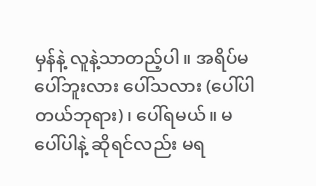မှန်နဲ့ လူနဲ့သာတည့်ပါ။ အရိပ်မပေါ်ဘူးလား ပေါ်သလား (ပေါ်ပါတယ်ဘုရား)၊ ပေါ်ရမယ်။ မပေါ်ပါနဲ့ ဆိုရင်လည်း မရ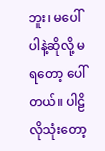ဘူး၊ မပေါ်ပါနဲ့ဆိုလို့ မရတော့ ပေါ်တယ်။ ပါဠိလိုသုံးတော့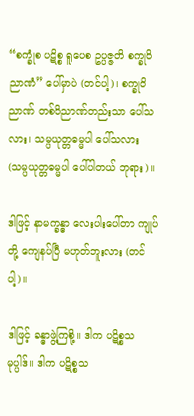“စက္ခုံစ ပဋိစ္စ ရူပေစ ဥပ္ပဇ္ဇတိ စက္ခုဝိညာဏံ” ပေါ်မှာပဲ (တင်ပါ့)၊ စက္ခုဝိညာဏ် တစ်ဝိညာဏ်တည်းသာ ပေါ်သလား၊ သမ္ပယုတ္တဓမ္မပါ ပေါ်သလား (သမ္ပယုတ္တဓမ္မပါ ပေါ်ပါတယ် ဘုရား)။

ဒါဖြင့် နာမက္ခန္ဓာ လေးပါးပေါ်တာ ကျုပ်တို့ ကျေနပ်ပြီ မဟုတ်ဘူးလား (တင်ပါ့)။

ဒါဖြင့် ခန္ဓာဖွဲ့ကြစို့။ ဒါက ပဋိစ္စသမုပ္ပါဒ်။ ဒါက ပဋိစ္စသ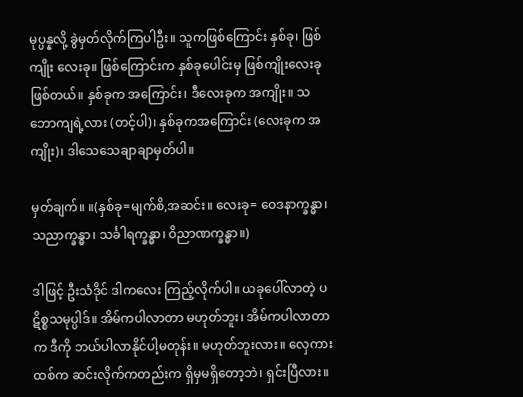မုပ္ပန္နလို့ ခွဲမှတ်လိုက်ကြပါဦး။ သူကဖြစ်ကြောင်း နှစ်ခု၊ ဖြစ်ကျိုး လေးခု။ ဖြစ်ကြောင်းက နှစ်ခုပေါင်းမှ ဖြစ်ကျိုးလေးခုဖြစ်တယ်။ နှစ်ခုက အကြောင်း၊ ဒီလေးခုက အကျိုး။ သဘောကျရဲ့လား (တင့်ပါ)၊ နှစ်ခုကအကြောင်း (လေးခုက အကျိုး)၊ ဒါသေသေချာချာမှတ်ပါ။

မှတ်ချက်။ ။(နှစ်ခု=မျက်စိ,အဆင်း။ လေးခု= ဝေဒနာက္ခန္ဓာ၊ သညာက္ခန္ဓာ၊ သင်္ခါရက္ခန္ဓာ၊ ဝိညာဏက္ခန္ဓာ။)

ဒါဖြင့် ဦးသံဒိုင် ဒါကလေး ကြည့်လိုက်ပါ။ ယခုပေါ်လာတဲ့ ပဋိစ္စသမုပ္ပါဒ်။ အိမ်ကပါလာတာ မဟုတ်ဘူး၊ အိမ်ကပါလာတာက ဒီကို ဘယ်ပါလာနိုင်ပါ့မတုန်း။ မဟုတ်ဘူးလား။ လှေကားထစ်က ဆင်းလိုက်ကတည်းက ရှိမှမရှိတော့ဘဲ၊ ရှင်းပြီလား။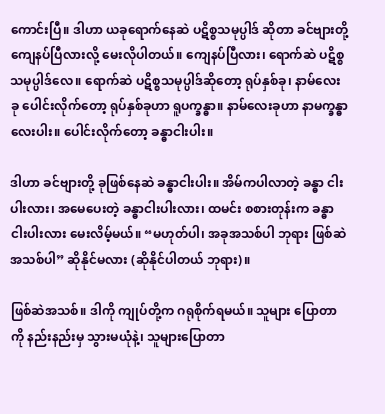ကောင်းပြီ။ ဒါဟာ ယခုရောက်နေဆဲ ပဋိစ္စသမုပ္ပါဒ် ဆိုတာ ခင်ဗျားတို့ ကျေနပ်ပြီလားလို့ မေးလိုပါတယ်။ ကျေနပ်ပြီလား၊ ရောက်ဆဲ ပဋိစ္စသမုပ္ပါဒ်လေ။ ရောက်ဆဲ ပဋိစ္စသမုပ္ပါဒ်ဆိုတော့ ရုပ်နှစ်ခု၊ နာမ်လေးခု ပေါင်းလိုက်တော့ ရုပ်နှစ်ခုဟာ ရူပက္ခန္ဓာ။ နာမ်လေးခုဟာ နာမက္ခန္ဓာလေးပါး။ ပေါင်းလိုက်တော့ ခန္ဓာငါးပါး။

ဒါဟာ ခင်ဗျားတို့ ခုဖြစ်နေဆဲ ခန္ဓာငါးပါး။ အိမ်ကပါလာတဲ့ ခန္ဓာ ငါးပါးလား၊ အမေပေးတဲ့ ခန္ဓာငါးပါးလား၊ ထမင်း စစားတုန်းက ခန္ဓာငါးပါးလား မေးလိမ့်မယ်။ “မဟုတ်ပါ၊ အခုအသစ်ပါ ဘုရား ဖြစ်ဆဲအသစ်ပါ” ဆိုနိုင်မလား (ဆိုနိုင်ပါတယ် ဘုရား)။

ဖြစ်ဆဲအသစ်။ ဒါကို ကျုပ်တို့က ဂရုစိုက်ရမယ်။ သူများ ပြောတာကို နည်းနည်းမှ သွားမယုံနဲ့၊ သူများပြောတာ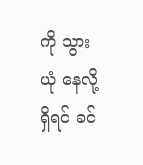ကို သွားယုံ နေလို့ရှိရင် ခင်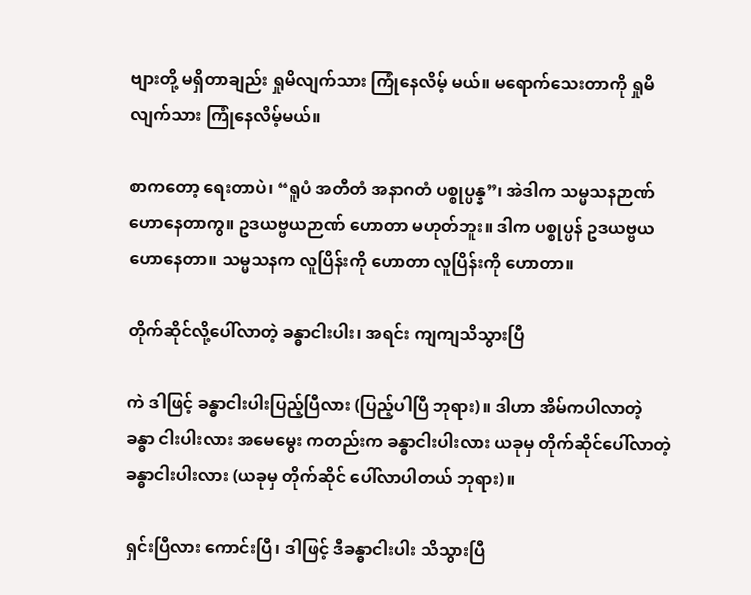ဗျားတို့ မရှိတာချည်း ရှုမိလျက်သား ကြုံနေလိမ့် မယ်။ မရောက်သေးတာကို ရှုမိလျက်သား ကြုံနေလိမ့်မယ်။

စာကတော့ ရေးတာပဲ၊ “ရူပံ အတီတံ အနာဂတံ ပစ္စုပ္ပန္န”၊ အဲဒါက သမ္မသနဉာဏ် ဟောနေတာကွ။ ဥဒယဗ္ဗယဉာဏ် ဟောတာ မဟုတ်ဘူး။ ဒါက ပစ္စုပ္ပန် ဥဒယဗ္ဗယ ဟောနေတာ။ သမ္မသနက လူပြိန်းကို ဟောတာ လူပြိန်းကို ဟောတာ။

တိုက်ဆိုင်လို့ပေါ်လာတဲ့ ခန္ဓာငါးပါး၊ အရင်း ကျကျသိသွားပြီ

ကဲ ဒါဖြင့် ခန္ဓာငါးပါးပြည့်ပြီလား (ပြည့်ပါပြီ ဘုရား)။ ဒါဟာ အိမ်ကပါလာတဲ့ ခန္ဓာ ငါးပါးလား အမေမွေး ကတည်းက ခန္ဓာငါးပါးလား ယခုမှ တိုက်ဆိုင်ပေါ်လာတဲ့ ခန္ဓာငါးပါးလား (ယခုမှ တိုက်ဆိုင် ပေါ်လာပါတယ် ဘုရား)။

ရှင်းပြီလား ကောင်းပြီ၊ ဒါဖြင့် ဒီခန္ဓာငါးပါး သိသွားပြီ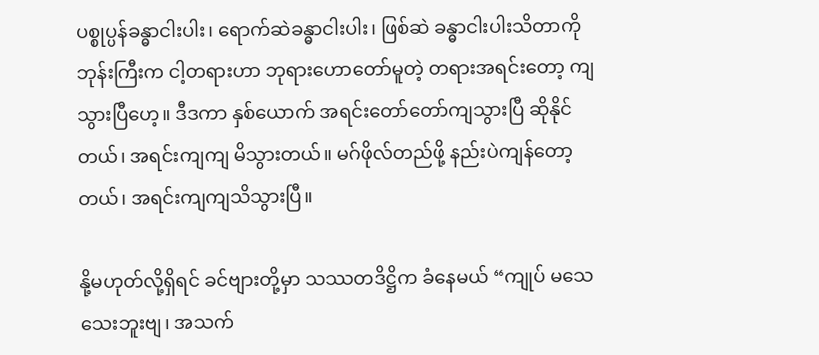ပစ္စုပ္ပန်ခန္ဓာငါးပါး၊ ရောက်ဆဲခန္ဓာငါးပါး၊ ဖြစ်ဆဲ ခန္ဓာငါးပါးသိတာကို ဘုန်းကြီးက ငါ့တရားဟာ ဘုရားဟောတော်မူတဲ့ တရားအရင်းတော့ ကျသွားပြီဟေ့။ ဒီဒကာ နှစ်ယောက် အရင်းတော်တော်ကျသွားပြီ ဆိုနိုင်တယ်၊ အရင်းကျကျ မိသွားတယ်။ မဂ်ဖိုလ်တည်ဖို့ နည်းပဲကျန်တော့တယ်၊ အရင်းကျကျသိသွားပြီ။

နို့မဟုတ်လို့ရှိရင် ခင်ဗျားတို့မှာ သဿတဒိဋ္ဌိက ခံနေမယ် “ကျုပ် မသေသေးဘူးဗျ၊ အသက်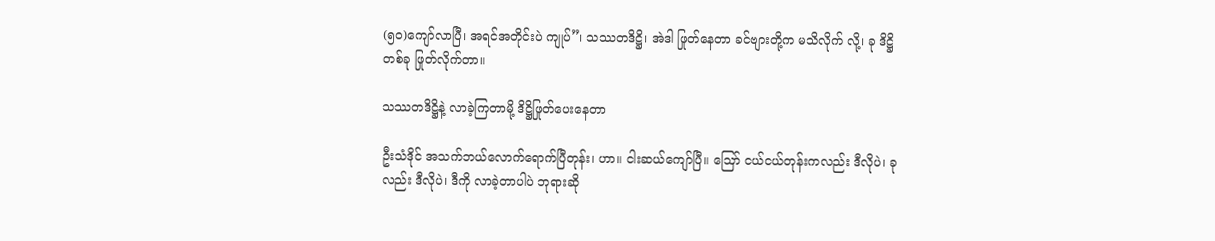(၅၀)ကျော်လာပြီ၊ အရင်အတိုင်းပဲ ကျုပ်”၊ သဿတဒိဋ္ဌိ၊ အဲဒါ ဖြုတ်နေတာ ခင်ဗျားတို့က မသိလိုက် လို့၊ ခု ဒိဋ္ဌိတစ်ခု ဖြုတ်လိုက်တာ။

သဿတဒိဋ္ဌိနဲ့ လာခဲ့ကြတာမို့ ဒိဋ္ဌိဖြုတ်ပေးနေတာ

ဦးသံဒိုင် အသက်ဘယ်လောက်ရောက်ပြီတုန်း၊ ဟာ။ ငါးဆယ်ကျော်ပြီ။ ဪ ငယ်ငယ်တုန်းကလည်း ဒီလိုပဲ၊ ခုလည်း ဒီလိုပဲ၊ ဒီကို လာခဲ့တာပါပဲ ဘုရားဆို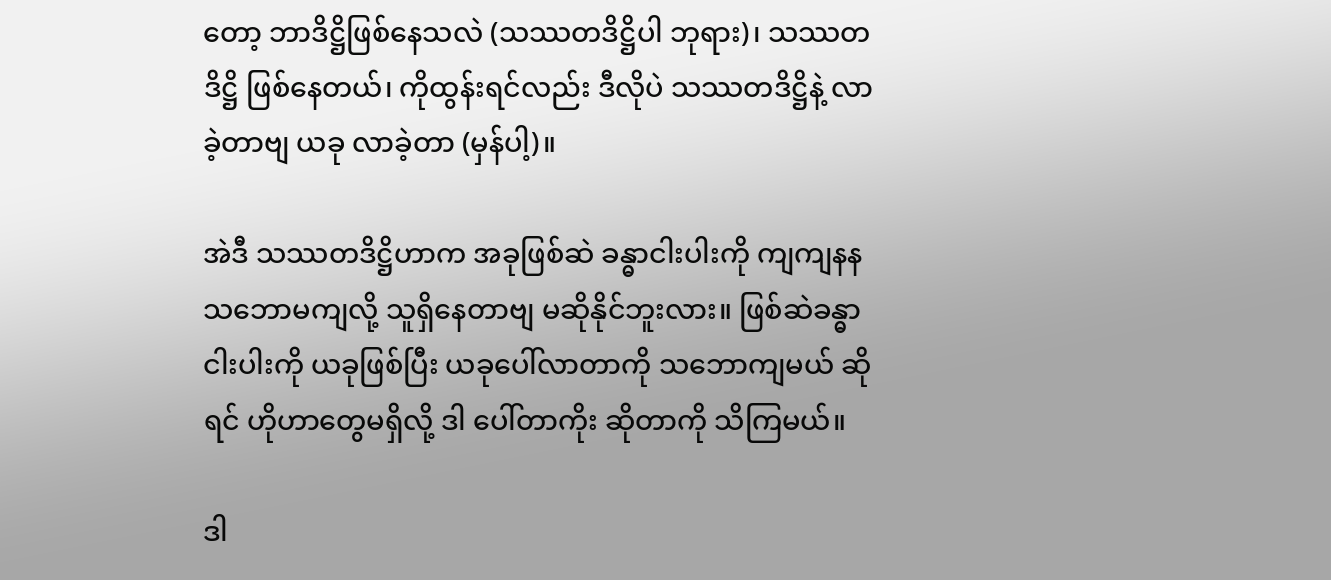တော့ ဘာဒိဋ္ဌိဖြစ်နေသလဲ (သဿတဒိဋ္ဌိပါ ဘုရား)၊ သဿတဒိဋ္ဌိ ဖြစ်နေတယ်၊ ကိုထွန်းရင်လည်း ဒီလိုပဲ သဿတဒိဋ္ဌိနဲ့ လာခဲ့တာဗျ ယခု လာခဲ့တာ (မှန်ပါ့)။

အဲဒီ သဿတဒိဋ္ဌိဟာက အခုဖြစ်ဆဲ ခန္ဓာငါးပါးကို ကျကျနန သဘောမကျလို့ သူရှိနေတာဗျ မဆိုနိုင်ဘူးလား။ ဖြစ်ဆဲခန္ဓာ ငါးပါးကို ယခုဖြစ်ပြီး ယခုပေါ်လာတာကို သဘောကျမယ် ဆိုရင် ဟိုဟာတွေမရှိလို့ ဒါ ပေါ်တာကိုး ဆိုတာကို သိကြမယ်။

ဒါ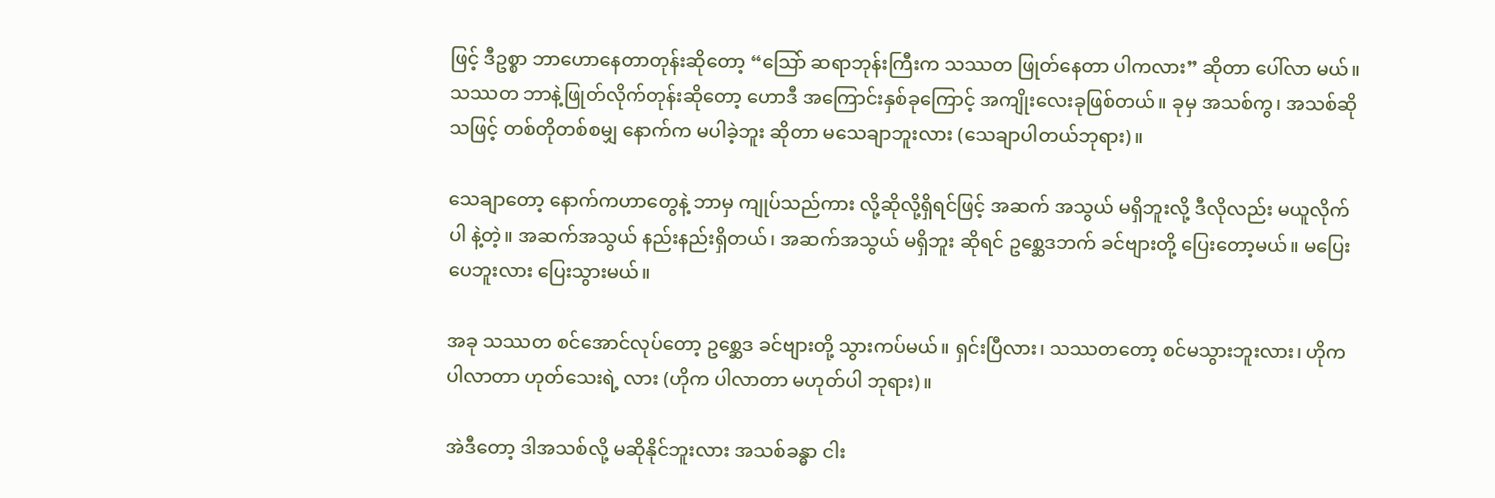ဖြင့် ဒီဥစ္စာ ဘာဟောနေတာတုန်းဆိုတော့ “သြော် ဆရာဘုန်းကြီးက သဿတ ဖြုတ်နေတာ ပါကလား” ဆိုတာ ပေါ်လာ မယ်။ သဿတ ဘာနဲ့ဖြုတ်လိုက်တုန်းဆိုတော့ ဟောဒီ အကြောင်းနှစ်ခုကြောင့် အကျိုးလေးခုဖြစ်တယ်။ ခုမှ အသစ်ကွ၊ အသစ်ဆိုသဖြင့် တစ်တိုတစ်စမျှ နောက်က မပါခဲ့ဘူး ဆိုတာ မသေချာဘူးလား (သေချာပါတယ်ဘုရား)။

သေချာတော့ နောက်ကဟာတွေနဲ့ ဘာမှ ကျုပ်သည်ကား လို့ဆိုလို့ရှိရင်ဖြင့် အဆက် အသွယ် မရှိဘူးလို့ ဒီလိုလည်း မယူလိုက်ပါ နဲ့တဲ့။ အဆက်အသွယ် နည်းနည်းရှိတယ်၊ အဆက်အသွယ် မရှိဘူး ဆိုရင် ဥစ္ဆေဒဘက် ခင်ဗျားတို့ ပြေးတော့မယ်။ မပြေးပေဘူးလား ပြေးသွားမယ်။

အခု သဿတ စင်အောင်လုပ်တော့ ဥစ္ဆေဒ ခင်ဗျားတို့ သွားကပ်မယ်။ ရှင်းပြီလား၊ သဿတတော့ စင်မသွားဘူးလား၊ ဟိုက ပါလာတာ ဟုတ်သေးရဲ့ လား (ဟိုက ပါလာတာ မဟုတ်ပါ ဘုရား)။

အဲဒီတော့ ဒါအသစ်လို့ မဆိုနိုင်ဘူးလား အသစ်ခန္ဓာ ငါး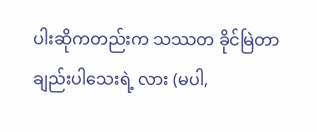ပါးဆိုကတည်းက သဿတ ခိုင်မြဲတာချည်းပါသေးရဲ့ လား (မပါ,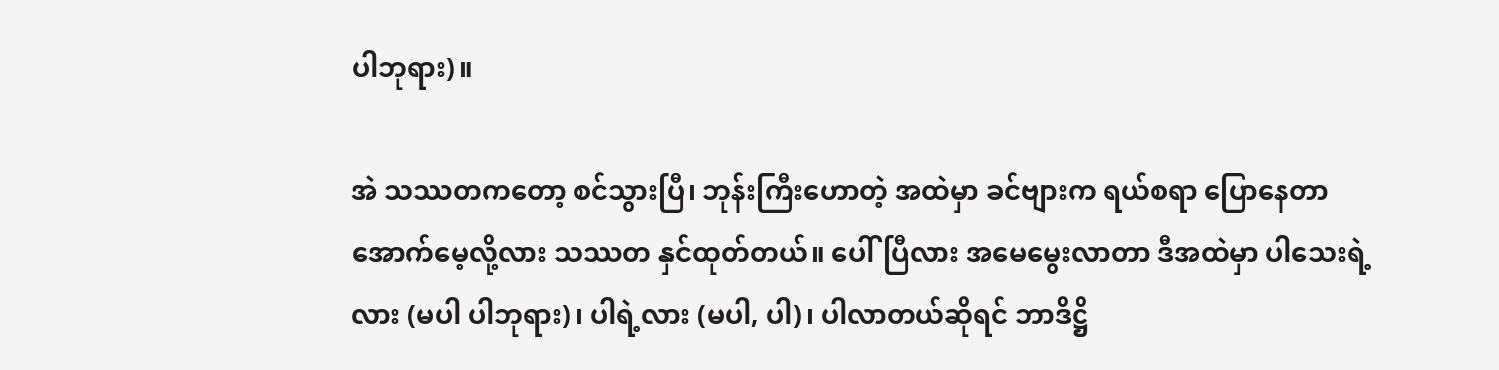ပါဘုရား)။

အဲ သဿတကတော့ စင်သွားပြီ၊ ဘုန်းကြီးဟောတဲ့ အထဲမှာ ခင်ဗျားက ရယ်စရာ ပြောနေတာ အောက်မေ့လို့လား သဿတ နှင်ထုတ်တယ်။ ပေါ်ပြီလား အမေမွေးလာတာ ဒီအထဲမှာ ပါသေးရဲ့လား (မပါ ပါဘုရား)၊ ပါရဲ့လား (မပါ, ပါ)၊ ပါလာတယ်ဆိုရင် ဘာဒိဋ္ဌိ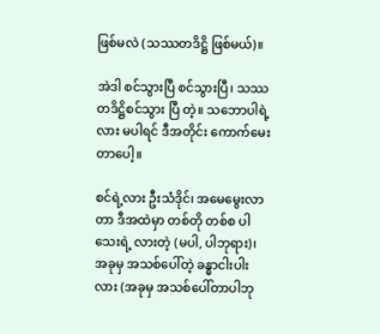ဖြစ်မလဲ (သဿတဒိဋ္ဌိ ဖြစ်မယ်)။

အဲဒါ စင်သွားပြီ စင်သွားပြီ၊ သဿတဒိဋ္ဌိစင်သွား ပြီ တဲ့။ သဘောပါရဲ့လား မပါရင် ဒီအတိုင်း ကောက်မေးတာပေါ့။

စင်ရဲ့လား ဦးသံဒိုင်၊ အမေမွေးလာတာ ဒီအထဲမှာ တစ်တို တစ်စ ပါသေးရဲ့ လားတဲ့ (မပါ, ပါဘုရား)၊ အခုမှ အသစ်ပေါ်တဲ့ ခန္ဓာငါးပါးလား (အခုမှ အသစ်ပေါ်တာပါဘု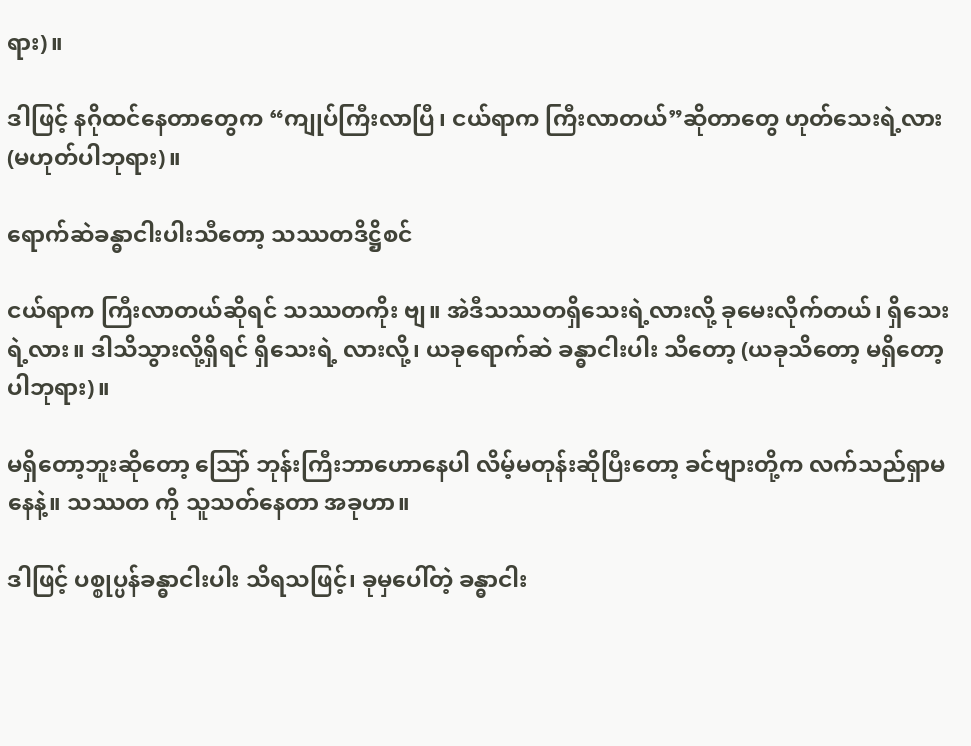ရား)။

ဒါဖြင့် နဂိုထင်နေတာတွေက “ကျုပ်ကြီးလာပြီ၊ ငယ်ရာက ကြီးလာတယ်”ဆိုတာတွေ ဟုတ်သေးရဲ့လား (မဟုတ်ပါဘုရား)။

ရောက်ဆဲခန္ဓာငါးပါးသီတော့ သဿတဒိဋ္ဌိစင်

ငယ်ရာက ကြီးလာတယ်ဆိုရင် သဿတကိုး ဗျ။ အဲဒီသဿတရှိသေးရဲ့လားလို့ ခုမေးလိုက်တယ်၊ ရှိသေးရဲ့လား။ ဒါသိသွားလို့ရှိရင် ရှိသေးရဲ့ လားလို့၊ ယခုရောက်ဆဲ ခန္ဓာငါးပါး သိတော့ (ယခုသိတော့ မရှိတော့ပါဘုရား)။

မရှိတော့ဘူးဆိုတော့ သြော် ဘုန်းကြီးဘာဟောနေပါ လိမ့်မတုန်းဆိုပြီးတော့ ခင်ဗျားတို့က လက်သည်ရှာမနေနဲ့။ သဿတ ကို သူသတ်နေတာ အခုဟာ။

ဒါဖြင့် ပစ္စုပ္ပန်ခန္ဓာငါးပါး သိရသဖြင့်၊ ခုမှပေါ်တဲ့ ခန္ဓာငါး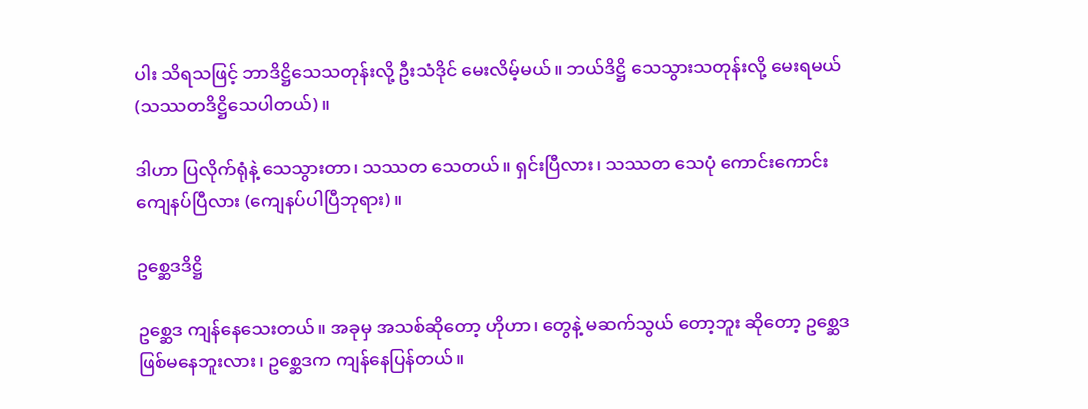ပါး သိရသဖြင့် ဘာဒိဋ္ဌိသေသတုန်းလို့ ဦးသံဒိုင် မေးလိမ့်မယ်။ ဘယ်ဒိဋ္ဌိ သေသွားသတုန်းလို့ မေးရမယ် (သဿတဒိဋ္ဌိသေပါတယ်)။

ဒါဟာ ပြလိုက်ရုံနဲ့ သေသွားတာ၊ သဿတ သေတယ်။ ရှင်းပြီလား၊ သဿတ သေပုံ ကောင်းကောင်းကျေနပ်ပြီလား (ကျေနပ်ပါပြီဘုရား)။

ဥစ္ဆေဒဒိဋ္ဌိ

ဥစ္ဆေဒ ကျန်နေသေးတယ်။ အခုမှ အသစ်ဆိုတော့ ဟိုဟာ၊ တွေနဲ့ မဆက်သွယ် တော့ဘူး ဆိုတော့ ဥစ္ဆေဒ ဖြစ်မနေဘူးလား၊ ဥစ္ဆေဒက ကျန်နေပြန်တယ်။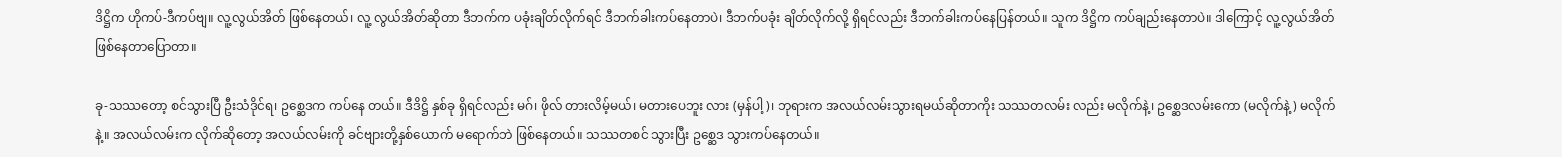ဒိဋ္ဌိက ဟိုကပ်-ဒီကပ်ဗျ။ လူ့လွယ်အိတ် ဖြစ်နေတယ်၊ လူ့ လွယ်အိတ်ဆိုတာ ဒီဘက်က ပခုံးချိတ်လိုက်ရင် ဒီဘက်ခါးကပ်နေတာပဲ၊ ဒီဘက်ပခုံး ချိတ်လိုက်လို့ ရှိရင်လည်း ဒီဘက်ခါးကပ်နေပြန်တယ်။ သူက ဒိဋ္ဌိက ကပ်ချည်းနေတာပဲ။ ဒါကြောင့် လူ့လွယ်အိတ် ဖြစ်နေတာပြောတာ။

ခု-သဿတော့ စင်သွားပြီ ဦးသံဒိုင်ရ၊ ဥစ္ဆေဒက ကပ်နေ တယ်။ ဒီဒိဋ္ဌိ နှစ်ခု ရှိရင်လည်း မဂ်၊ ဖိုလ် တားလိမ့်မယ်၊ မတားပေဘူး လား (မှန်ပါ့)၊ ဘုရားက အလယ်လမ်းသွားရမယ်ဆိုတာကိုး သဿတလမ်း လည်း မလိုက်နဲ့၊ ဥစ္ဆေဒလမ်းကော (မလိုက်နဲ့) မလိုက်နဲ့။ အလယ်လမ်းက လိုက်ဆိုတော့ အလယ်လမ်းကို ခင်ဗျားတို့နှစ်ယောက် မရောက်ဘဲ ဖြစ်နေတယ်။ သဿတစင် သွားပြီး ဥစ္ဆေဒ သွားကပ်နေတယ်။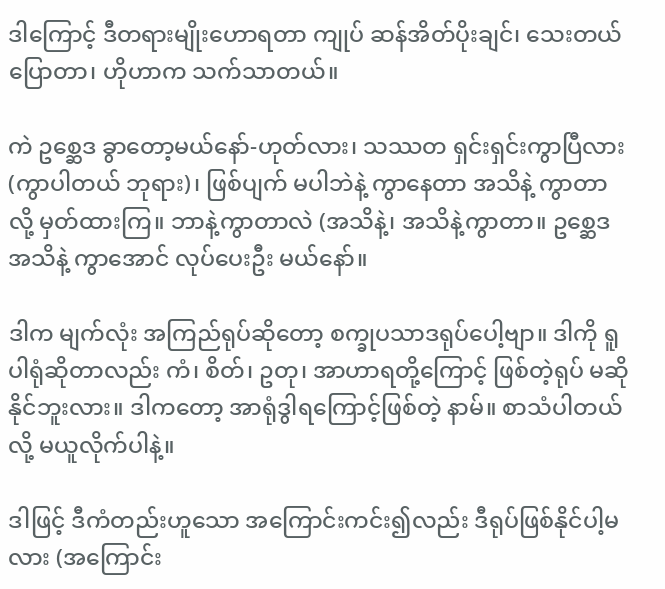ဒါကြောင့် ဒီတရားမျိုးဟောရတာ ကျုပ် ဆန်အိတ်ပိုးချင်၊ သေးတယ်ပြောတာ၊ ဟိုဟာက သက်သာတယ်။

ကဲ ဥစ္ဆေဒ ခွာတော့မယ်နော်-ဟုတ်လား၊ သဿတ ရှင်းရှင်းကွာပြီလား (ကွာပါတယ် ဘုရား)၊ ဖြစ်ပျက် မပါဘဲနဲ့ ကွာနေတာ အသိနဲ့ ကွာတာလို့ မှတ်ထားကြ။ ဘာနဲ့ကွာတာလဲ (အသိနဲ့၊ အသိနဲ့ကွာတာ။ ဥစ္ဆေဒအသိနဲ့ ကွာအောင် လုပ်ပေးဦး မယ်နော်။

ဒါက မျက်လုံး အကြည်ရုပ်ဆိုတော့ စက္ခုပသာဒရုပ်ပေါ့ဗျာ။ ဒါကို ရူပါရုံဆိုတာလည်း ကံ၊ စိတ်၊ ဥတု၊ အာဟာရတို့ကြောင့် ဖြစ်တဲ့ရုပ် မဆိုနိုင်ဘူးလား။ ဒါကတော့ အာရုံဒွါရကြောင့်ဖြစ်တဲ့ နာမ်။ စာသံပါတယ်လို့ မယူလိုက်ပါနဲ့။

ဒါဖြင့် ဒီကံတည်းဟူသော အကြောင်းကင်း၍လည်း ဒီရုပ်ဖြစ်နိုင်ပါ့မလား (အကြောင်း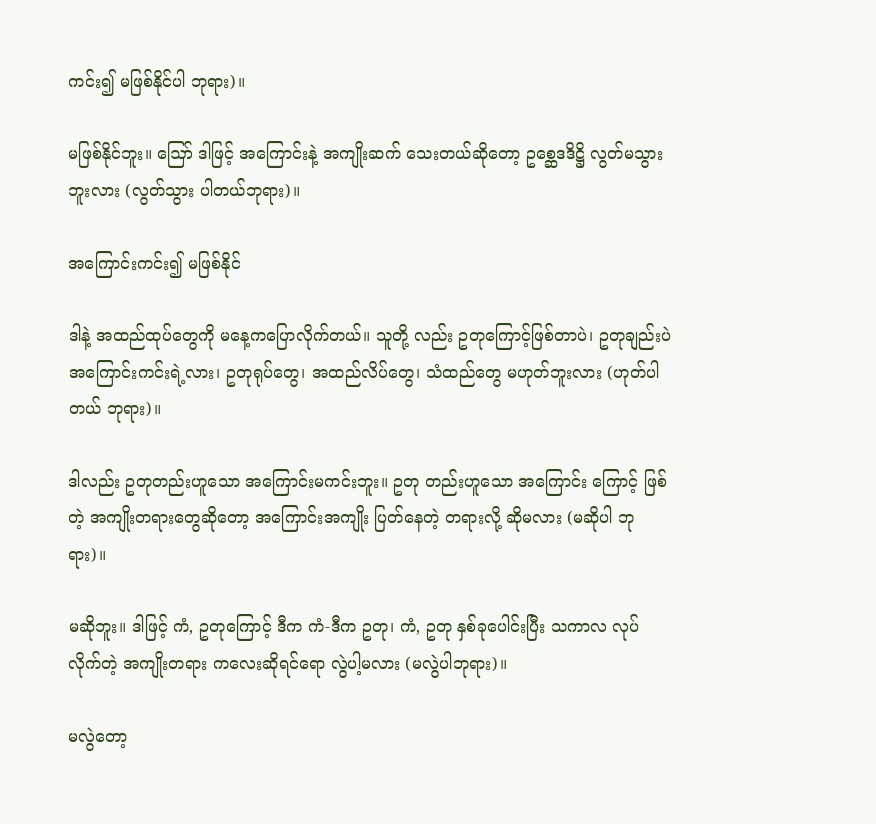ကင်း၍ မဖြစ်နိုင်ပါ ဘုရား)။

မဖြစ်နိုင်ဘူး။ ဪ ဒါဖြင့် အကြောင်းနဲ့ အကျိုးဆက် သေးတယ်ဆိုတော့ ဥစ္ဆေဒဒိဋ္ဌိ လွတ်မသွားဘူးလား (လွတ်သွား ပါတယ်ဘုရား)။

အကြောင်းကင်း၍ မဖြစ်နိုင်

ဒါနဲ့ အထည်ထုပ်တွေကို မနေ့ကပြောလိုက်တယ်။ သူတို့ လည်း ဥတုကြောင့်ဖြစ်တာပဲ၊ ဥတုချည်းပဲ အကြောင်းကင်းရဲ့လား၊ ဥတုရုပ်တွေ၊ အထည်လိပ်တွေ၊ သံထည်တွေ မဟုတ်ဘူးလား (ဟုတ်ပါတယ် ဘုရား)။

ဒါလည်း ဥတုတည်းဟူသော အကြောင်းမကင်းဘူး။ ဥတု တည်းဟူသော အကြောင်း ကြောင့် ဖြစ်တဲ့ အကျိုးတရားတွေဆိုတော့ အကြောင်းအကျိုး ပြတ်နေတဲ့ တရားလို့ ဆိုမလား (မဆိုပါ ဘုရား)။

မဆိုဘူး။ ဒါဖြင့် ကံ, ဥတုကြောင့် ဒီက ကံ-ဒီက ဥတု၊ ကံ, ဥတု နှစ်ခုပေါင်းပြီး သကာလ လုပ်လိုက်တဲ့ အကျိုးတရား ကလေးဆိုရင်ရော လွဲပါ့မလား (မလွဲပါဘုရား)။

မလွဲတော့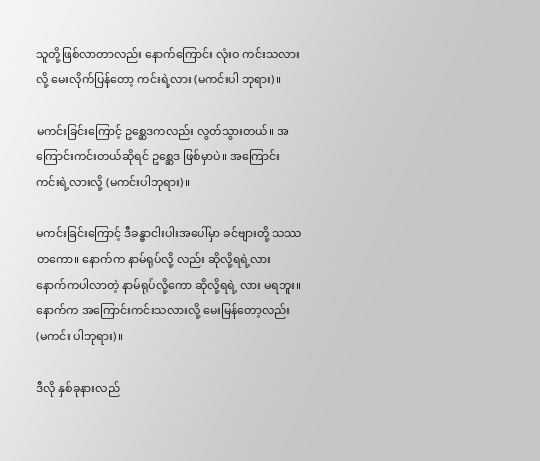သူတို့ဖြစ်လာတာလည်း နောက်ကြောင်း လုံးဝ ကင်းသလားလို့ မေးလိုက်ပြန်တော့ ကင်းရဲ့လား (မကင်းပါ ဘုရား)။

မကင်းခြင်းကြောင့် ဥစ္ဆေဒကလည်း လွတ်သွားတယ်။ အကြောင်းကင်းတယ်ဆိုရင် ဥစ္ဆေဒ ဖြစ်မှာပဲ။ အကြောင်းကင်းရဲ့လားလို့ (မကင်းပါဘုရား)။

မကင်းခြင်းကြောင့် ဒီခန္ဓာငါးပါးအပေါ်မှာ ခင်ဗျားတို့ သဿတကော။ နောက်က နာမ်ရုပ်လို့ လည်း ဆိုလို့ရရဲ့လား နောက်ကပါလာတဲ့ နာမ်ရုပ်လို့ကော ဆိုလို့ရရဲ့ လား မရဘူး။ နောက်က အကြောင်းကင်းသလားလို့ မေးမြန်တော့လည်း (မကင်း ပါဘုရား)။

ဒီလို နှစ်ခုနားလည်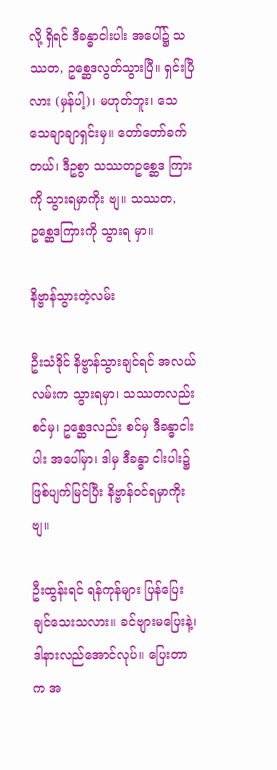လို့ ရှိရင် ဒီခန္ဓာငါးပါး အပေါ်၌ သဿတ, ဥစ္ဆေဒလွတ်သွားပြီ။ ရှင်းပြီလား (မှန်ပါ့)၊ မဟုတ်ဘူး၊ သေသေချာချာရှင်းမှ။ တော်တော်ခက်တယ်၊ ဒီဥစွာ သဿတဥစ္ဆေဒ ကြားကို သွားရမှာကိုး ဗျ။ သဿတ, ဥစ္ဆေဒကြားကို သွားရ မှာ။

နိဗ္ဗာန်သွားတဲ့လမ်း

ဦးသံဒိုင် နိဗ္ဗာန်သွားချင်ရင် အလယ်လမ်းက သွားရမှာ၊ သဿတလည်း စင်မှ၊ ဥစ္ဆေဒလည်း စင်မှ ဒီခန္ဓာငါးပါး အပေါ်မှာ၊ ဒါမှ ဒီခန္ဓာ ငါးပါး၌ ဖြစ်ပျက်မြင်ပြီး နိဗ္ဗာန်ဝင်ရမှာကိုး ဗျ။

ဦးထွန်းရင် ရန်ကုန်များ ပြန်ပြေးချင်သေးသလား။ ခင်ဗျားမပြေးနဲ့၊ ဒါနားလည်အောင်လုပ်။ ပြေးတာက အ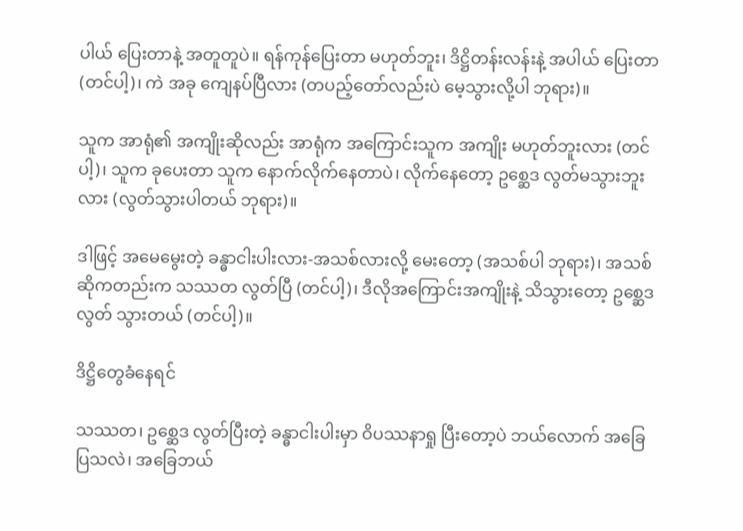ပါယ် ပြေးတာနဲ့ အတူတူပဲ။ ရန်ကုန်ပြေးတာ မဟုတ်ဘူး၊ ဒိဋ္ဌိတန်းလန်းနဲ့ အပါယ် ပြေးတာ (တင်ပါ့)၊ ကဲ အခု ကျေနပ်ပြီလား (တပည့်တော်လည်းပဲ မေ့သွားလို့ပါ ဘုရား)။

သူက အာရုံ၏ အကျိုးဆိုလည်း အာရုံက အကြောင်းသူက အကျိုး မဟုတ်ဘူးလား (တင်ပါ့)၊ သူက ခုပေးတာ သူက နောက်လိုက်နေတာပဲ၊ လိုက်နေတော့ ဥစ္ဆေဒ လွတ်မသွားဘူးလား (လွတ်သွားပါတယ် ဘုရား)။

ဒါဖြင့် အမေမွေးတဲ့ ခန္ဓာငါးပါးလား-အသစ်လားလို့ မေးတော့ (အသစ်ပါ ဘုရား)၊ အသစ် ဆိုကတည်းက သဿတ လွတ်ပြီ (တင်ပါ့)၊ ဒီလိုအကြောင်းအကျိုးနဲ့ သိသွားတော့ ဥစ္ဆေဒ လွတ် သွားတယ် (တင်ပါ့)။

ဒိဋ္ဌိတွေခံနေရင်

သဿတ၊ ဥစ္ဆေဒ လွတ်ပြီးတဲ့ ခန္ဓာငါးပါးမှာ ဝိပဿနာရှု ပြီးတော့ပဲ ဘယ်လောက် အခြေပြသလဲ၊ အခြေဘယ်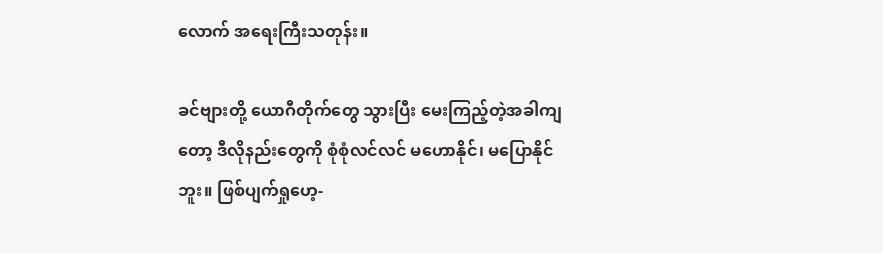လောက် အရေးကြီးသတုန်း။

ခင်ဗျားတို့ ယောဂီတိုက်တွေ သွားပြီး မေးကြည့်တဲ့အခါကျ တော့ ဒီလိုနည်းတွေကို စုံစုံလင်လင် မဟောနိုင်၊ မပြောနိုင်ဘူး။ ဖြစ်ပျက်ရှုဟေ့-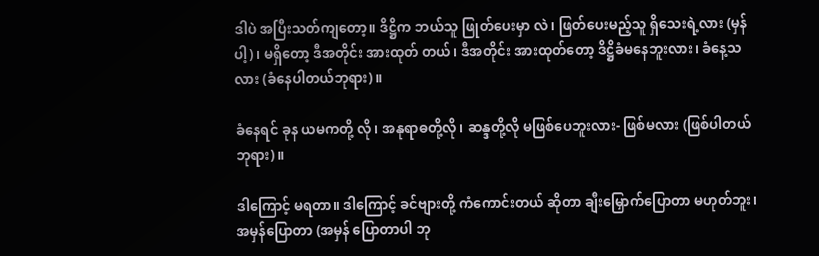ဒါပဲ အပြီးသတ်ကျတော့။ ဒိဋ္ဌိက ဘယ်သူ ဖြုတ်ပေးမှာ လဲ၊ ဖြတ်ပေးမည့်သူ ရှိသေးရဲ့လား (မှန်ပါ့)၊ မရှိတော့ ဒီအတိုင်း အားထုတ် တယ်၊ ဒီအတိုင်း အားထုတ်တော့ ဒိဋ္ဌိခံမနေဘူးလား၊ ခံနေ့သလား (ခံနေပါတယ်ဘုရား)။

ခံနေရင် ခုန ယမကတို့ လို၊ အနုရာဓတို့လို၊ ဆန္ဒတို့လို မဖြစ်ပေဘူးလား- ဖြစ်မလား (ဖြစ်ပါတယ်ဘုရား)။

ဒါကြောင့် မရတာ။ ဒါကြောင့် ခင်ဗျားတို့ ကံကောင်းတယ် ဆိုတာ ချီးမြှောက်ပြောတာ မဟုတ်ဘူး၊ အမှန်ပြောတာ (အမှန် ပြောတာပါ ဘု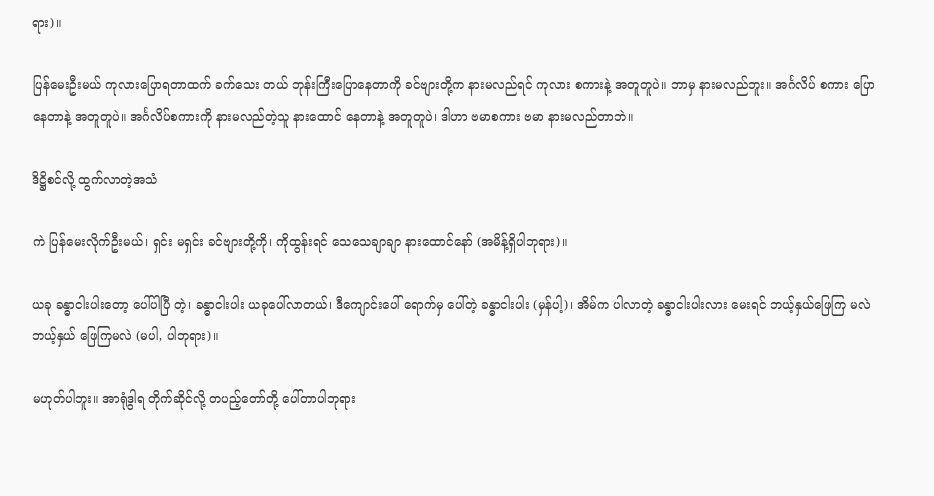ရား)။

ပြန်မေးဦးမယ် ကုလားပြောရတာထက် ခက်သေး တယ် ဘုန်းကြီးပြောနေတာကို ခင်ဗျားတို့က နားမလည်ရင် ကုလား စကားနဲ့ အတူတူပဲ။ ဘာမှ နားမလည်ဘူး။ အင်္ဂလိပ် စကား ပြောနေတာနဲ့ အတူတူပဲ။ အင်္ဂလိပ်စကားကို နားမလည်တဲ့သူ နားထောင် နေတာနဲ့ အတူတူပဲ၊ ဒါဟာ ဗမာစကား ဗမာ နားမလည်တာဘဲ။

ဒိဋ္ဌိစင်လို့ ထွက်လာတဲ့အသံ

ကဲ ပြန်မေးလိုက်ဦးမယ်၊ ရှင်း မရှင်း ခင်ဗျားတို့ကို၊ ကိုထွန်းရင် သေသေချာချာ နားထောင်နော် (အမိန့်ရှိပါဘုရား)။

ယခု ခန္ဓာငါးပါးတော့ ပေါ်ပါပြီ တဲ့၊ ခန္ဓာငါးပါး ယခုပေါ်လာတယ်၊ ဒီကျောင်းပေါ် ရောက်မှ ပေါ်တဲ့ ခန္ဓာငါးပါး (မှန်ပါ့)၊ အိမ်က ပါလာတဲ့ ခန္ဓာငါးပါးလား မေးရင် ဘယ့်နှယ်ဖြေကြ မလဲ ဘယ့်နှယ် ဖြေကြမလဲ (မပါ, ပါဘုရား)။

မဟုတ်ပါဘူး။ အာရုံဒွါရ တိုက်ဆိုင်လို့ တပည့်တော်တို့ ပေါ်တာပါဘုရား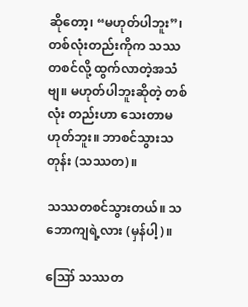ဆိုတော့၊ “မဟုတ်ပါဘူး”၊ တစ်လုံးတည်းကိုက သဿတစင်လို့ ထွက်လာတဲ့အသံဗျ။ မဟုတ်ပါဘူးဆိုတဲ့ တစ်လုံး တည်းဟာ သေးတာမဟုတ်ဘူး။ ဘာစင်သွားသတုန်း (သဿတ)။

သဿတစင်သွားတယ်။ သဘောကျရဲ့လား (မှန်ပါ့)။

ဪ သဿတ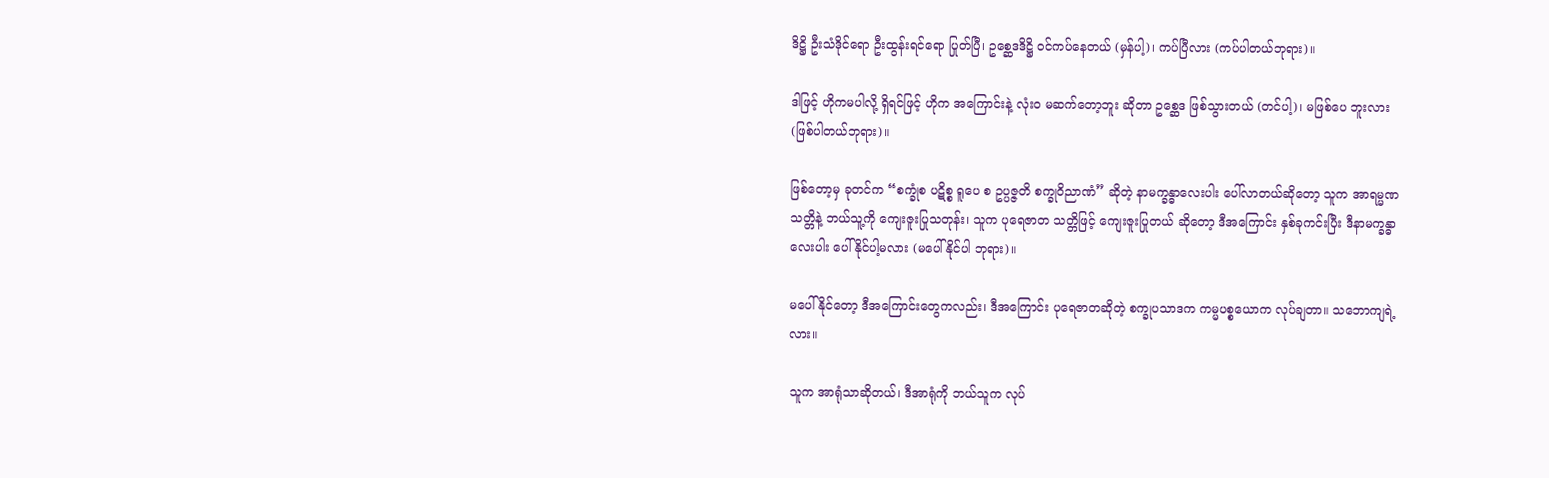ဒိဋ္ဌိ ဦးသံဒိုင်ရော ဦးထွန်းရင်ရော ပြုတ်ပြီ၊ ဥစ္ဆေဒဒိဋ္ဌိ ဝင်ကပ်နေတယ် (မှန်ပါ့)၊ ကပ်ပြီလား (ကပ်ပါတယ်ဘုရား)။

ဒါဖြင့် ဟိုကမပါလို့ ရှိရင်ဖြင့် ဟိုက အကြောင်းနဲ့ လုံးဝ မဆက်တော့ဘူး ဆိုတာ ဥစ္ဆေဒ ဖြစ်သွားတယ် (တင်ပါ့)၊ မဖြစ်ပေ ဘူးလား (ဖြစ်ပါတယ်ဘုရား)။

ဖြစ်တော့မှ ခုတင်က “စက္ခုံစ ပဋိစ္စ ရူပေ စ ဥပ္ပဇ္ဇတိ စက္ခုဝိညာဏံ” ဆိုတဲ့ နာမက္ခန္ဓာလေးပါး ပေါ်လာတယ်ဆိုတော့ သူက အာရမ္မဏသတ္တိနဲ့ ဘယ်သူ့ကို ကျေးဇူးပြုသတုန်း၊ သူက ပုရေဇာတ သတ္တိဖြင့် ကျေးဇူးပြုတယ် ဆိုတော့ ဒီအကြောင်း နှစ်ခုကင်းပြီး ဒီနာမက္ခန္ဓာလေးပါး ပေါ်နိုင်ပါ့မလား (မပေါ်နိုင်ပါ ဘုရား)။

မပေါ်နိုင်တော့ ဒီအကြောင်းတွေကလည်း၊ ဒီအကြောင်း ပုရေဇာတဆိုတဲ့ စက္ခုပသာဒက ကမ္မပစ္စယောက လုပ်ချတာ။ သဘောကျရဲ့လား။

သူက အာရုံသာဆိုတယ်၊ ဒီအာရုံကို ဘယ်သူက လုပ်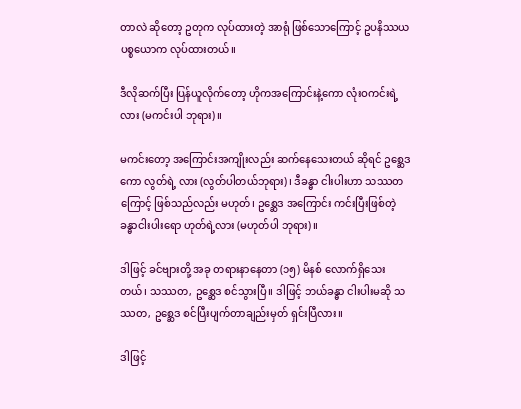တာလဲ ဆိုတော့ ဥတုက လုပ်ထားတဲ့ အာရုံ ဖြစ်သောကြောင့် ဥပနိဿယ ပစ္စယောက လုပ်ထားတယ်။

ဒီလိုဆက်ပြီး ပြန်ယူလိုက်တော့ ဟိုကအကြောင်းနဲ့ကော လုံးဝကင်းရဲ့လား (မကင်းပါ ဘုရား)။

မကင်းတော့ အကြောင်းအကျိုးလည်း ဆက်နေသေးတယ် ဆိုရင် ဥစ္ဆေဒကော လွတ်ရဲ့ လား (လွတ်ပါတယ်ဘုရား)၊ ဒီခန္ဓာ ငါးပါးဟာ သဿတကြောင့် ဖြစ်သည်လည်း မဟုတ်၊ ဥစ္ဆေဒ အကြောင်း ကင်းပြီးဖြစ်တဲ့ ခန္ဓာငါးပါးရော ဟုတ်ရဲ့လား (မဟုတ်ပါ ဘုရား)။

ဒါဖြင့် ခင်ဗျားတို့ အခု တရားနာနေတာ (၁၅) မိနစ် လောက်ရှိသေးတယ်၊ သဿတ, ဥစ္ဆေဒ စင်သွားပြီ။ ဒါဖြင့် ဘယ်ခန္ဓာ ငါးပါးမဆို သဿတ, ဥစ္ဆေဒ စင်ပြီးပျက်တာချည်းမှတ် ရှင်းပြီလား။

ဒါဖြင့်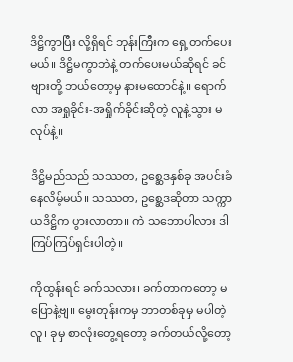ဒိဋ္ဌိကွာပြီး လို့ရှိရင် ဘုန်းကြီးက ရှေ့တက်ပေးမယ်။ ဒိဋ္ဌိမကွာဘဲနဲ့ တက်ပေးမယ်ဆိုရင် ခင်ဗျားတို့ ဘယ်တော့မှ နားမထောင်နဲ့။ ရောက်လာ အရှုခိုင်း-အရှိုက်ခိုင်းဆိုတဲ့ လူနဲ့သွား မလုပ်နဲ့။

ဒိဋ္ဌိမည်သည် သဿတ, ဥစ္ဆေဒနှစ်ခု အပင်းခံနေလိမ့်မယ်။ သဿတ, ဥစ္ဆေဒဆိုတာ သက္ကာယဒိဋ္ဌိက ပွားလာတာ။ ကဲ သဘောပါလား ဒါ ကြပ်ကြပ်ရှင်းပါတဲ့။

ကိုထွန်းရင် ခက်သလား၊ ခက်တာကတော့ မပြောနဲ့ဗျ။ မွေးတုန်းကမှ ဘာတစ်ခုမှ မပါတဲ့လူ၊ ခုမှ စာလုံးတွေ့ရတော့ ခက်တယ်လို့တော့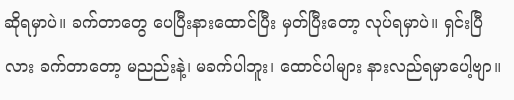ဆိုရမှာပဲ။ ခက်တာတွေ ပေပြီးနားထောင်ပြီး မှတ်ပြီးတော့ လုပ်ရမှာပဲ။ ရှင်းပြီလား ခက်တာတော့ မညည်းနဲ့၊ မခက်ပါဘူး၊ ထောင်ပါများ နားလည်ရမှာပေါ့ဗျာ။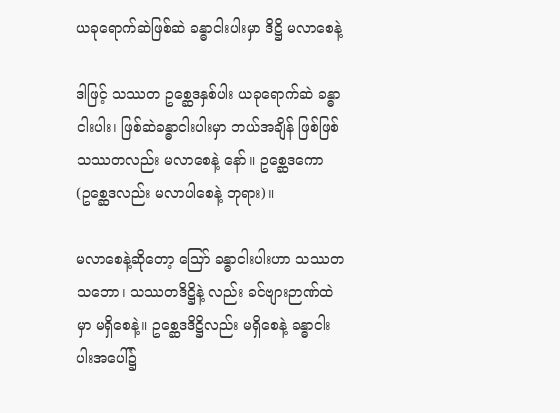ယခုရောက်ဆဲဖြစ်ဆဲ ခန္ဓာငါးပါးမှာ ဒိဋ္ဌိ မလာစေနဲ့

ဒါဖြင့် သဿတ ဥစ္ဆေဒနှစ်ပါး ယခုရောက်ဆဲ ခန္ဓာငါးပါး၊ ဖြစ်ဆဲခန္ဓာငါးပါးမှာ ဘယ်အချိန် ဖြစ်ဖြစ် သဿတလည်း မလာစေနဲ့ နော်။ ဥစ္ဆေဒကော (ဥစ္ဆေဒလည်း မလာပါစေနဲ့ ဘုရား)။

မလာစေနဲ့ဆိုတော့ သြော် ခန္ဓာငါးပါးဟာ သဿတ သဘော၊ သဿတဒိဋ္ဌိနဲ့ လည်း ခင်ဗျားဉာဏ်ထဲမှာ မရှိစေနဲ့။ ဥစ္ဆေဒဒိဋ္ဌိလည်း မရှိစေနဲ့ ခန္ဓာငါးပါးအပေါ်၌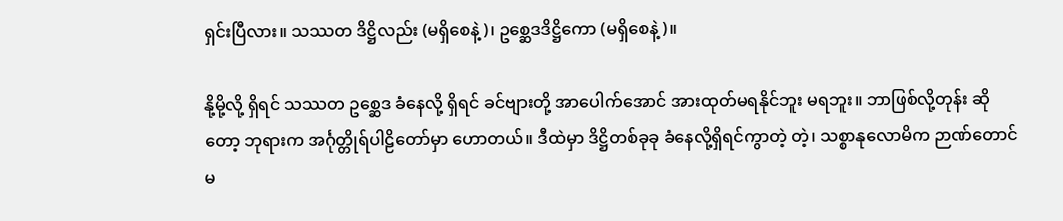ရှင်းပြီလား။ သဿတ ဒိဋ္ဌိလည်း (မရှိစေနဲ့)၊ ဥစ္ဆေဒဒိဋ္ဌိကော (မရှိစေနဲ့)။

နို့မို့လို့ ရှိရင် သဿတ ဥစ္ဆေဒ ခံနေလို့ ရှိရင် ခင်ဗျားတို့ အာပေါက်အောင် အားထုတ်မရနိုင်ဘူး မရဘူး။ ဘာဖြစ်လို့တုန်း ဆိုတော့ ဘုရားက အင်္ဂုတ္တိုရ်ပါဠိတော်မှာ ဟောတယ်။ ဒီထဲမှာ ဒိဋ္ဌိတစ်ခုခု ခံနေလို့ရှိရင်ကွာတဲ့ တဲ့၊ သစ္စာနုလောမိက ဉာဏ်တောင် မ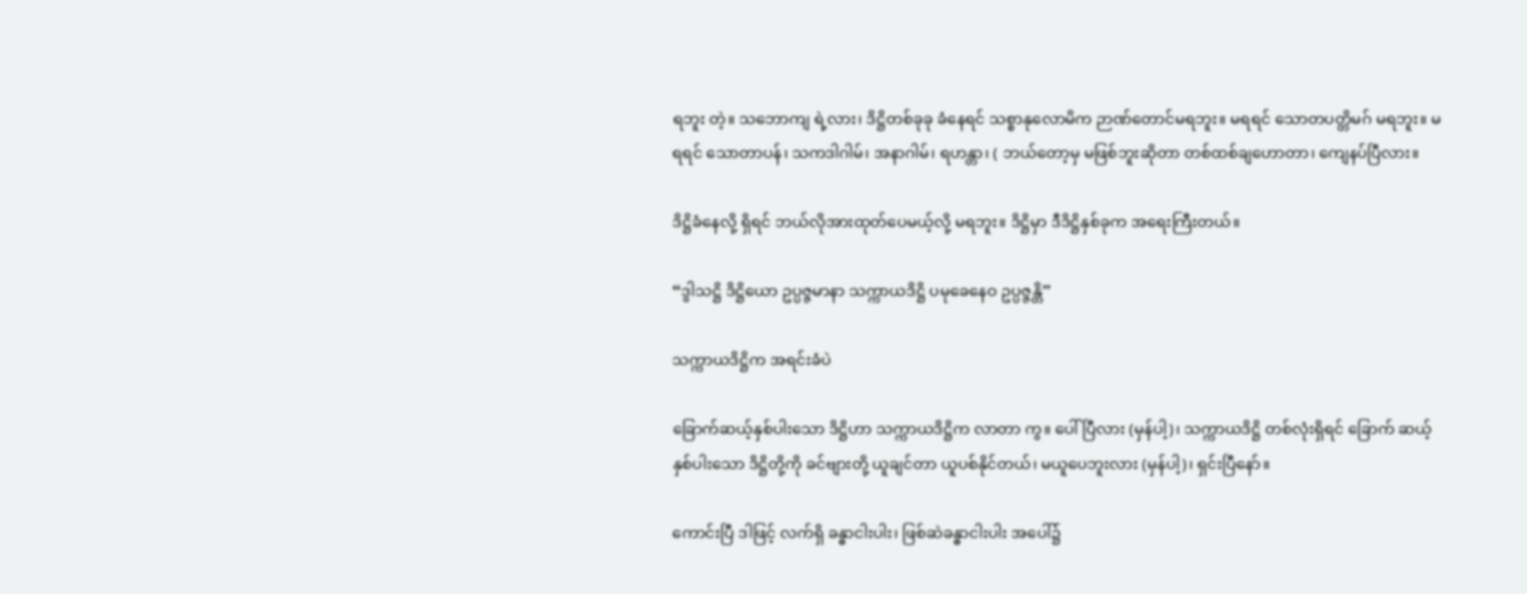ရဘူး တဲ့။ သဘောကျ ရဲ့လား၊ ဒိဋ္ဌိတစ်ခုခု ခံနေရင် သစ္စာနုလောမိက ဉာဏ်တောင်မရဘူး။ မရရင် သောတပတ္တိမဂ် မရဘူး။ မရရင် သောတာပန်၊ သကဒါဂါမ်၊ အနာဂါမ်၊ ရဟန္တာ၊ ( ဘယ်တော့မှ မဖြစ်ဘူးဆိုတာ တစ်ထစ်ချဟောတာ၊ ကျေနပ်ပြီလား။

ဒိဋ္ဌိခံနေလို့ ရှိရင် ဘယ်လိုအားထုတ်ပေမယ့်လို့ မရဘူး။ ဒိဋ္ဌိမှာ ဒီဒိဋ္ဌိနှစ်ခုက အရေးကြီးတယ်။

“ဒွါသဋ္ဌိ ဒိဋ္ဌိယော ဥပ္ပဇ္ဇမာနာ သက္ကာယဒိဋ္ဌိ ပမုခေနေဝ ဥပ္ပဇ္ဇန္တိ”

သက္ကာယဒိဋ္ဌိက အရင်းခံပဲ

ခြောက်ဆယ့်နှစ်ပါးသော ဒိဋ္ဌိဟာ သက္ကာယဒိဋ္ဌိက လာတာ ကွ။ ပေါ်ပြီလား (မှန်ပါ့)၊ သက္ကာယဒိဋ္ဌိ တစ်လုံးရှိရင် ခြောက် ဆယ့်နှစ်ပါးသော ဒိဋ္ဌိတို့ကို ခင်ဗျားတို့ ယူချင်တာ ယူပစ်နိုင်တယ်၊ မယူပေဘူးလား (မှန်ပါ့)၊ ရှင်းပြီနော်။

ကောင်းပြီ ဒါဖြင့် လက်ရှိ ခန္ဓာငါးပါး၊ ဖြစ်ဆဲခန္ဓာငါးပါး အပေါ်၌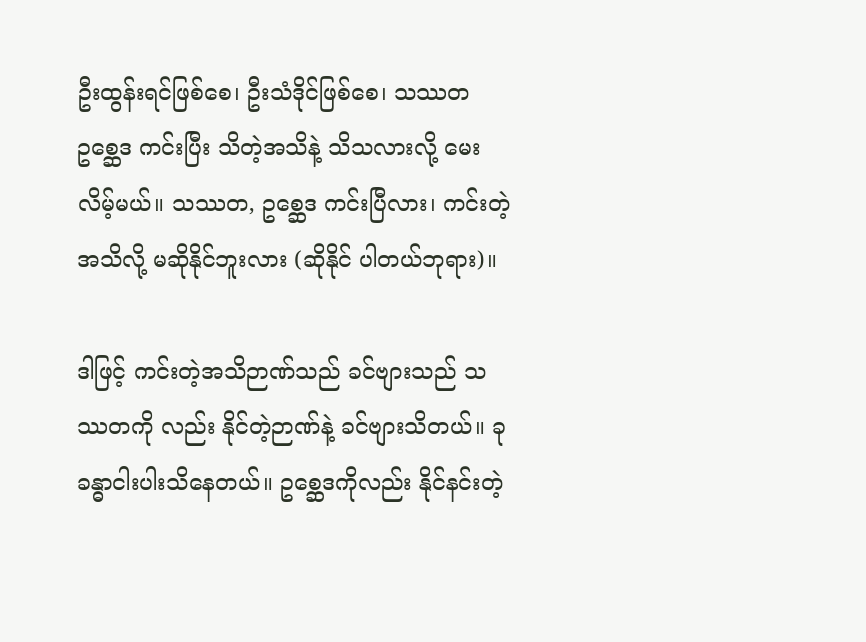ဦးထွန်းရင်ဖြစ်စေ၊ ဦးသံဒိုင်ဖြစ်စေ၊ သဿတ ဥစ္ဆေဒ ကင်းပြီး သိတဲ့အသိနဲ့ သိသလားလို့ မေးလိမ့်မယ်။ သဿတ, ဥစ္ဆေဒ ကင်းပြီလား၊ ကင်းတဲ့အသိလို့ မဆိုနိုင်ဘူးလား (ဆိုနိုင် ပါတယ်ဘုရား)။

ဒါဖြင့် ကင်းတဲ့အသိဉာဏ်သည် ခင်ဗျားသည် သဿတကို လည်း နိုင်တဲ့ဉာဏ်နဲ့ ခင်ဗျားသိတယ်။ ခုခန္ဓာငါးပါးသိနေတယ်။ ဥစ္ဆေဒကိုလည်း နိုင်နင်းတဲ့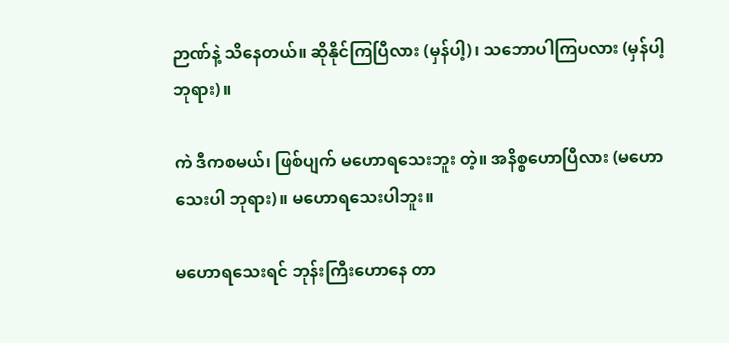ဉာဏ်နဲ့ သိနေတယ်။ ဆိုနိုင်ကြပြီလား (မှန်ပါ့)၊ သဘောပါကြပလား (မှန်ပါ့ဘုရား)။

ကဲ ဒီကစမယ်၊ ဖြစ်ပျက် မဟောရသေးဘူး တဲ့။ အနိစ္စဟောပြီလား (မဟောသေးပါ ဘုရား)။ မဟောရသေးပါဘူး။

မဟောရသေးရင် ဘုန်းကြီးဟောနေ တာ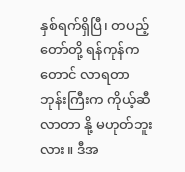နှစ်ရက်ရှိပြီ၊ တပည့်တော်တို့ ရန်ကုန်ကတောင် လာရတာ ဘုန်းကြီးက ကိုယ့်ဆီလာတာ နို့ မဟုတ်ဘူးလား။ ဒီအ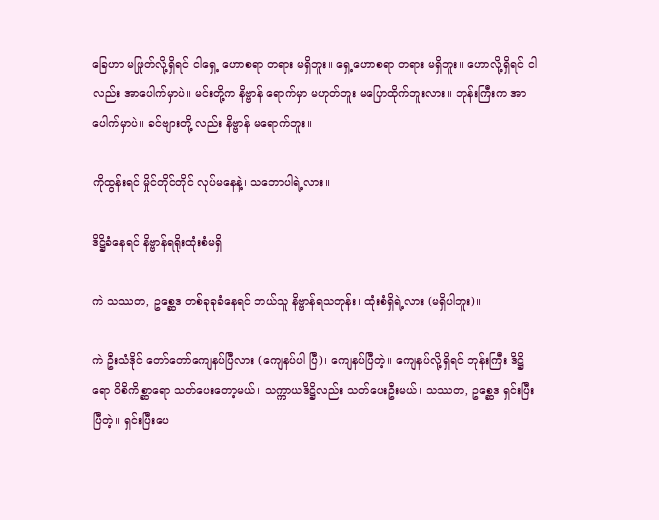ခြေဟာ မဖြုတ်လို့ရှိရင် ငါရှေ့ ဟောစရာ တရား မရှိဘူး။ ရှေ့ဟောစရာ တရား မရှိဘူး။ ဟောလို့ရှိရင် ငါလည်း အာပေါက်မှာပဲ။ မင်းတို့က နိဗ္ဗာန် ရောက်မှာ မဟုတ်ဘူး မပြောထိုက်ဘူးလား။ ဘုန်းကြီးက အာပေါက်မှာပဲ။ ခင်ဗျားတို့ လည်း နိဗ္ဗာန် မရောက်ဘူး။

ကိုထွန်းရင် မှိုင်တိုင်တိုင် လုပ်မနေနဲ့၊ သဘောပါရဲ့လား။

ဒိဋ္ဌိခံနေရင် နိဗ္ဗာန်ရရိုးထုံးစံမရှိ

ကဲ သဿတ, ဥစ္ဆေဒ တစ်ခုခုခံနေရင် ဘယ်သူ နိဗ္ဗာန်ရသတုန်း၊ ထုံးစံရှိရဲ့လား (မရှိပါဘူး)။

ကဲ ဦးသံဒိုင် တော်တော်ကျေနပ်ပြီလား (ကျေနပ်ပါ ပြီ)၊ ကျေနပ်ပြီတဲ့။ ကျေနပ်လို့ရှိရင် ဘုန်းကြီး ဒိဋ္ဌိရော ဝိစိကိစ္ဆာရော သတ်ပေးတော့မယ်၊ သက္ကာယဒိဋ္ဌိလည်း သတ်ပေးဦးမယ်၊ သဿတ, ဥစ္ဆေဒ ရှင်းပြီးပြီတဲ့။ ရှင်းပြီးပေ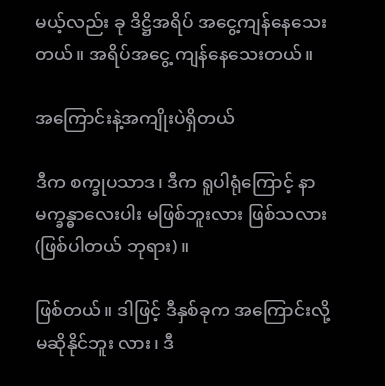မယ့်လည်း ခု ဒိဋ္ဌိအရိပ် အငွေ့ကျန်နေသေးတယ်။ အရိပ်အငွေ့ ကျန်နေသေးတယ်။

အကြောင်းနဲ့အကျိုးပဲရှိတယ်

ဒီက စက္ခုပသာဒ၊ ဒီက ရူပါရုံကြောင့် နာမက္ခန္ဓာလေးပါး မဖြစ်ဘူးလား ဖြစ်သလား (ဖြစ်ပါတယ် ဘုရား)။

ဖြစ်တယ်။ ဒါဖြင့် ဒီနှစ်ခုက အကြောင်းလို့ မဆိုနိုင်ဘူး လား၊ ဒီ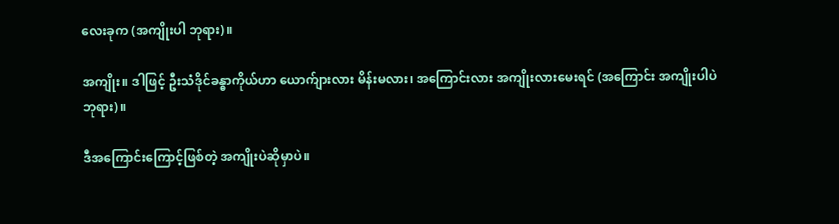လေးခုက (အကျိုးပါ ဘုရား)။

အကျိုး။ ဒါဖြင့် ဦးသံဒိုင်ခန္ဓာကိုယ်ဟာ ယောက်ျားလား မိန်းမလား၊ အကြောင်းလား အကျိုးလားမေးရင် (အကြောင်း အကျိုးပါပဲဘုရား)။

ဒီအကြောင်းကြောင့်ဖြစ်တဲ့ အကျိုးပဲဆိုမှာပဲ။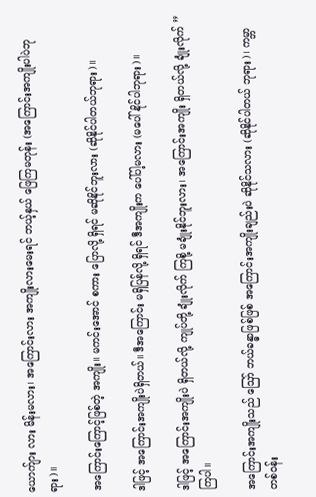ယောက်ျား လား မိန်းမလား၊ အကြောင်းလား အကျိုးလားမေးရင် ဘယ့်နှယ် ဖြေကြမတုန်း (အကြောင်းအကျိုးပါပဲဘုရား)။

အကြောင်းကြောင့်ဖြစ်တဲ့ အကျိုး။ မကင်းအောင် စကား ပြောလို့ ရှိရင် မဆိုနိုင်ဘူးလား (ဆိုနိုင်ပါတယ်ဘုရား)။

ဒါဖြင့် အကြောင်းအကျိုးပဲရှိတယ်။ ဒီအကြောင်း မရှိပြန်လို့ ရှိရင် ဒီအကျိုးက ပေါ်ပါ့မလား (မပေါ်နိုင်ပါဘုရား)။

ဒါဖြင့် အကြောင်းအကျိုးပဲ ရှိတယ်လို့ ကျုပ်တို့ ချုံးလိုက် ကြစို့ မချုံးနိုင်ဘူးလား၊ အကြောင်းအကျိုး ရှိတယ်လို့ ချုံးလိုက် ” ကြပါ။

အကြောင်းအကျိုးသည် ဪ ဘယ်ခန္ဓာဖြစ်ဖြစ် အကြောင်းအကျိုးချည်းပဲ ဆိုနိုင်သလား (ဆိုနိုင်ပါတယ် ဘုရား)၊ ကမ္ဘာတစ်ဝန်း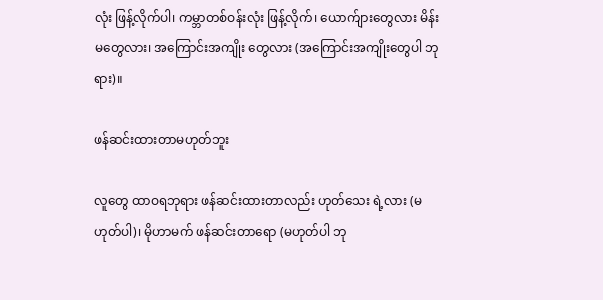လုံး ဖြန့်လိုက်ပါ၊ ကမ္ဘာတစ်ဝန်းလုံး ဖြန့်လိုက်၊ ယောက်ျားတွေလား မိန်းမတွေလား၊ အကြောင်းအကျိုး တွေလား (အကြောင်းအကျိုးတွေပါ ဘုရား)။

ဖန်ဆင်းထားတာမဟုတ်ဘူး

လူတွေ ထာဝရဘုရား ဖန်ဆင်းထားတာလည်း ဟုတ်သေး ရဲ့လား (မဟုတ်ပါ)၊ မိုဟာမက် ဖန်ဆင်းတာရော (မဟုတ်ပါ ဘု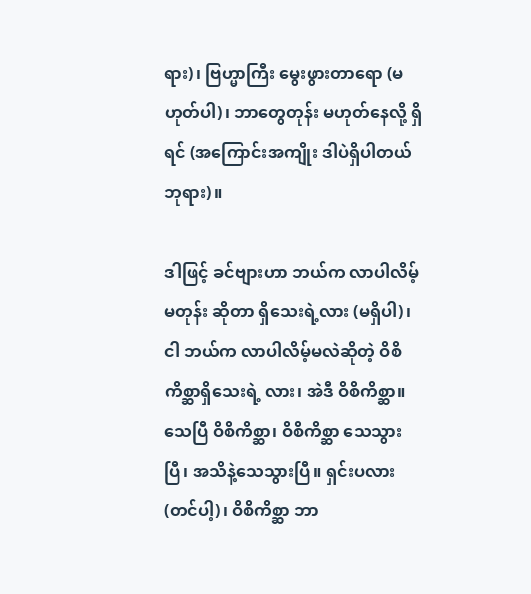ရား)၊ ဗြဟ္မာကြီး မွေးဖွားတာရော (မဟုတ်ပါ)၊ ဘာတွေတုန်း မဟုတ်နေလို့ ရှိရင် (အကြောင်းအကျိုး ဒါပဲရှိပါတယ် ဘုရား)။

ဒါဖြင့် ခင်ဗျားဟာ ဘယ်က လာပါလိမ့်မတုန်း ဆိုတာ ရှိသေးရဲ့လား (မရှိပါ)၊ ငါ ဘယ်က လာပါလိမ့်မလဲဆိုတဲ့ ဝိစိကိစ္ဆာရှိသေးရဲ့ လား၊ အဲဒီ ဝိစိကိစ္ဆာ။ သေပြီ ဝိစိကိစ္ဆာ၊ ဝိစိကိစ္ဆာ သေသွားပြီ၊ အသိနဲ့သေသွားပြီ။ ရှင်းပလား (တင်ပါ့)၊ ဝိစိကိစ္ဆာ ဘာ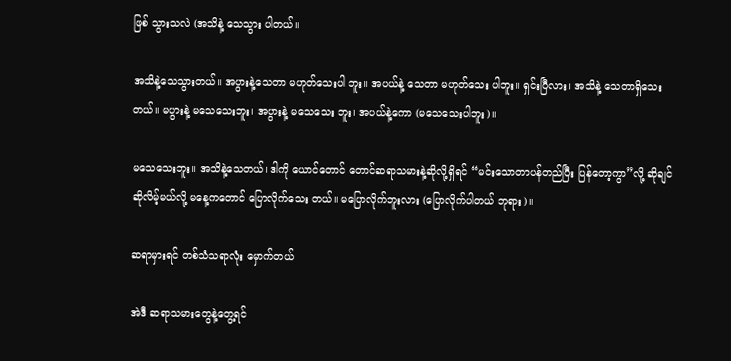ဖြစ် သွားသလဲ (အသိနဲ့ သေသွား ပါတယ်။

အသိနဲ့သေသွားတယ်။ အပွားနဲ့သေတာ မဟုတ်သေးပါ ဘူး။ အပယ်နဲ့ သေတာ မဟုတ်သေး ပါဘူး။ ရှင်းပြီလား၊ အသိနဲ့ သေတာရှိသေးတယ်။ မပွားနဲ့ မသေသေးဘူး၊ အပွားနဲ့ မသေသေး ဘူး၊ အပယ်နဲ့ကော (မသေသေးပါဘူး)။

မသေသေးဘူး။ အသိနဲ့သေတယ်၊ ဒါကို ယောင်တောင် တောင်ဆရာသမားနဲ့ဆိုလို့ရှိရင် “မင်းသောတာပန်တည်ပြီး ပြန်တော့ကွာ”လို့ ဆိုချင် ဆိုလိမ့်မယ်လို့ မနေ့ကတောင် ပြောလိုက်သေး တယ်။ မပြောလိုက်ဘူးလား (ပြောလိုက်ပါတယ် ဘုရား)။

ဆရာမှားရင် တစ်သံသရာလုံး မှောက်တယ်

အဲဒီ ဆရာသမားတွေနဲ့တွေ့ရင်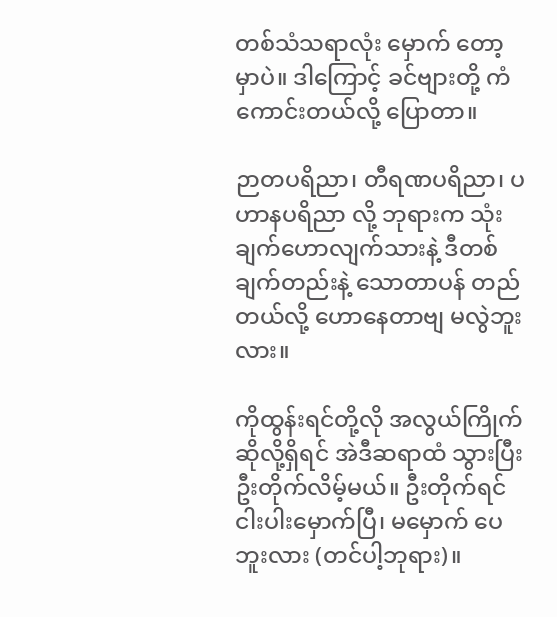တစ်သံသရာလုံး မှောက် တော့မှာပဲ။ ဒါကြောင့် ခင်ဗျားတို့ ကံကောင်းတယ်လို့ ပြောတာ။

ဉာတပရိညာ၊ တီရဏပရိညာ၊ ပဟာနပရိညာ လို့ ဘုရားက သုံးချက်ဟောလျက်သားနဲ့ ဒီတစ်ချက်တည်းနဲ့ သောတာပန် တည်တယ်လို့ ဟောနေတာဗျ မလွဲဘူးလား။

ကိုထွန်းရင်တို့လို အလွယ်ကြိုက်ဆိုလို့ရှိရင် အဲဒီဆရာထံ သွားပြီး ဦးတိုက်လိမ့်မယ်။ ဦးတိုက်ရင် ငါးပါးမှောက်ပြီ၊ မမှောက် ပေဘူးလား (တင်ပါ့ဘုရား)။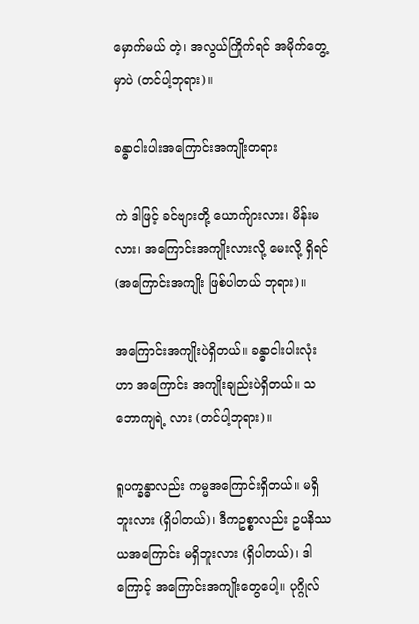မှောက်မယ် တဲ့၊ အလွယ်ကြိုက်ရင် အမိုက်တွေ့မှာပဲ (တင်ပါ့ဘုရား)။

ခန္ဓာငါးပါးအကြောင်းအကျိုးတရား

ကဲ ဒါဖြင့် ခင်ဗျားတို့ ယောက်ျားလား၊ မိန်းမလား၊ အကြောင်းအကျိုးလားလို့ မေးလို့ ရှိရင် (အကြောင်းအကျိုး ဖြစ်ပါတယ် ဘုရား)။

အကြောင်းအကျိုးပဲရှိတယ်။ ခန္ဓာငါးပါးလုံးဟာ အကြောင်း အကျိုးချည်းပဲရှိတယ်။ သဘောကျရဲ့ လား (တင်ပါ့ဘုရား)။

ရူပက္ခန္ဓာလည်း ကမ္မအကြောင်းရှိတယ်။ မရှိဘူးလား (ရှိပါတယ်)၊ ဒီကဥစ္စာလည်း ဥပနိဿယအကြောင်း မရှိဘူးလား (ရှိပါတယ်)၊ ဒါကြောင့် အကြောင်းအကျိုးတွေပေါ့။ ပုဂ္ဂိုလ်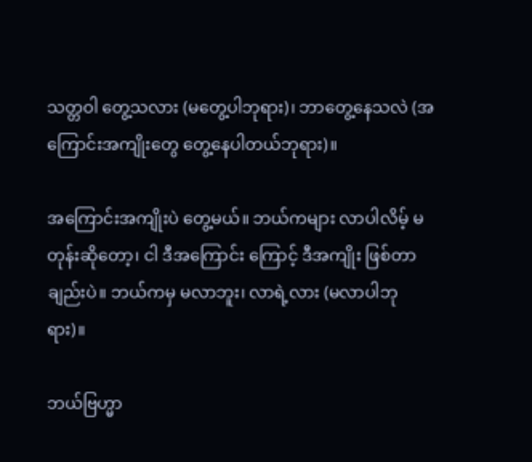သတ္တဝါ တွေ့သလား (မတွေ့ပါဘုရား)၊ ဘာတွေ့နေသလဲ (အကြောင်းအကျိုးတွေ တွေ့နေပါတယ်ဘုရား)။

အကြောင်းအကျိုးပဲ တွေ့မယ်။ ဘယ်ကများ လာပါလိမ့် မတုန်းဆိုတော့၊ ငါ ဒီအကြောင်း ကြောင့် ဒီအကျိုး ဖြစ်တာချည်းပဲ။ ဘယ်ကမှ မလာဘူး၊ လာရဲ့လား (မလာပါဘုရား)။

ဘယ်ဗြဟ္မာ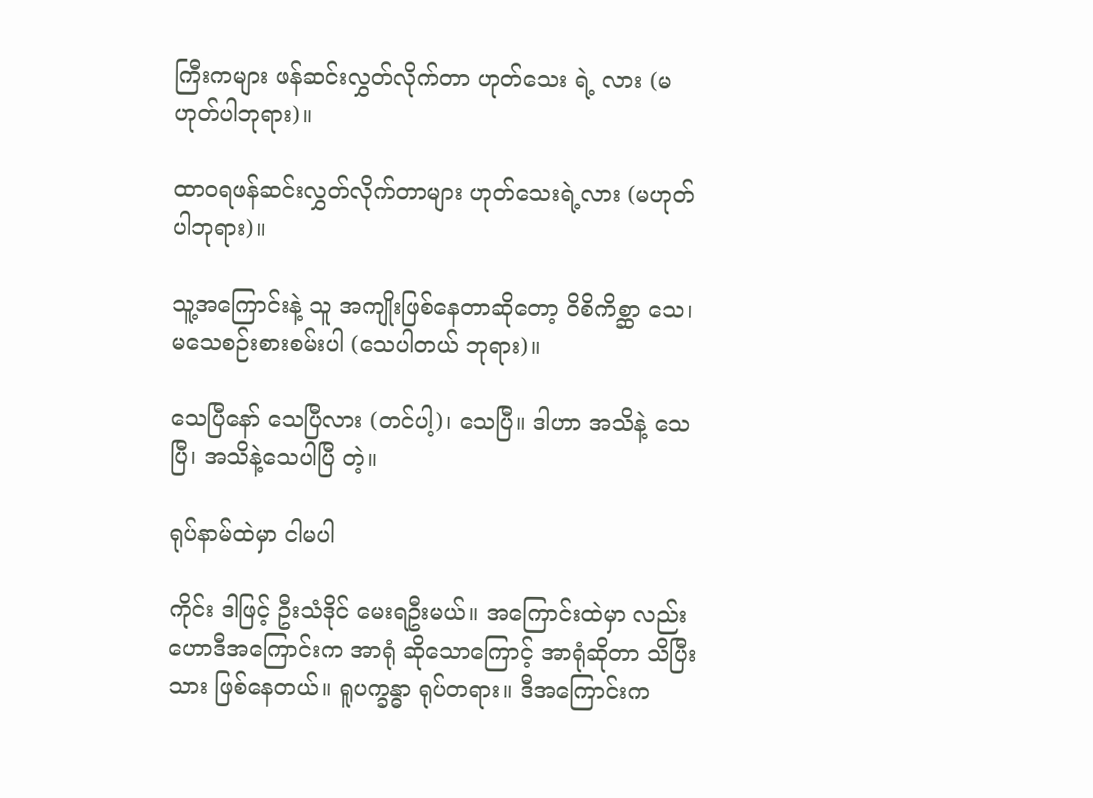ကြီးကများ ဖန်ဆင်းလွှတ်လိုက်တာ ဟုတ်သေး ရဲ့ လား (မဟုတ်ပါဘုရား)။

ထာဝရဖန်ဆင်းလွှတ်လိုက်တာများ ဟုတ်သေးရဲ့လား (မဟုတ်ပါဘုရား)။

သူ့အကြောင်းနဲ့ သူ အကျိုးဖြစ်နေတာဆိုတော့ ဝိစိကိစ္ဆာ သေ၊ မသေစဉ်းစားစမ်းပါ (သေပါတယ် ဘုရား)။

သေပြီနော် သေပြီလား (တင်ပါ့)၊ သေပြီ။ ဒါဟာ အသိနဲ့ သေပြီ၊ အသိနဲ့သေပါပြီ တဲ့။

ရုပ်နာမ်ထဲမှာ ငါမပါ

ကိုင်း ဒါဖြင့် ဦးသံဒိုင် မေးရဦးမယ်။ အကြောင်းထဲမှာ လည်း ဟောဒီအကြောင်းက အာရုံ ဆိုသောကြောင့် အာရုံဆိုတာ သိပြီးသား ဖြစ်နေတယ်။ ရူပက္ခန္ဓာ ရုပ်တရား။ ဒီအကြောင်းက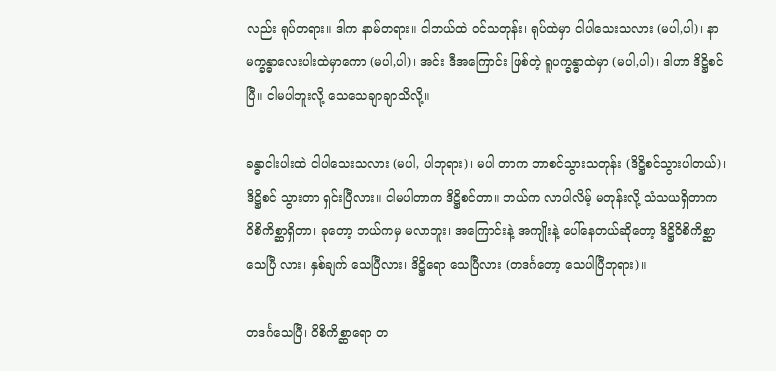လည်း ရုပ်တရား။ ဒါက နာမ်တရား။ ငါဘယ်ထဲ ဝင်သတုန်း၊ ရုပ်ထဲမှာ ငါပါသေးသလား (မပါ,ပါ)၊ နာမက္ခန္ဓာလေးပါးထဲမှာကော (မပါ,ပါ)၊ အင်း ဒီအကြောင်း ဖြစ်တဲ့ ရူပက္ခန္ဓာထဲမှာ (မပါ,ပါ)၊ ဒါဟာ ဒိဋ္ဌိစင်ပြီ။ ငါမပါဘူးလို့ သေသေချာချာသိလို့။

ခန္ဓာငါးပါးထဲ ငါပါသေးသလား (မပါ, ပါဘုရား)၊ မပါ တာက ဘာစင်သွားသတုန်း (ဒိဋ္ဌိစင်သွားပါတယ်)၊ ဒိဋ္ဌိစင် သွားတာ ရှင်းပြီလား။ ငါမပါတာက ဒိဋ္ဌိစင်တာ။ ဘယ်က လာပါလိမ့် မတုန်းလို့ သံသယရှိတာက ဝိစိကိစ္ဆာရှိတာ၊ ခုတော့ ဘယ်ကမှ မလာဘူး၊ အကြောင်းနဲ့ အကျိုးနဲ့ ပေါ်နေတယ်ဆိုတော့ ဒိဋ္ဌိဝိစိကိစ္ဆာ သေပြီ လား၊ နှစ်ချက် သေပြီလား၊ ဒိဋ္ဌိရော သေပြီလား (တဒင်္ဂတော့ သေပါပြီဘုရား)။

တဒင်္ဂသေပြီ၊ ဝိစိကိစ္ဆာရော တ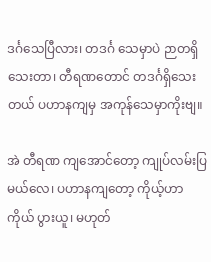ဒင်္ဂသေပြီလား၊ တဒင်္ဂ သေမှာပဲ ဉာတရှိသေးတာ၊ တီရဏတောင် တဒင်္ဂရှိသေးတယ် ပဟာနကျမှ အကုန်သေမှာကိုးဗျ။

အဲ တီရဏ ကျအောင်တော့ ကျုပ်လမ်းပြမယ်လေ၊ ပဟာနကျတော့ ကိုယ့်ဟာကိုယ် ပွားယူ၊ မဟုတ်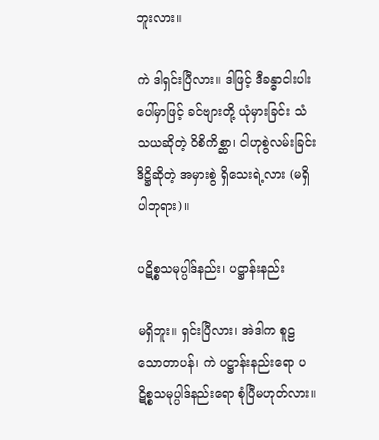ဘူးလား။

ကဲ ဒါရှင်းပြီလား။ ဒါဖြင့် ဒီခန္ဓာငါးပါးပေါ်မှာဖြင့် ခင်ဗျားတို့ ယုံမှားခြင်း သံသယဆိုတဲ့ ဝိစိကိစ္ဆာ၊ ငါဟုစွဲလမ်းခြင်း ဒိဋ္ဌိဆိုတဲ့ အမှားစွဲ ရှိသေးရဲ့လား (မရှိပါဘုရား)။

ပဋိစ္စသမုပ္ပါဒ်နည်း၊ ပဋ္ဌာန်းနည်း

မရှိဘူး။ ရှင်းပြီလား၊ အဲဒါက စူဠသောတာပန်၊ ကဲ ပဋ္ဌာန်းနည်းရော ပဋိစ္စသမုပ္ပါဒ်နည်းရော စုံပြီမဟုတ်လား။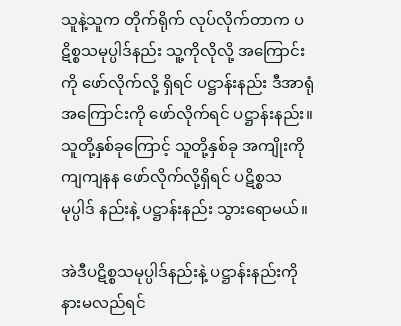သူနဲ့သူက တိုက်ရိုက် လုပ်လိုက်တာက ပဋိစ္စသမုပ္ပါဒ်နည်း သူ့ကိုလိုလို့ အကြောင်းကို ဖော်လိုက်လို့ ရှိရင် ပဋ္ဌာန်းနည်း ဒီအာရုံအကြောင်းကို ဖော်လိုက်ရင် ပဋ္ဌာန်းနည်း။ သူတို့နှစ်ခုကြောင့် သူတို့နှစ်ခု အကျိုးကို ကျကျနန ဖော်လိုက်လို့ရှိရင် ပဋိစ္စသမုပ္ပါဒ် နည်းနဲ့ ပဋ္ဌာန်းနည်း သွားရောမယ်။

အဲဒီပဋိစ္စသမုပ္ပါဒ်နည်းနဲ့ ပဋ္ဌာန်းနည်းကို နားမလည်ရင်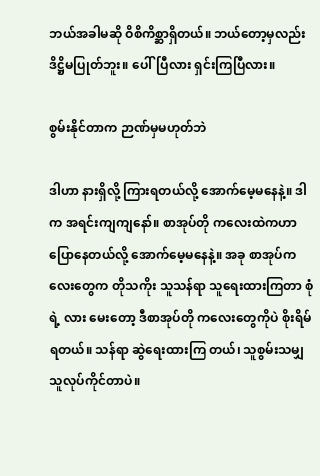ဘယ်အခါမဆို ဝိစိကိစ္ဆာရှိတယ်။ ဘယ်တော့မှလည်း ဒိဋ္ဌိမပြုတ်ဘူး။ ပေါ်ပြီလား ရှင်းကြပြီလား။

စွမ်းနိုင်တာက ဉာဏ်မှမဟုတ်ဘဲ

ဒါဟာ နားရှိလို့ ကြားရတယ်လို့ အောက်မေ့မနေနဲ့။ ဒါက အရင်းကျကျနော်။ စာအုပ်တို ကလေးထဲကဟာ ပြောနေတယ်လို့ အောက်မေ့မနေနဲ့။ အခု စာအုပ်ကလေးတွေက တိုသကိုး သူသန်ရာ သူရေးထားကြတာ စုံရဲ့ လား မေးတော့ ဒီစာအုပ်တို ကလေးတွေကိုပဲ စိုးရိမ်ရတယ်။ သန်ရာ ဆွဲရေးထားကြ တယ်၊ သူစွမ်းသမျှ သူလုပ်ကိုင်တာပဲ။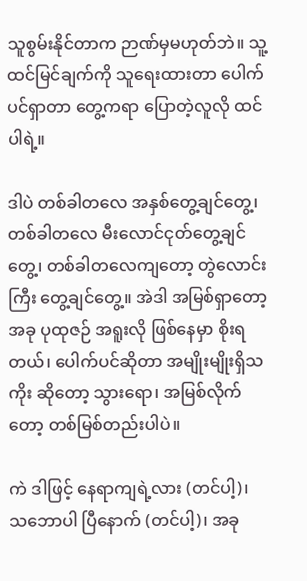သူစွမ်းနိုင်တာက ဉာဏ်မှမဟုတ်ဘဲ။ သူ့ထင်မြင်ချက်ကို သူရေးထားတာ ပေါက်ပင်ရှာတာ တွေ့ကရာ ပြောတဲ့လူလို ထင်ပါရဲ့။

ဒါပဲ တစ်ခါတလေ အနှစ်တွေ့ချင်တွေ့၊ တစ်ခါတလေ မီးလောင်ငုတ်တွေ့ချင်တွေ့၊ တစ်ခါတလေကျတော့ တွဲလောင်းကြီး တွေ့ချင်တွေ့။ အဲဒါ အမြစ်ရှာတော့ အခု ပုထုဇဉ် အရူးလို ဖြစ်နေမှာ စိုးရတယ်၊ ပေါက်ပင်ဆိုတာ အမျိုးမျိုးရှိသကိုး ဆိုတော့ သွားရော၊ အမြစ်လိုက်တော့ တစ်မြစ်တည်းပါပဲ။

ကဲ ဒါဖြင့် နေရာကျရဲ့လား (တင်ပါ့)၊ သဘောပါ ပြီနောက် (တင်ပါ့)၊ အခု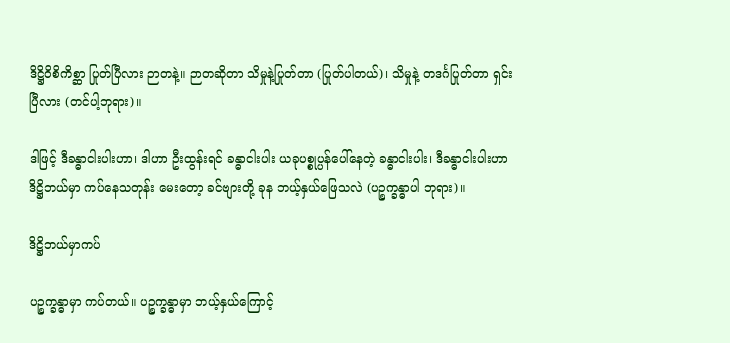ဒိဋ္ဌိဝိစိကိစ္ဆာ ပြုတ်ပြီလား ဉာတနဲ့။ ဉာတဆိုတာ သိမှုနဲ့ပြုတ်တာ (ပြုတ်ပါတယ်)၊ သိမှုနဲ့ တဒင်္ဂပြုတ်တာ ရှင်းပြီလား (တင်ပါ့ဘုရား)။

ဒါဖြင့် ဒီခန္ဓာငါးပါးဟာ၊ ဒါဟာ ဦးထွန်းရင် ခန္ဓာငါးပါး ယခုပစ္စုပ္ပန်ပေါ်နေတဲ့ ခန္ဓာငါးပါး၊ ဒီခန္ဓာငါးပါးဟာ ဒိဋ္ဌိဘယ်မှာ ကပ်နေသတုန်း မေးတော့ ခင်ဗျားတို့ ခုန ဘယ့်နှယ်ဖြေသလဲ (ပဉ္စက္ခန္ဓာပါ ဘုရား)။

ဒိဋ္ဌိဘယ်မှာကပ်

ပဉ္စက္ခန္ဓာမှာ ကပ်တယ်။ ပဉ္စက္ခန္ဓာမှာ ဘယ့်နှယ်ကြောင့်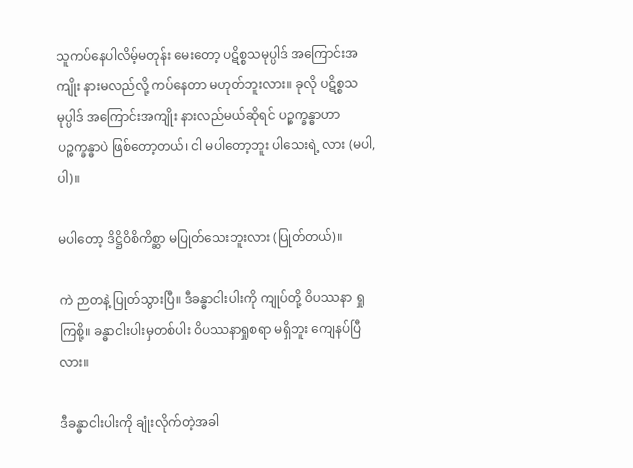သူကပ်နေပါလိမ့်မတုန်း မေးတော့ ပဋိစ္စသမုပ္ပါဒ် အကြောင်းအကျိုး နားမလည်လို့ ကပ်နေတာ မဟုတ်ဘူးလား။ ခုလို ပဋိစ္စသမုပ္ပါဒ် အကြောင်းအကျိုး နားလည်မယ်ဆိုရင် ပဉ္စက္ခန္ဓာဟာ ပဉ္စက္ခန္ဓာပဲ ဖြစ်တော့တယ်၊ ငါ မပါတော့ဘူး ပါသေးရဲ့ လား (မပါ,ပါ)။

မပါတော့ ဒိဋ္ဌိဝိစိကိစ္ဆာ မပြုတ်သေးဘူးလား (ပြုတ်တယ်)။

ကဲ ဉာတနဲ့ ပြုတ်သွားပြီ။ ဒီခန္ဓာငါးပါးကို ကျုပ်တို့ ဝိပဿနာ ရှုကြစို့။ ခန္ဓာငါးပါးမှတစ်ပါး ဝိပဿနာရှုစရာ မရှိဘူး ကျေနပ်ပြီလား။

ဒီခန္ဓာငါးပါးကို ချုံးလိုက်တဲ့အခါ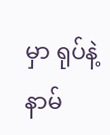မှာ ရုပ်နဲ့နာမ်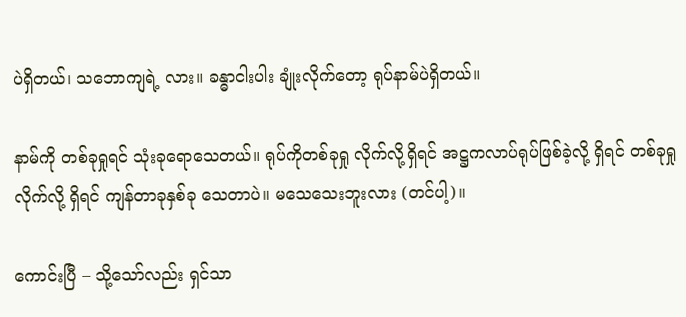ပဲရှိတယ်၊ သဘောကျရဲ့ လား။ ခန္ဓာငါးပါး ချုံးလိုက်တော့ ရုပ်နာမ်ပဲရှိတယ်။

နာမ်ကို တစ်ခုရှုရင် သုံးခုရောသေတယ်။ ရုပ်ကိုတစ်ခုရှု လိုက်လို့ရှိရင် အဋ္ဌကလာပ်ရုပ်ဖြစ်ခဲ့လို့ ရှိရင် တစ်ခုရှုလိုက်လို့ ရှိရင် ကျန်တာခုနှစ်ခု သေတာပဲ။ မသေသေးဘူးလား (တင်ပါ့)။

ကောင်းပြီ – သို့သော်လည်း ရှင်သာ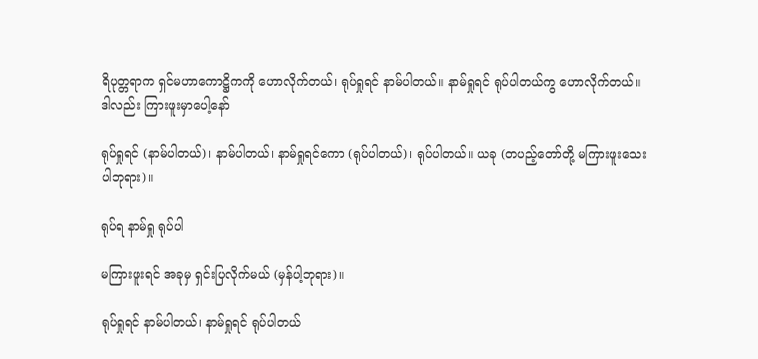ရိပုတ္တရာက ရှင်မဟာကောဋ္ဌိကကို ဟောလိုက်တယ်၊ ရုပ်ရှုရင် နာမ်ပါတယ်။ နာမ်ရှုရင် ရုပ်ပါတယ်ကွ ဟောလိုက်တယ်။ ဒါလည်း ကြားဖူးမှာပေါ့နော်

ရုပ်ရှုရင် (နာမ်ပါတယ်)၊ နာမ်ပါတယ်၊ နာမ်ရှုရင်ကော (ရုပ်ပါတယ်)၊ ရုပ်ပါတယ်။ ယခု (တပည့်တော်တို့ မကြားဖူးသေး ပါဘုရား)။

ရုပ်ရ နာမ်ရှု ရုပ်ပါ

မကြားဖူးရင် အခုမှ ရှင်းပြလိုက်မယ် (မှန်ပါ့ဘုရား)။

ရုပ်ရှုရင် နာမ်ပါတယ်၊ နာမ်ရှုရင် ရုပ်ပါတယ်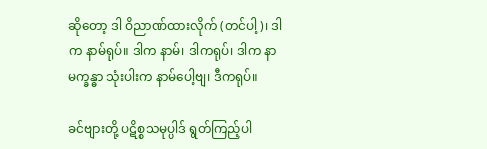ဆိုတော့ ဒါ ဝိညာဏ်ထားလိုက် (တင်ပါ့)၊ ဒါက နာမ်ရုပ်။ ဒါက နာမ်၊ ဒါကရုပ်၊ ဒါက နာမက္ခန္ဓာ သုံးပါးက နာမ်ပေါ့ဗျ၊ ဒီကရုပ်။

ခင်ဗျားတို့ ပဋိစ္စသမုပ္ပါဒ် ရွတ်ကြည့်ပါ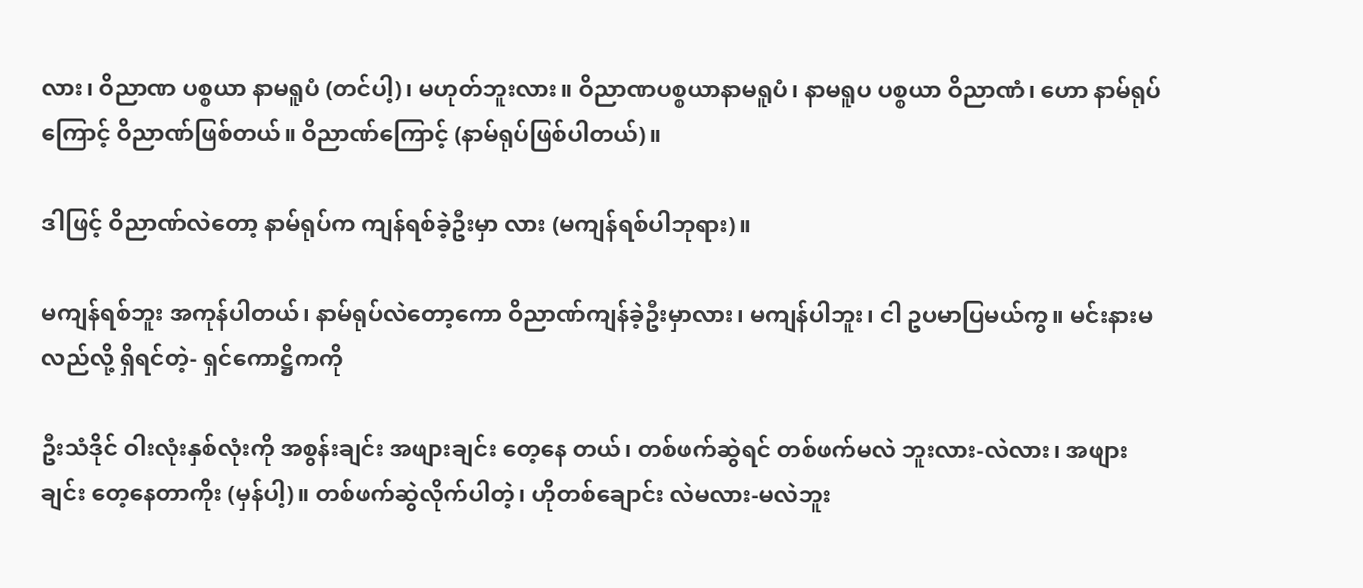လား၊ ဝိညာဏ ပစ္စယာ နာမရူပံ (တင်ပါ့)၊ မဟုတ်ဘူးလား။ ဝိညာဏပစ္စယာနာမရူပံ၊ နာမရူပ ပစ္စယာ ဝိညာဏံ၊ ဟော နာမ်ရုပ်ကြောင့် ဝိညာဏ်ဖြစ်တယ်။ ဝိညာဏ်ကြောင့် (နာမ်ရုပ်ဖြစ်ပါတယ်)။

ဒါဖြင့် ဝိညာဏ်လဲတော့ နာမ်ရုပ်က ကျန်ရစ်ခဲ့ဦးမှာ လား (မကျန်ရစ်ပါဘုရား)။

မကျန်ရစ်ဘူး အကုန်ပါတယ်၊ နာမ်ရုပ်လဲတော့ကော ဝိညာဏ်ကျန်ခဲ့ဦးမှာလား၊ မကျန်ပါဘူး၊ ငါ ဥပမာပြမယ်ကွ။ မင်းနားမလည်လို့ ရှိရင်တဲ့- ရှင်ကောဋ္ဌိကကို

ဦးသံဒိုင် ဝါးလုံးနှစ်လုံးကို အစွန်းချင်း အဖျားချင်း တေ့နေ တယ်၊ တစ်ဖက်ဆွဲရင် တစ်ဖက်မလဲ ဘူးလား-လဲလား၊ အဖျားချင်း တေ့နေတာကိုး (မှန်ပါ့)။ တစ်ဖက်ဆွဲလိုက်ပါတဲ့၊ ဟိုတစ်ချောင်း လဲမလား-မလဲဘူး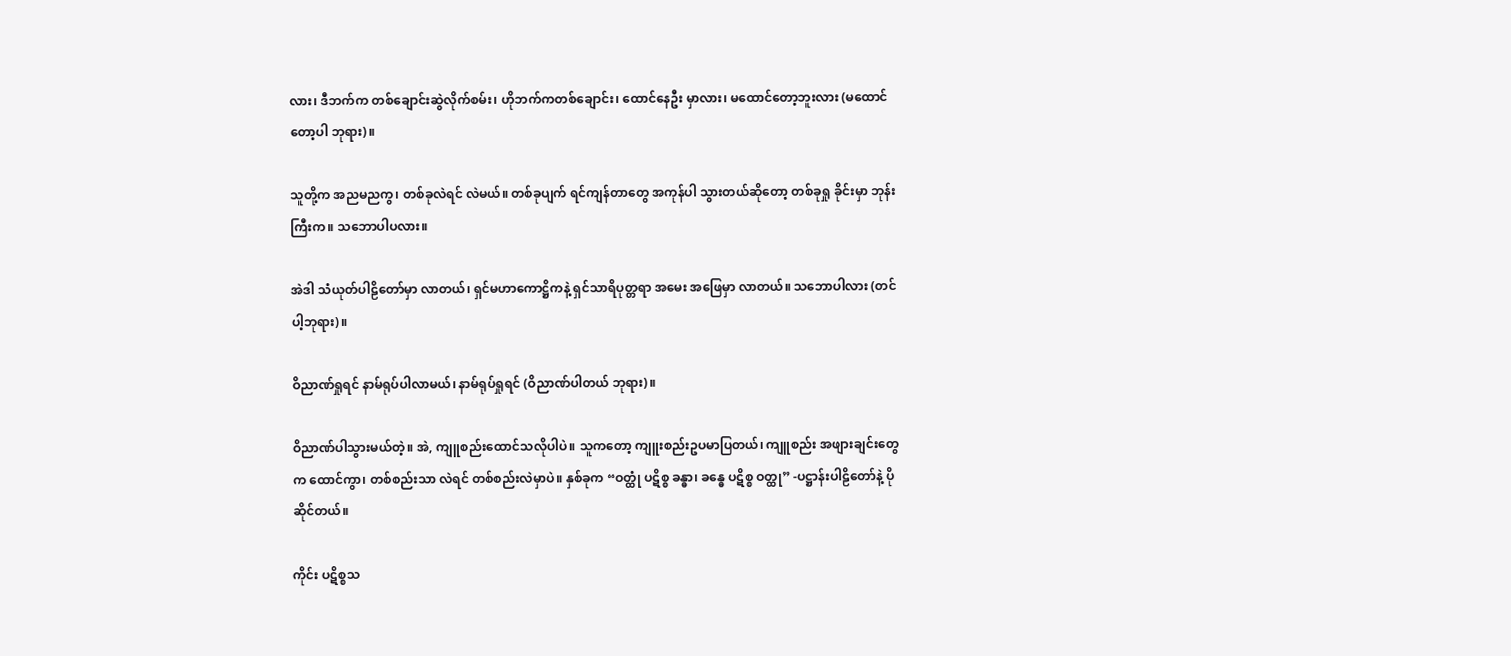လား၊ ဒီဘက်က တစ်ချောင်းဆွဲလိုက်စမ်း၊ ဟိုဘက်ကတစ်ချောင်း၊ ထောင်နေဦး မှာလား၊ မထောင်တော့ဘူးလား (မထောင်တော့ပါ ဘုရား)။

သူတို့က အညမညကွ၊ တစ်ခုလဲရင် လဲမယ်။ တစ်ခုပျက် ရင်ကျန်တာတွေ အကုန်ပါ သွားတယ်ဆိုတော့ တစ်ခုရှု ခိုင်းမှာ ဘုန်းကြီးက။ သဘောပါပလား။

အဲဒါ သံယုတ်ပါဠိတော်မှာ လာတယ်၊ ရှင်မဟာကောဋ္ဌိကနဲ့ ရှင်သာရိပုတ္တရာ အမေး အဖြေမှာ လာတယ်။ သဘောပါလား (တင်ပါ့ဘုရား)။

ဝိညာဏ်ရှုရင် နာမ်ရုပ်ပါလာမယ်၊ နာမ်ရုပ်ရှုရင် (ဝိညာဏ်ပါတယ် ဘုရား)။

ဝိညာဏ်ပါသွားမယ်တဲ့။ အဲ, ကျူစည်းထောင်သလိုပါပဲ။ သူကတော့ ကျူးစည်းဥပမာပြတယ်၊ ကျူစည်း အဖျားချင်းတွေက ထောင်ကွာ၊ တစ်စည်းသာ လဲရင် တစ်စည်းလဲမှာပဲ။ နှစ်ခုက “ဝတ္ထုံ ပဋိစ္စ ခန္ဓာ၊ ခန္ဓေ ပဋိစ္စ ဝတ္ထု” -ပဋ္ဌာန်းပါဠိတော်နဲ့ ပိုဆိုင်တယ်။

ကိုင်း ပဋိစ္စသ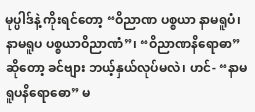မုပ္ပါဒ်နဲ့ ကိုးရင်တော့ “ဝိညာဏ ပစ္စယာ နာမရူပံ၊ နာမရူပ ပစ္စယာဝိညာဏံ”၊ “ဝိညာဏနိရောဓာ” ဆိုတော့ ခင်ဗျား ဘယ့်နှယ်လုပ်မလဲ၊ ဟင်- “နာမရူပနိရောဓော” မ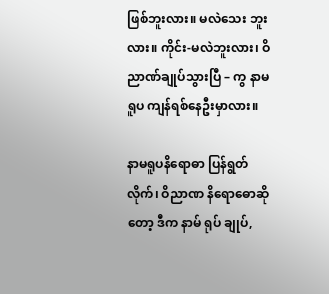ဖြစ်ဘူးလား။ မလဲသေး ဘူးလား။ ကိုင်း-မလဲဘူးလား၊ ဝိညာဏ်ချုပ်သွားပြီ – ကွ နာမရူပ ကျန်ရစ်နေဦးမှာလား။

နာမရူပနိရောဓာ ပြန်ရွတ်လိုက်၊ ဝိညာဏ နိရောဓောဆို တော့ ဒီက နာမ် ရုပ် ချုပ်,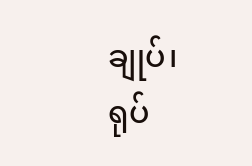ချုပ်၊ ရုပ်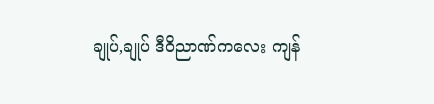ချုပ်,ချုပ် ဒီဝိညာဏ်ကလေး ကျန်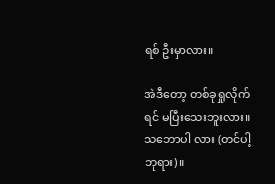ရစ် ဦးမှာလား။

အဲဒီတော့ တစ်ခုရှုလိုက်ရင် မပြီးသေးဘူးလား။ သဘောပါ လား (တင်ပါ့ဘုရား)။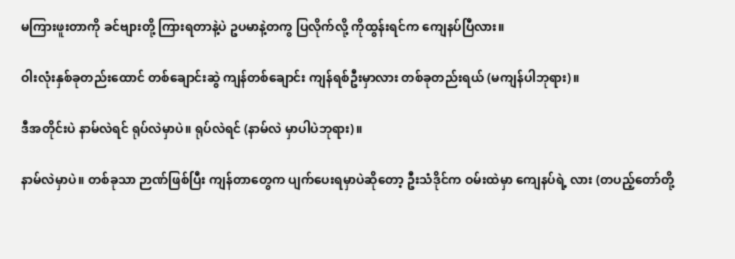မကြားဖူးတာကို ခင်ဗျားတို့ ကြားရတာနဲ့ပဲ ဥပမာနဲ့တကွ ပြလိုက်လို့ ကိုထွန်းရင်က ကျေနပ်ပြီလား။

ဝါးလုံးနှစ်ခုတည်းထောင် တစ်ချောင်းဆွဲ ကျန်တစ်ချောင်း ကျန်ရစ်ဦးမှာလား တစ်ခုတည်းရယ် (မကျန်ပါဘုရား)။

ဒီအတိုင်းပဲ နာမ်လဲရင် ရုပ်လဲမှာပဲ။ ရုပ်လဲရင် (နာမ်လဲ မှာပါပဲဘုရား)။

နာမ်လဲမှာပဲ။ တစ်ခုသာ ဉာဏ်ဖြစ်ပြီး ကျန်တာတွေက ပျက်ပေးရမှာပဲဆိုတော့ ဦးသံဒိုင်က ဝမ်းထဲမှာ ကျေနပ်ရဲ့ လား (တပည့်တော်တို့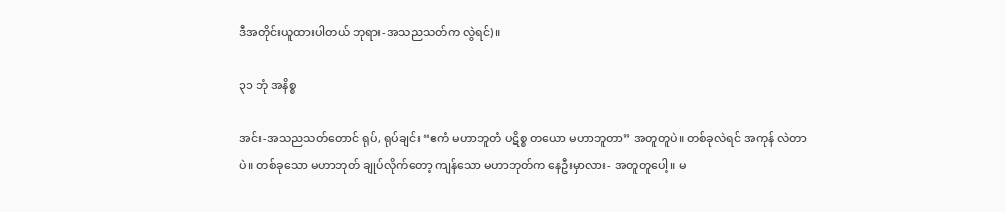ဒီအတိုင်းယူထားပါတယ် ဘုရား-အသညသတ်က လွဲရင်)။

၃၁ ဘုံ အနိစ္စ

အင်း-အသညသတ်တောင် ရုပ်, ရုပ်ချင်း “ဧကံ မဟာဘူတံ ပဋိစ္စ တယော မဟာဘူတာ” အတူတူပဲ။ တစ်ခုလဲရင် အကုန် လဲတာပဲ။ တစ်ခုသော မဟာဘုတ် ချုပ်လိုက်တော့ ကျန်သော မဟာဘုတ်က နေဦးမှာလား- အတူတူပေါ့။ မ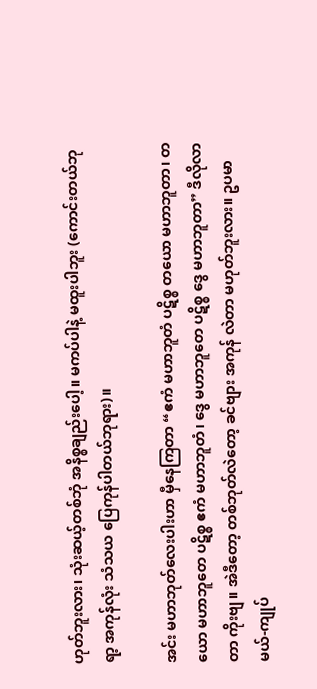ဟုတ်ဘူးလား၊ သုံးဆယ့်တစ်ဘုံ အနိစ္စချည်းပေါ့။ မကပ်ပါနဲ့ မထူးပါဘူး (ကောင်းတယ်ဘုရာ့ အကုန်လုံး သံသယ ပြေကုန်ပါတယ်ဘုရား)။

အင်း မဟာဘုတ်လေးပါးဟာ မှီနေကြတာ “ဧကံ မဟာဘူတံ ပဋိစ္စ တယော မဟာဘူတာ၊ တယော မဟာဘူတေ ပဋိစ္စ ဧကံ မဟာဘူတံ၊ ဒွေ မဟာဘူတေ ပဋိစ္စ ဒွေ မဟာဘူတာ” ဒီလိုလာတာ ကိုးဗျ။ အဲဒီတော့ တစ်ဘုတ်လဲတော့ ခင်ဗျား အကုန် လဲတာ မဟုတ်ဘူးလား။ ဥပမာမယ်-ကျုပ်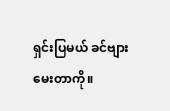ရှင်းပြမယ် ခင်ဗျား မေးတာကို။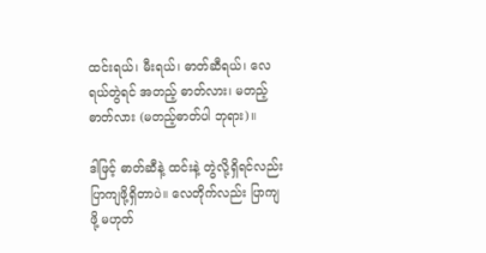ထင်းရယ်၊ မီးရယ်၊ ဓာတ်ဆီရယ်၊ လေရယ်တွဲရင် အတည့် ဓာတ်လား၊ မတည့်ဓာတ်လား (မတည့်ဓာတ်ပါ ဘုရား)။

ဒါဖြင့် ဓာတ်ဆီနဲ့ ထင်းနဲ့ တွဲလို့ရှိရင်လည်း ပြာကျဖို့ရှိတာပဲ။ လေတိုက်လည်း ပြာကျဖို့ မဟုတ်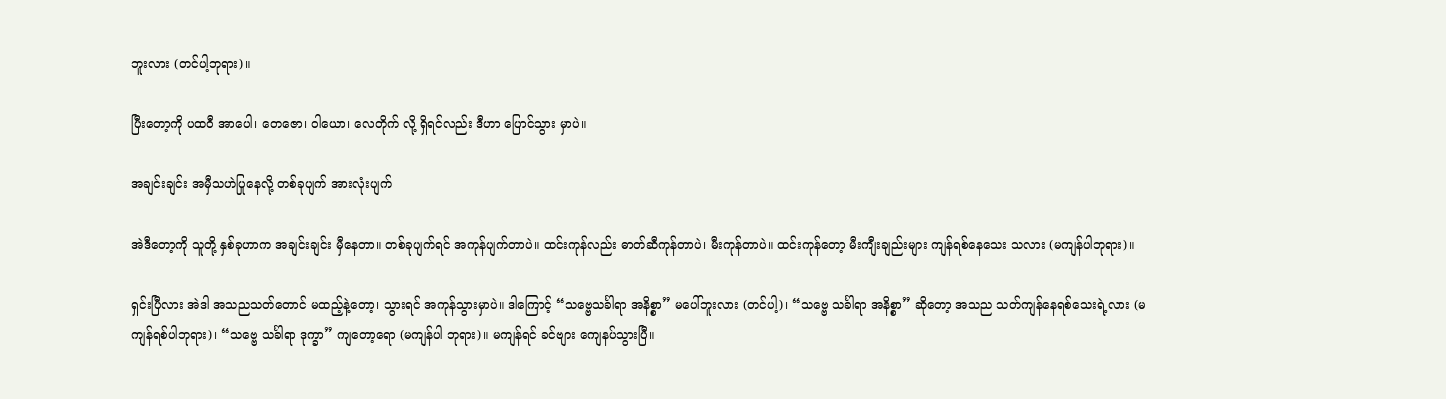ဘူးလား (တင်ပါ့ဘုရား)။

ပြီးတော့ကို ပထဝီ အာပေါ၊ တေဇော၊ ဝါယော၊ လေတိုက် လို့ ရှိရင်လည်း ဒီဟာ ပြောင်သွား မှာပဲ။

အချင်းချင်း အမှီသဟဲပြုနေလို့ တစ်ခုပျက် အားလုံးပျက်

အဲဒီတော့ကို သူတို့ နှစ်ခုဟာက အချင်းချင်း မှီနေတာ။ တစ်ခုပျက်ရင် အကုန်ပျက်တာပဲ။ ထင်းကုန်လည်း ဓာတ်ဆီကုန်တာပဲ၊ မီးကုန်တာပဲ။ ထင်းကုန်တော့ မီးကျီးချည်းများ ကျန်ရစ်နေသေး သလား (မကျန်ပါဘုရား)။

ရှင်းပြီလား အဲဒါ အသညသတ်တောင် မထည့်နဲ့တော့၊ သွားရင် အကုန်သွားမှာပဲ။ ဒါကြောင့် “သဗ္ဗေသင်္ခါရာ အနိစ္စာ” မပေါ်ဘူးလား (တင်ပါ့)၊ “သဗ္ဗေ သင်္ခါရာ အနိစ္စာ” ဆိုတော့ အသည သတ်ကျန်နေရစ်သေးရဲ့လား (မကျန်ရစ်ပါဘုရား)၊ “သဗ္ဗေ သင်္ခါရာ ဒုက္ခာ” ကျတော့ရော (မကျန်ပါ ဘုရား)။ မကျန်ရင် ခင်ဗျား ကျေနပ်သွားပြီ။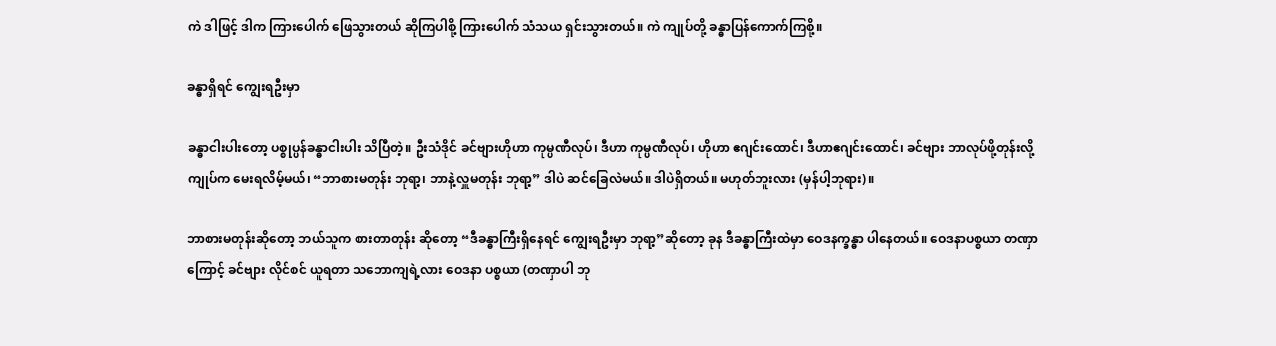ကဲ ဒါဖြင့် ဒါက ကြားပေါက် ဖြေသွားတယ် ဆိုကြပါစို့ ကြားပေါက် သံသယ ရှင်းသွားတယ်။ ကဲ ကျုပ်တို့ ခန္ဓာပြန်ကောက်ကြစို့။

ခန္ဓာရှိရင် ကျွေးရဦးမှာ

ခန္ဓာငါးပါးတော့ ပစ္စုပ္ပန်ခန္ဓာငါးပါး သိပြီတဲ့။ ဦးသံဒိုင် ခင်ဗျားဟိုဟာ ကုမ္ပဏီလုပ်၊ ဒီဟာ ကုမ္ပဏီလုပ်၊ ဟိုဟာ ဧဂျင်းထောင်၊ ဒီဟာဧဂျင်းထောင်၊ ခင်ဗျား ဘာလုပ်ဖို့တုန်းလို့ ကျုပ်က မေးရလိမ့်မယ်၊ “ဘာစားမတုန်း ဘုရာ့၊ ဘာနဲ့လှူမတုန်း ဘုရာ့” ဒါပဲ ဆင်ခြေလဲမယ်။ ဒါပဲရှိတယ်။ မဟုတ်ဘူးလား (မှန်ပါ့ဘုရား)။

ဘာစားမတုန်းဆိုတော့ ဘယ်သူက စားတာတုန်း ဆိုတော့ “ဒီခန္ဓာကြီးရှိနေရင် ကျွေးရဦးမှာ ဘုရာ့”ဆိုတော့ ခုန ဒီခန္ဓာကြီးထဲမှာ ဝေဒနက္ခန္ဓာ ပါနေတယ်။ ဝေဒနာပစ္စယာ တဏှာ ကြောင့် ခင်ဗျား လိုင်စင် ယူရတာ သဘောကျရဲ့လား ဝေဒနာ ပစ္စယာ (တဏှာပါ ဘု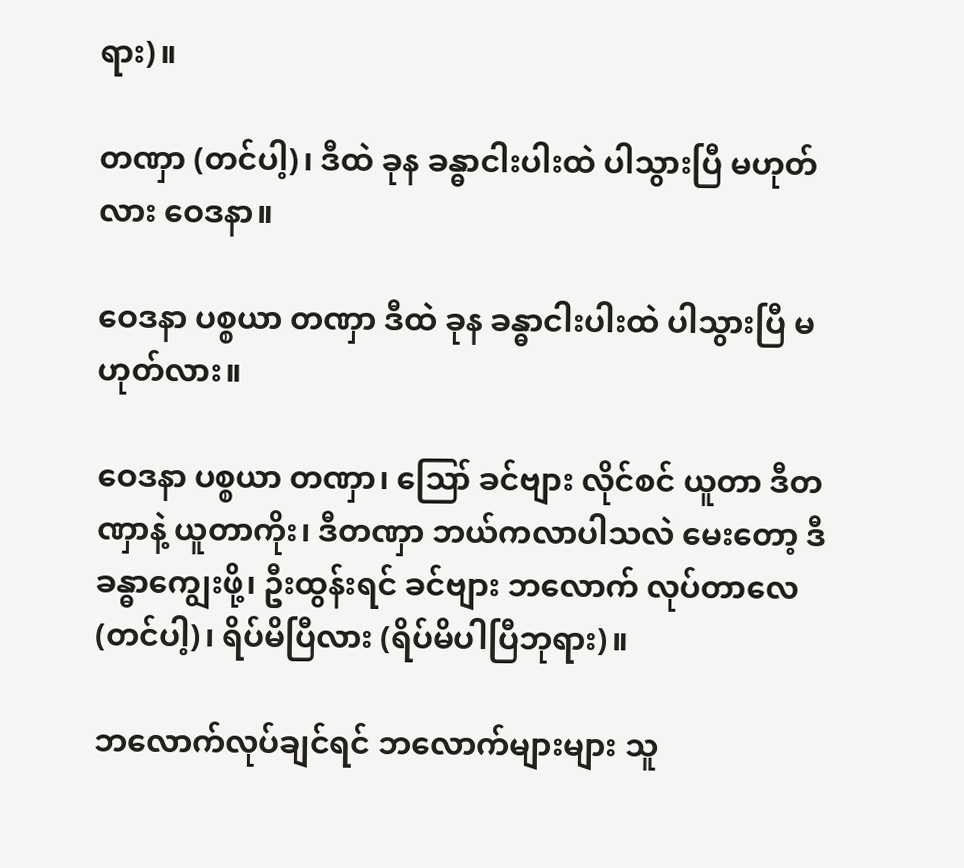ရား)။

တဏှာ (တင်ပါ့)၊ ဒီထဲ ခုန ခန္ဓာငါးပါးထဲ ပါသွားပြီ မဟုတ်လား ဝေဒနာ။

ဝေဒနာ ပစ္စယာ တဏှာ ဒီထဲ ခုန ခန္ဓာငါးပါးထဲ ပါသွားပြီ မဟုတ်လား။

ဝေဒနာ ပစ္စယာ တဏှာ၊ ဪ ခင်ဗျား လိုင်စင် ယူတာ ဒီတဏှာနဲ့ ယူတာကိုး၊ ဒီတဏှာ ဘယ်ကလာပါသလဲ မေးတော့ ဒီခန္ဓာကျွေးဖို့၊ ဦးထွန်းရင် ခင်ဗျား ဘလောက် လုပ်တာလေ (တင်ပါ့)၊ ရိပ်မိပြီလား (ရိပ်မိပါပြီဘုရား)။

ဘလောက်လုပ်ချင်ရင် ဘလောက်များများ သူ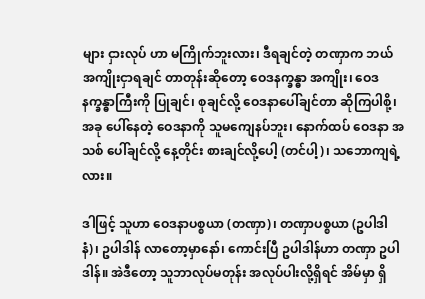များ ငှားလုပ် ဟာ မကြိုက်ဘူးလား၊ ဒီရချင်တဲ့ တဏှာက ဘယ်အကျိုးငှာရချင် တာတုန်းဆိုတော့ ဝေဒနက္ခန္ဓာ အကျိုး၊ ဝေဒနက္ခန္ဓာကြီးကို ပြုချင်၊ စုချင်လို့ ဝေဒနာပေါ်ချင်တာ ဆိုကြပါစို့၊ အခု ပေါ်နေတဲ့ ဝေဒနာကို သူမကျေနပ်ဘူး၊ နောက်ထပ် ဝေဒနာ အသစ် ပေါ်ချင်လို့ နေ့တိုင်း စားချင်လို့ပေါ့ (တင်ပါ့)၊ သဘောကျရဲ့လား။

ဒါဖြင့် သူဟာ ဝေဒနာပစ္စယာ (တဏှာ)၊ တဏှာပစ္စယာ (ဥပါဒါနံ)၊ ဥပါဒါန် လာတော့မှာနော်၊ ကောင်းပြီ ဥပါဒါန်ဟာ တဏှာ ဥပါဒါန်။ အဲဒီတော့ သူဘာလုပ်မတုန်း အလုပ်ပါးလို့ရှိရင် အိမ်မှာ ရှိ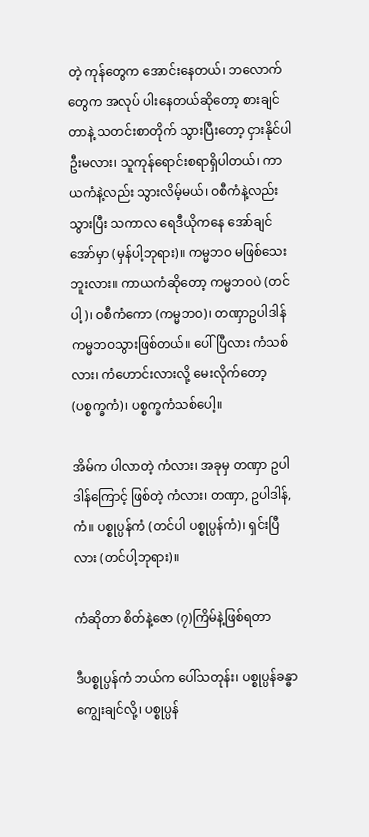တဲ့ ကုန်တွေက အောင်းနေတယ်၊ ဘလောက်တွေက အလုပ် ပါးနေတယ်ဆိုတော့ စားချင်တာနဲ့ သတင်းစာတိုက် သွားပြီးတော့ ငှားနိုင်ပါဦးမလား၊ သူကုန်ရောင်းစရာရှိပါတယ်၊ ကာယကံနဲ့လည်း သွားလိမ့်မယ်၊ ဝစီကံနဲ့လည်း သွားပြီး သကာလ ရေဒီယိုကနေ အော်ချင်အော်မှာ (မှန်ပါ့ဘုရား)။ ကမ္မဘဝ မဖြစ်သေးဘူးလား။ ကာယကံဆိုတော့ ကမ္မဘဝပဲ (တင်ပါ့)၊ ဝစီကံကော (ကမ္မဘဝ)၊ တဏှာဥပါဒါန် ကမ္မဘဝသွားဖြစ်တယ်။ ပေါ်ပြီလား ကံသစ်လား၊ ကံဟောင်းလားလို့ မေးလိုက်တော့ (ပစ္စက္ခကံ)၊ ပစ္စက္ခကံသစ်ပေါ့။

အိမ်က ပါလာတဲ့ ကံလား၊ အခုမှ တဏှာ ဥပါဒါန်ကြောင့် ဖြစ်တဲ့ ကံလား၊ တဏှာ, ဥပါဒါန်, ကံ။ ပစ္စုပ္ပန်ကံ (တင်ပါ ပစ္စုပ္ပန်ကံ)၊ ရှင်းပြီလား (တင်ပါ့ဘုရား)။

ကံဆိုတာ စိတ်နဲ့ဇော (၇)ကြိမ်နဲ့ဖြစ်ရတာ

ဒီပစ္စုပ္ပန်ကံ ဘယ်က ပေါ်သတုန်း၊ ပစ္စုပ္ပန်ခန္ဓာ ကျွေးချင်လို့၊ ပစ္စုပ္ပန်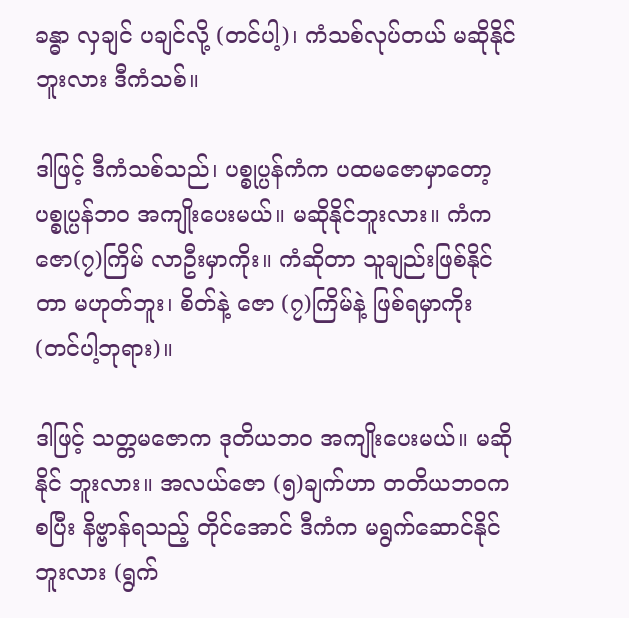ခန္ဓာ လှချင် ပချင်လို့ (တင်ပါ့)၊ ကံသစ်လုပ်တယ် မဆိုနိုင်ဘူးလား ဒီကံသစ်။

ဒါဖြင့် ဒီကံသစ်သည်၊ ပစ္စုပ္ပန်ကံက ပထမဇောမှာတော့ ပစ္စုပ္ပန်ဘဝ အကျိုးပေးမယ်။ မဆိုနိုင်ဘူးလား။ ကံက ဇော(၇)ကြိမ် လာဦးမှာကိုး။ ကံဆိုတာ သူချည်းဖြစ်နိုင်တာ မဟုတ်ဘူး၊ စိတ်နဲ့ ဇော (၇)ကြိမ်နဲ့ ဖြစ်ရမှာကိုး (တင်ပါ့ဘုရား)။

ဒါဖြင့် သတ္တမဇောက ဒုတိယဘဝ အကျိုးပေးမယ်။ မဆိုနိုင် ဘူးလား။ အလယ်ဇော (၅)ချက်ဟာ တတိယဘဝကစပြီး နိဗ္ဗာန်ရသည့် တိုင်အောင် ဒီကံက မရွက်ဆောင်နိုင်ဘူးလား (ရွက်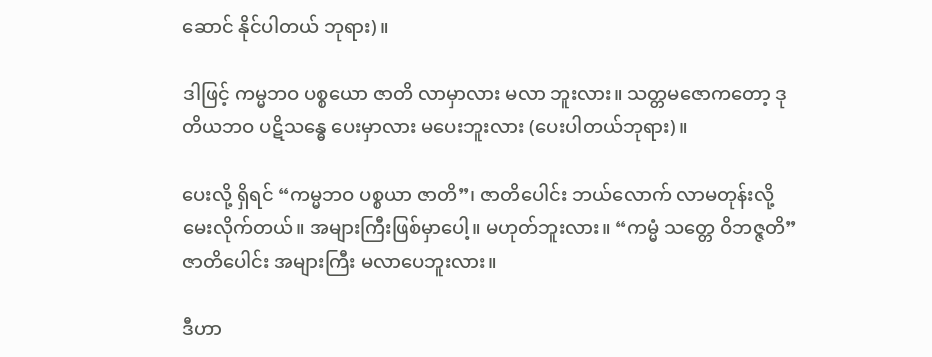ဆောင် နိုင်ပါတယ် ဘုရား)။

ဒါဖြင့် ကမ္မဘဝ ပစ္စယော ဇာတိ လာမှာလား မလာ ဘူးလား။ သတ္တမဇောကတော့ ဒုတိယဘဝ ပဋိသန္ဓေ ပေးမှာလား မပေးဘူးလား (ပေးပါတယ်ဘုရား)။

ပေးလို့ ရှိရင် “ကမ္မဘဝ ပစ္စယာ ဇာတိ”၊ ဇာတိပေါင်း ဘယ်လောက် လာမတုန်းလို့ မေးလိုက်တယ်။ အများကြီးဖြစ်မှာပေါ့။ မဟုတ်ဘူးလား။ “ကမ္မံ သတ္တေ ဝိဘဇ္ဇတိ” ဇာတိပေါင်း အများကြီး မလာပေဘူးလား။

ဒီဟာ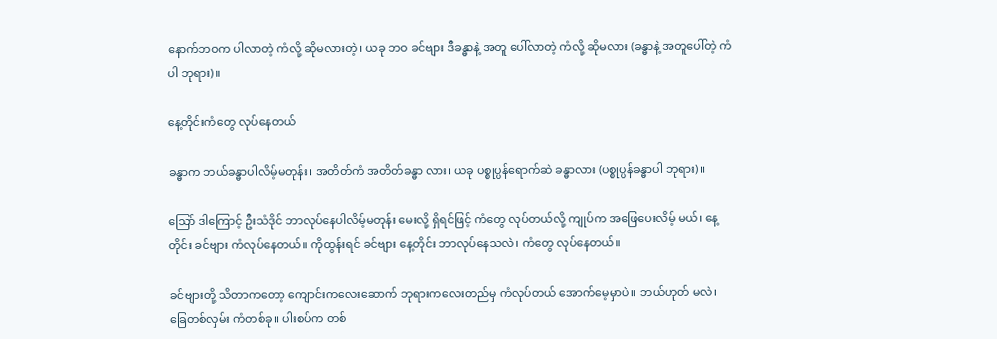နောက်ဘဝက ပါလာတဲ့ ကံလို့ ဆိုမလားတဲ့၊ ယခု ဘဝ ခင်ဗျား ဒီခန္ဓာနဲ့ အတူ ပေါ်လာတဲ့ ကံလို့ ဆိုမလား (ခန္ဓာနဲ့ အတူပေါ်တဲ့ ကံပါ ဘုရား)။

နေ့တိုင်းကံတွေ လုပ်နေတယ်

ခန္ဓာက ဘယ်ခန္ဓာပါလိမ့်မတုန်း၊ အတိတ်ကံ အတိတ်ခန္ဓာ လား၊ ယခု ပစ္စုပ္ပန်ရောက်ဆဲ ခန္ဓာလား (ပစ္စုပ္ပန်ခန္ဓာပါ ဘုရား)။

သြော် ဒါကြောင့် ဦးသံဒိုင် ဘာလုပ်နေပါလိမ့်မတုန်း မေးလို့ ရှိရင်ဖြင့် ကံတွေ လုပ်တယ်လို့ ကျုပ်က အဖြေပေးလိမ့် မယ်၊ နေ့တိုင်း ခင်ဗျား ကံလုပ်နေတယ်။ ကိုထွန်းရင် ခင်ဗျား နေ့တိုင်း ဘာလုပ်နေသလဲ၊ ကံတွေ လုပ်နေတယ်။

ခင်ဗျားတို့ သိတာကတော့ ကျောင်းကလေးဆောက် ဘုရားကလေးတည်မှ ကံလုပ်တယ် အောက်မေ့မှာပဲ။ ဘယ်ဟုတ် မလဲ၊ ခြေတစ်လှမ်း ကံတစ်ခု။ ပါးစပ်က တစ်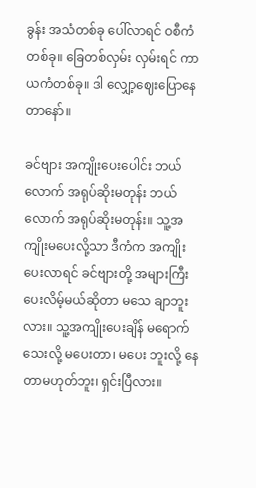ခွန်း အသံတစ်ခု ပေါ်လာရင် ဝစီကံတစ်ခု။ ခြေတစ်လှမ်း လှမ်းရင် ကာယကံတစ်ခု။ ဒါ လျှော့ဈေးပြောနေတာနော်။

ခင်ဗျား အကျိုးပေးပေါင်း ဘယ်လောက် အရုပ်ဆိုးမတုန်း ဘယ်လောက် အရုပ်ဆိုးမတုန်း။ သူ့အကျိုးမပေးလို့သာ ဒီကံက အကျိုးပေးလာရင် ခင်ဗျားတို့ အများကြီးပေးလိမ့်မယ်ဆိုတာ မသေ ချာဘူးလား။ သူ့အကျိုးပေးချိန် မရောက်သေးလို့ မပေးတာ၊ မပေး ဘူးလို့ နေတာမဟုတ်ဘူး၊ ရှင်းပြီလား။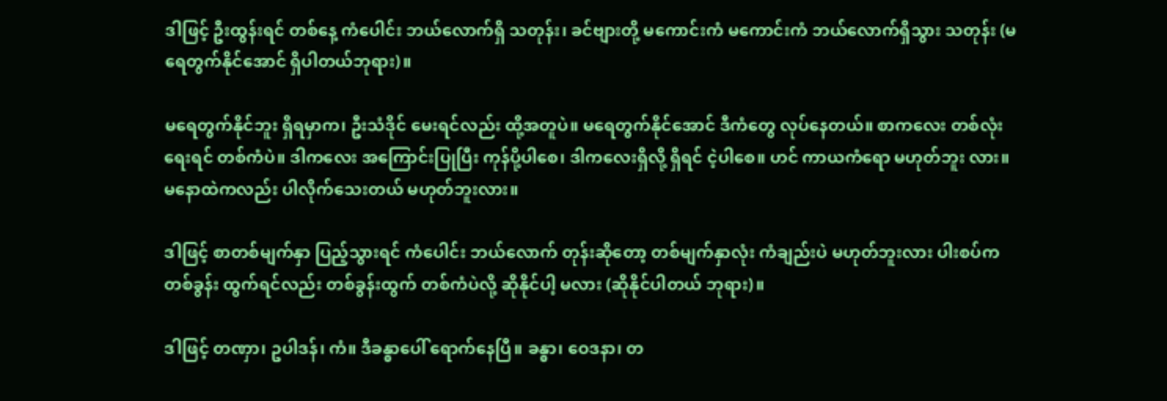ဒါဖြင့် ဦးထွန်းရင် တစ်နေ့ ကံပေါင်း ဘယ်လောက်ရှိ သတုန်း၊ ခင်ဗျားတို့ မကောင်းကံ မကောင်းကံ ဘယ်လောက်ရှိသွား သတုန်း (မရေတွက်နိုင်အောင် ရှိပါတယ်ဘုရား)။

မရေတွက်နိုင်ဘူး ရှိရမှာက၊ ဦးသံဒိုင် မေးရင်လည်း ထို့အတူပဲ။ မရေတွက်နိုင်အောင် ဒီကံတွေ လုပ်နေတယ်။ စာကလေး တစ်လုံးရေးရင် တစ်ကံပဲ။ ဒါကလေး အကြောင်းပြုပြီး ကုန်ပို့ပါစေ၊ ဒါကလေးရှိလို့ ရှိရင် ငဲ့ပါစေ။ ဟင် ကာယကံရော မဟုတ်ဘူး လား။ မနောထဲကလည်း ပါလိုက်သေးတယ် မဟုတ်ဘူးလား။

ဒါဖြင့် စာတစ်မျက်နှာ ပြည့်သွားရင် ကံပေါင်း ဘယ်လောက် တုန်းဆိုတော့ တစ်မျက်နှာလုံး ကံချည်းပဲ မဟုတ်ဘူးလား ပါးစပ်က တစ်ခွန်း ထွက်ရင်လည်း တစ်ခွန်းထွက် တစ်ကံပဲလို့ ဆိုနိုင်ပါ့ မလား (ဆိုနိုင်ပါတယ် ဘုရား)။

ဒါဖြင့် တဏှာ၊ ဥပါဒန်၊ ကံ။ ဒီခန္ဓာပေါ် ရောက်နေပြီ။ ခန္ဓာ၊ ဝေဒနာ၊ တ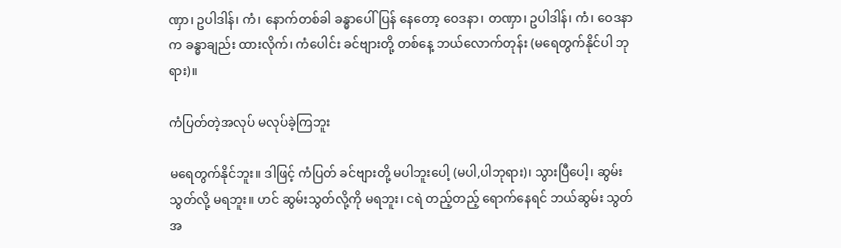ဏှာ၊ ဥပါဒါန်၊ ကံ၊ နောက်တစ်ခါ ခန္ဓာပေါ်ပြန် နေတော့ ဝေဒနာ၊ တဏှာ၊ ဥပါဒါန်၊ ကံ၊ ဝေဒနာက ခန္ဓာချည်း ထားလိုက်၊ ကံပေါင်း ခင်ဗျားတို့ တစ်နေ့ ဘယ်လောက်တုန်း (မရေတွက်နိုင်ပါ ဘုရား)။

ကံပြတ်တဲ့အလုပ် မလုပ်ခဲ့ကြဘူး

မရေတွက်နိုင်ဘူး။ ဒါဖြင့် ကံပြတ် ခင်ဗျားတို့ မပါဘူးပေါ့ (မပါ,ပါဘုရား)၊ သွားပြီပေါ့၊ ဆွမ်းသွတ်လို့ မရဘူး။ ဟင် ဆွမ်းသွတ်လို့ကို မရဘူး၊ ငရဲ တည့်တည့် ရောက်နေရင် ဘယ်ဆွမ်း သွတ် အ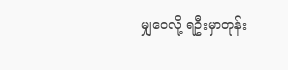မျှဝေလို့ ရဦးမှာတုန်း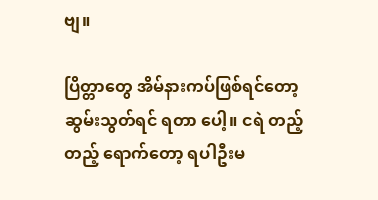ဗျ။

ပြိတ္တာတွေ အိမ်နားကပ်ဖြစ်ရင်တော့ ဆွမ်းသွတ်ရင် ရတာ ပေါ့။ ငရဲ တည့်တည့် ရောက်တော့ ရပါဦးမ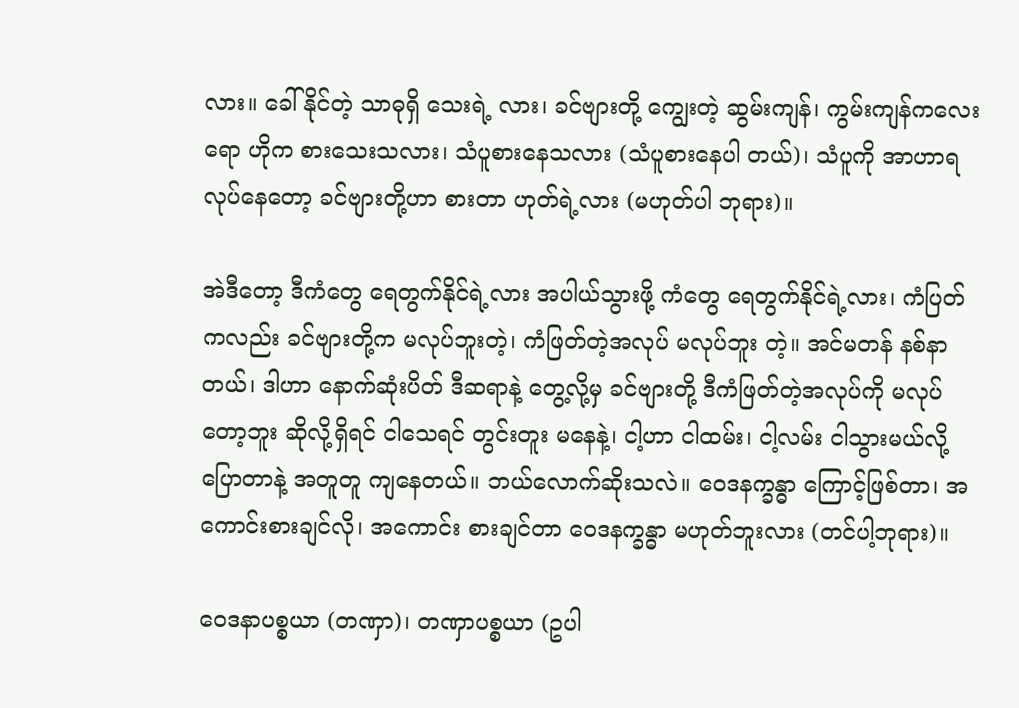လား။ ခေါ်နိုင်တဲ့ သာဓုရှိ သေးရဲ့ လား၊ ခင်ဗျားတို့ ကျွေးတဲ့ ဆွမ်းကျန်၊ ကွမ်းကျန်ကလေးရော ဟိုက စားသေးသလား၊ သံပူစားနေသလား (သံပူစားနေပါ တယ်)၊ သံပူကို အာဟာရ လုပ်နေတော့ ခင်ဗျားတို့ဟာ စားတာ ဟုတ်ရဲ့လား (မဟုတ်ပါ ဘုရား)။

အဲဒီတော့ ဒီကံတွေ ရေတွက်နိုင်ရဲ့လား အပါယ်သွားဖို့ ကံတွေ ရေတွက်နိုင်ရဲ့လား၊ ကံပြတ်ကလည်း ခင်ဗျားတို့က မလုပ်ဘူးတဲ့၊ ကံဖြတ်တဲ့အလုပ် မလုပ်ဘူး တဲ့။ အင်မတန် နစ်နာ တယ်၊ ဒါဟာ နောက်ဆုံးပိတ် ဒီဆရာနဲ့ တွေ့လို့မှ ခင်ဗျားတို့ ဒီကံဖြတ်တဲ့အလုပ်ကို မလုပ်တော့ဘူး ဆိုလို့ရှိရင် ငါသေရင် တွင်းတူး မနေနဲ့၊ ငါ့ဟာ ငါထမ်း၊ ငါ့လမ်း ငါသွားမယ်လို့ ပြောတာနဲ့ အတူတူ ကျနေတယ်။ ဘယ်လောက်ဆိုးသလဲ။ ဝေဒနက္ခန္ဓာ ကြောင့်ဖြစ်တာ၊ အကောင်းစားချင်လို၊ အကောင်း စားချင်တာ ဝေဒနက္ခန္ဓာ မဟုတ်ဘူးလား (တင်ပါ့ဘုရား)။

ဝေဒနာပစ္စယာ (တဏှာ)၊ တဏှာပစ္စယာ (ဥပါ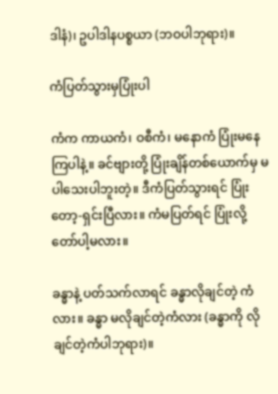ဒါနံ)၊ ဥပါဒါနပစ္စယာ (ဘဝပါဘုရား)။

ကံပြတ်သွားမှပြုံးပါ

ကံက ကာယကံ၊ ဝစီကံ၊ မနောကံ ပြုံးမနေကြပါနဲ့။ ခင်ဗျားတို့ ပြုံးချိန်တစ်ယောက်မှ မပါသေးပါဘူးတဲ့။ ဒီကံပြတ်သွားရင် ပြုံးတော့-ရှင်းပြီလား။ ကံမပြတ်ရင် ပြုံးလို့တော်ပါ့မလား။

ခန္ဓာနဲ့ ပတ်သက်လာရင် ခန္ဓာလိုချင်တဲ့ ကံလား။ ခန္ဓာ မလိုချင်တဲ့ကံလား (ခန္ဓာကို လိုချင်တဲ့ကံပါဘုရား)။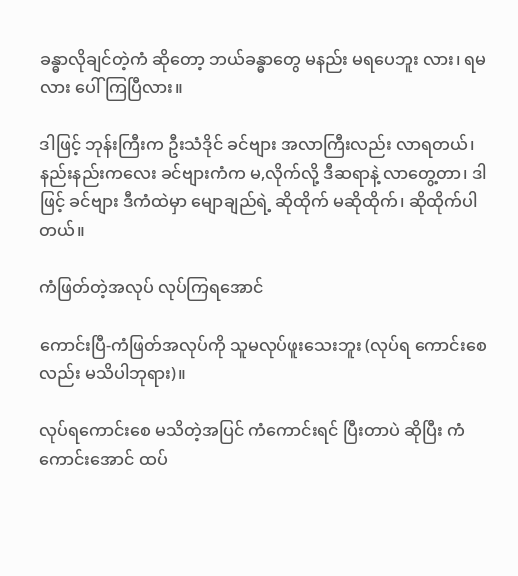ခန္ဓာလိုချင်တဲ့ကံ ဆိုတော့ ဘယ်ခန္ဓာတွေ မနည်း မရပေဘူး လား၊ ရမလား ပေါ်ကြပြီလား။

ဒါဖြင့် ဘုန်းကြီးက ဦးသံဒိုင် ခင်ဗျား အလာကြီးလည်း လာရတယ်၊ နည်းနည်းကလေး ခင်ဗျားကံက မ,လိုက်လို့ ဒီဆရာနဲ့ လာတွေ့တာ၊ ဒါဖြင့် ခင်ဗျား ဒီကံထဲမှာ မျောချည်ရဲ့ ဆိုထိုက် မဆိုထိုက်၊ ဆိုထိုက်ပါတယ်။

ကံဖြတ်တဲ့အလုပ် လုပ်ကြရအောင်

ကောင်းပြီ-ကံဖြတ်အလုပ်ကို သူမလုပ်ဖူးသေးဘူး (လုပ်ရ ကောင်းစေလည်း မသိပါဘုရား)။

လုပ်ရကောင်းစေ မသိတဲ့အပြင် ကံကောင်းရင် ပြီးတာပဲ ဆိုပြီး ကံကောင်းအောင် ထပ်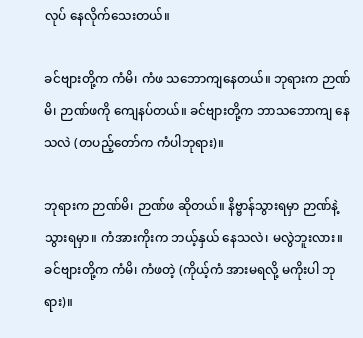လုပ် နေလိုက်သေးတယ်။

ခင်ဗျားတို့က ကံမိ၊ ကံဖ သဘောကျနေတယ်။ ဘုရားက ဉာဏ်မိ၊ ဉာဏ်ဖကို ကျေနပ်တယ်။ ခင်ဗျားတို့က ဘာသဘောကျ နေသလဲ (တပည့်တော်က ကံပါဘုရား)။

ဘုရားက ဉာဏ်မိ၊ ဉာဏ်ဖ ဆိုတယ်။ နိဗ္ဗာန်သွားရမှာ ဉာဏ်နဲ့သွားရမှာ။ ကံအားကိုးက ဘယ့်နှယ် နေသလဲ၊ မလွဲဘူးလား။ ခင်ဗျားတို့က ကံမိ၊ ကံဖတဲ့ (ကိုယ့်ကံ အားမရလို့ မကိုးပါ ဘုရား)။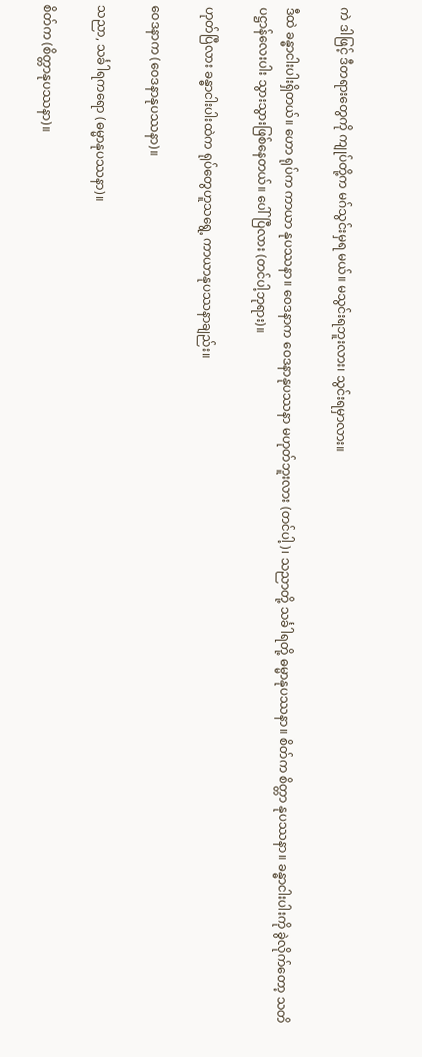ကဲ ဒါဖြင့် ဒီတရားတွေကို ကျုပ်တို့က မဂ်သွင်းမှရ မယ်။ မသွင်းရဘူးလား၊ သွင်းရမှာလား။

ဒီထဲ ခန္ဓာငါးပါးရှိတယ်။ ဟော ရုပ်က ကာယာ နုပဿနာ။ ဝေဒနာက ဝေဒနာနုပဿနာ မဟုတ်ဘူးလား (တင်ပါ့)၊ သညာတို့ သင်္ခါရတို့ ဓမ္မာနုပဿနာ။ စိတ်က စိတ္တာ နုပဿနာ။ ခန္ဓာငါးပါးကို ခွဲလိုက်တော့ သတိပဋ္ဌာန်လေးပါး သွားသွားဖြစ်နေတယ်။ ပေါ်ပြီလား (တင်ပါ့ဘုရား)။

ဟုတ်ပြီလား ခန္ဓာငါးပါးထဲက ရုပ်တွေဟူသရွေ့ ကာယာနုပဿနာချည်း။

ဝေဒနာက (ဝေဒနာနုပဿနာ)။

သညာ, သင်္ခါရကရော (ဓမ္မာနုပဿနာ)။

စိတ်က (စိတ္တာနုပဿနာ)။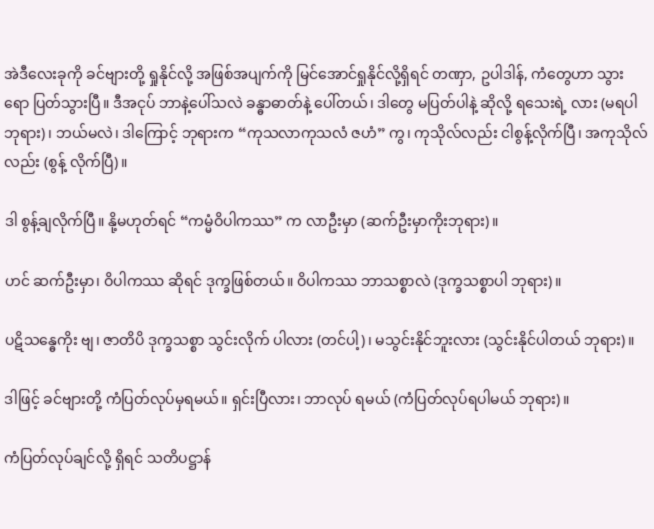အဲဒီလေးခုကို ခင်ဗျားတို့ ရှုနိုင်လို့ အဖြစ်အပျက်ကို မြင်အောင်ရှုနိုင်လို့ရှိရင် တဏှာ, ဥပါဒါန်, ကံတွေဟာ သွားရော ပြတ်သွားပြီ။ ဒီအငုပ် ဘာနဲ့ပေါ်သလဲ ခန္ဓာဓာတ်နဲ့ ပေါ်တယ်၊ ဒါတွေ မပြတ်ပါနဲ့ ဆိုလို့ ရသေးရဲ့ လား (မရပါဘုရား)၊ ဘယ်မလဲ၊ ဒါကြောင့် ဘုရားက “ကုသလာကုသလံ ဇဟံ” ကွ၊ ကုသိုလ်လည်း ငါစွန့်လိုက်ပြီ၊ အကုသိုလ်လည်း (စွန့် လိုက်ပြီ)။

ဒါ စွန့်ချလိုက်ပြီ။ နို့မဟုတ်ရင် “ကမ္မံဝိပါကဿ” က လာဦးမှာ (ဆက်ဦးမှာကိုးဘုရား)။

ဟင် ဆက်ဦးမှာ၊ ဝိပါကဿ ဆိုရင် ဒုက္ခဖြစ်တယ်။ ဝိပါကဿ ဘာသစ္စာလဲ (ဒုက္ခသစ္စာပါ ဘုရား)။

ပဋိသန္ဓေကိုး ဗျ၊ ဇာတိပိ ဒုက္ခသစ္စာ သွင်းလိုက် ပါလား (တင်ပါ့)၊ မသွင်းနိုင်ဘူးလား (သွင်းနိုင်ပါတယ် ဘုရား)။

ဒါဖြင့် ခင်ဗျားတို့ ကံပြတ်လုပ်မှရမယ်။ ရှင်းပြီလား၊ ဘာလုပ် ရမယ် (ကံပြတ်လုပ်ရပါမယ် ဘုရား)။

ကံပြတ်လုပ်ချင်လို့ ရှိရင် သတိပဋ္ဌာန်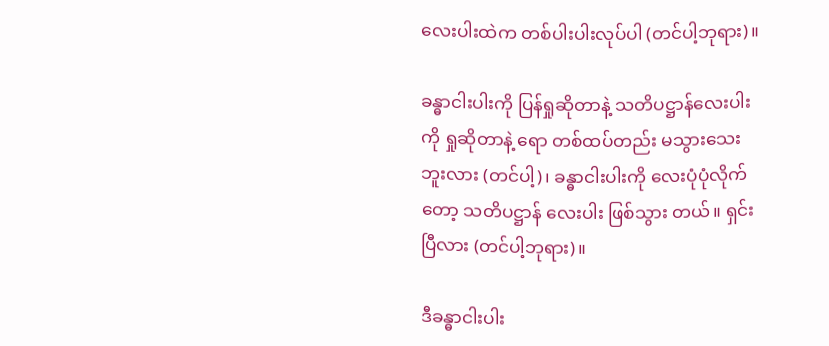လေးပါးထဲက တစ်ပါးပါးလုပ်ပါ (တင်ပါ့ဘုရား)။

ခန္ဓာငါးပါးကို ပြန်ရှုဆိုတာနဲ့ သတိပဋ္ဌာန်လေးပါးကို ရှုဆိုတာနဲ့ ရော တစ်ထပ်တည်း မသွားသေးဘူးလား (တင်ပါ့)၊ ခန္ဓာငါးပါးကို လေးပုံပုံလိုက်တော့ သတိပဋ္ဌာန် လေးပါး ဖြစ်သွား တယ်။ ရှင်းပြီလား (တင်ပါ့ဘုရား)။

ဒီခန္ဓာငါးပါး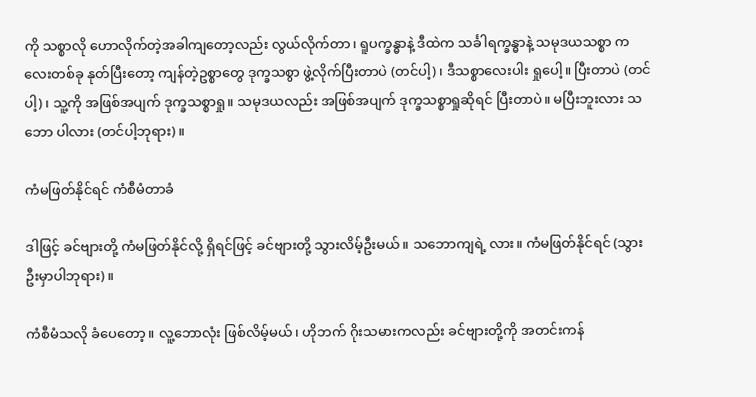ကို သစ္စာလို ဟောလိုက်တဲ့အခါကျတော့လည်း လွယ်လိုက်တာ၊ ရူပက္ခန္ဓာနဲ့ ဒီထဲက သင်္ခါရက္ခန္ဓာနဲ့ သမုဒယသစ္စာ ကလေးတစ်ခု နုတ်ပြီးတော့ ကျန်တဲ့ဥစ္စာတွေ ဒုက္ခသစွာ ဖွဲ့လိုက်ပြီးတာပဲ (တင်ပါ့)၊ ဒီသစ္စာလေးပါး ရှုပေါ့။ ပြီးတာပဲ (တင်ပါ့)၊ သူ့ကို အဖြစ်အပျက် ဒုက္ခသစ္စာရှု။ သမုဒယလည်း အဖြစ်အပျက် ဒုက္ခသစ္စာရှုဆိုရင် ပြီးတာပဲ။ မပြီးဘူးလား သဘော ပါလား (တင်ပါ့ဘုရား)။

ကံမဖြတ်နိုင်ရင် ကံစီမံတာခံ

ဒါဖြင့် ခင်ဗျားတို့ ကံမဖြတ်နိုင်လို့ ရှိရင်ဖြင့် ခင်ဗျားတို့ သွားလိမ့်ဦးမယ်။ သဘောကျရဲ့ လား။ ကံမဖြတ်နိုင်ရင် (သွားဦးမှာပါဘုရား)။

ကံစီမံသလို ခံပေတော့။ လူ့ဘောလုံး ဖြစ်လိမ့်မယ်၊ ဟိုဘက် ဂိုးသမားကလည်း ခင်ဗျားတို့ကို အတင်းကန်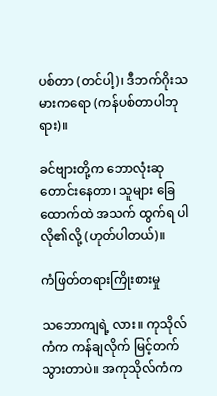ပစ်တာ (တင်ပါ့)၊ ဒီဘက်ဂိုးသမားကရော (ကန်ပစ်တာပါဘုရား)။

ခင်ဗျားတို့က ဘောလုံးဆုတောင်းနေတာ၊ သူများ ခြေထောက်ထဲ အသက် ထွက်ရ ပါလို၏လို့ (ဟုတ်ပါတယ်)။

ကံဖြတ်တရားကြိုးစားမှု

သဘောကျရဲ့ လား။ ကုသိုလ်ကံက ကန်ချလိုက် မြင့်တက် သွားတာပဲ။ အကုသိုလ်ကံက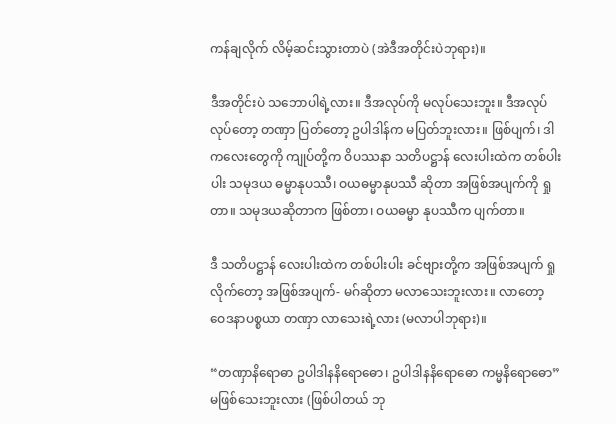ကန်ချလိုက် လိမ့်ဆင်းသွားတာပဲ (အဲဒီအတိုင်းပဲဘုရား)။

ဒီအတိုင်းပဲ သဘောပါရဲ့လား။ ဒီအလုပ်ကို မလုပ်သေးဘူး။ ဒီအလုပ် လုပ်တော့ တဏှာ ပြတ်တော့ ဥပါဒါန်က မပြတ်ဘူးလား။ ဖြစ်ပျက်၊ ဒါကလေးတွေကို ကျုပ်တို့က ဝိပဿနာ သတိပဋ္ဌာန် လေးပါးထဲက တစ်ပါးပါး သမုဒယ ဓမ္မာနုပဿီ၊ ဝယဓမ္မာနုပဿီ ဆိုတာ အဖြစ်အပျက်ကို ရှုတာ။ သမုဒယဆိုတာက ဖြစ်တာ၊ ဝယဓမ္မာ နုပဿီက ပျက်တာ။

ဒီ သတိပဋ္ဌာန် လေးပါးထဲက တစ်ပါးပါး ခင်ဗျားတို့က အဖြစ်အပျက် ရှုလိုက်တော့ အဖြစ်အပျက်- မဂ်ဆိုတာ မလာသေးဘူးလား။ လာတော့ ဝေဒနာပစ္စယာ တဏှာ လာသေးရဲ့လား (မလာပါဘုရား)။

“တဏှာနိရောဓာ ဥပါဒါနနိရောဓော၊ ဥပါဒါနနိရောဓော ကမ္မနိရောဓော” မဖြစ်သေးဘူးလား (ဖြစ်ပါတယ် ဘု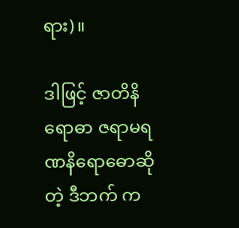ရား)။

ဒါဖြင့် ဇာတိနိရောဓာ ဇရာမရဏနိရောဓောဆိုတဲ့ ဒီဘက် က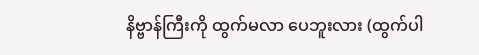နိဗ္ဗာန်ကြီးကို ထွက်မလာ ပေဘူးလား (ထွက်ပါ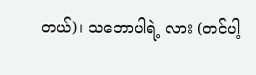တယ်)၊ သဘောပါရဲ့ လား (တင်ပါ့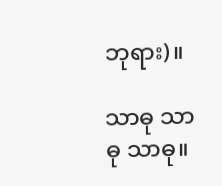ဘုရား)။

သာဓု သာဓု သာဓု။